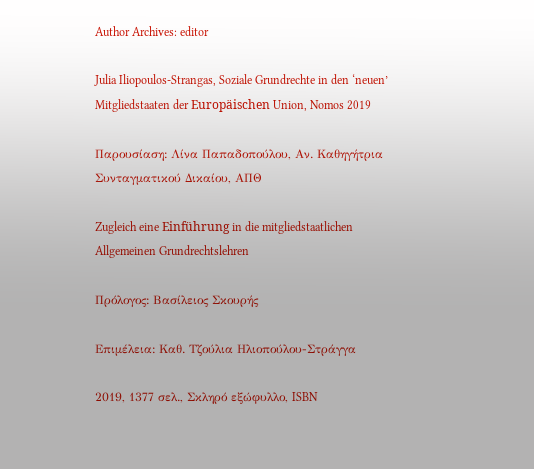Author Archives: editor

Julia Iliopoulos-Strangas, Soziale Grundrechte in den ‘neuen’ Mitgliedstaaten der Europäischen Union, Nomos 2019

Παρουσίαση: Λίνα Παπαδοπούλου, Αν. Καθηγήτρια Συνταγματικού Δικαίου, ΑΠΘ

Zugleich eine Einführung in die mitgliedstaatlichen Allgemeinen Grundrechtslehren

Πρόλογος: Βασίλειος Σκουρής

Επιμέλεια: Καθ. Τζούλια Ηλιοπούλου-Στράγγα

2019, 1377 σελ., Σκληρό εξώφυλλο, ISBN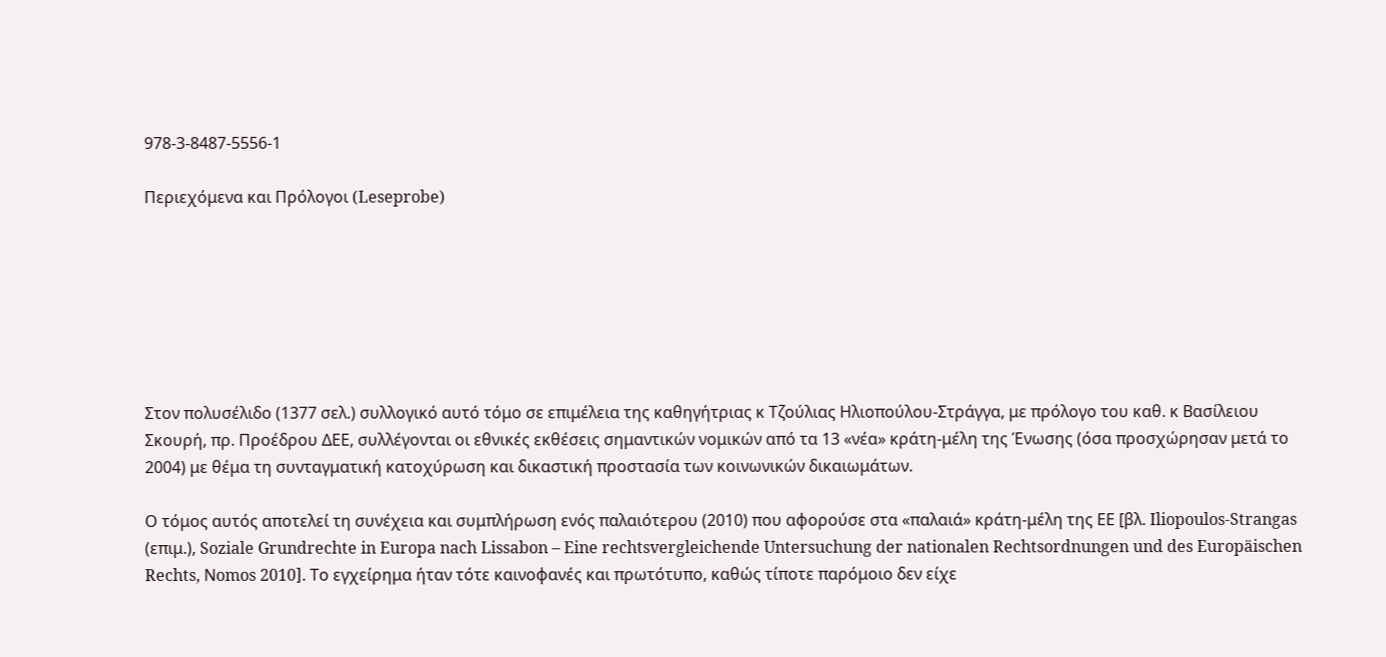978-3-8487-5556-1

Περιεχόμενα και Πρόλογοι (Leseprobe)







Στον πολυσέλιδο (1377 σελ.) συλλογικό αυτό τόμο σε επιμέλεια της καθηγήτριας κ Τζούλιας Ηλιοπούλου-Στράγγα, με πρόλογο του καθ. κ Βασίλειου Σκουρή, πρ. Προέδρου ΔΕΕ, συλλέγονται οι εθνικές εκθέσεις σημαντικών νομικών από τα 13 «νέα» κράτη-μέλη της Ένωσης (όσα προσχώρησαν μετά το 2004) με θέμα τη συνταγματική κατοχύρωση και δικαστική προστασία των κοινωνικών δικαιωμάτων.

Ο τόμος αυτός αποτελεί τη συνέχεια και συμπλήρωση ενός παλαιότερου (2010) που αφορούσε στα «παλαιά» κράτη-μέλη της ΕΕ [βλ. Iliopoulos-Strangas (επιμ.), Soziale Grundrechte in Europa nach Lissabon – Eine rechtsvergleichende Untersuchung der nationalen Rechtsordnungen und des Europäischen Rechts, Νomos 2010]. Το εγχείρημα ήταν τότε καινοφανές και πρωτότυπο, καθώς τίποτε παρόμοιο δεν είχε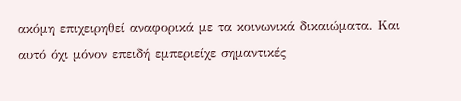ακόμη επιχειρηθεί αναφορικά με τα κοινωνικά δικαιώματα. Και αυτό όχι μόνον επειδή εμπεριείχε σημαντικές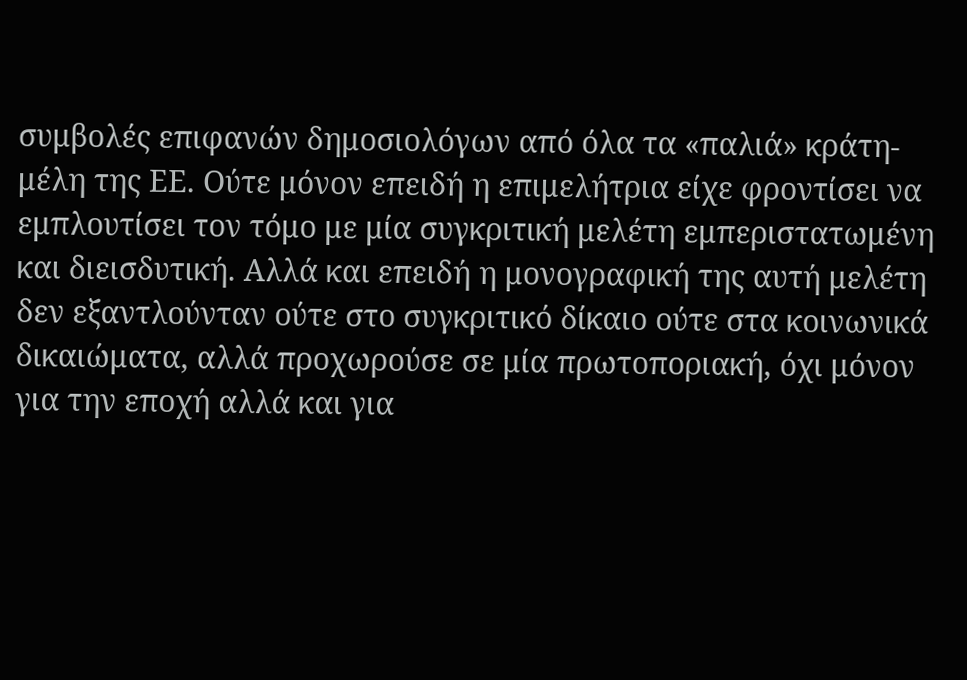συμβολές επιφανών δημοσιολόγων από όλα τα «παλιά» κράτη-μέλη της ΕΕ. Ούτε μόνον επειδή η επιμελήτρια είχε φροντίσει να εμπλουτίσει τον τόμο με μία συγκριτική μελέτη εμπεριστατωμένη και διεισδυτική. Αλλά και επειδή η μονογραφική της αυτή μελέτη δεν εξαντλούνταν ούτε στο συγκριτικό δίκαιο ούτε στα κοινωνικά δικαιώματα, αλλά προχωρούσε σε μία πρωτοποριακή, όχι μόνον για την εποχή αλλά και για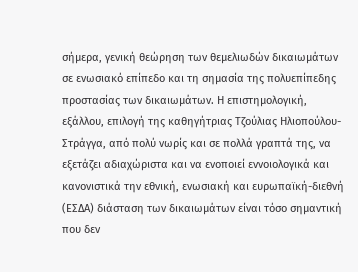σήμερα, γενική θεώρηση των θεμελιωδών δικαιωμάτων σε ενωσιακό επίπεδο και τη σημασία της πολυεπίπεδης προστασίας των δικαιωμάτων. Η επιστημολογική, εξάλλου, επιλογή της καθηγήτριας Τζούλιας Ηλιοπούλου-Στράγγα, από πολύ νωρίς και σε πολλά γραπτά της, να εξετάζει αδιαχώριστα και να ενοποιεί εννοιολογικά και κανονιστικά την εθνική, ενωσιακή και ευρωπαϊκή-διεθνή (ΕΣΔΑ) διάσταση των δικαιωμάτων είναι τόσο σημαντική που δεν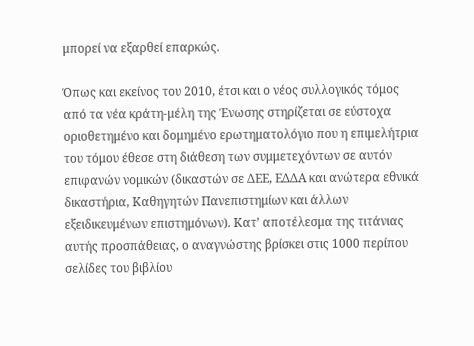μπορεί να εξαρθεί επαρκώς.

Όπως και εκείνος του 2010, έτσι και ο νέος συλλογικός τόμος από τα νέα κράτη-μέλη της Ένωσης στηρίζεται σε εύστοχα οριοθετημένο και δομημένο ερωτηματολόγιο που η επιμελήτρια του τόμου έθεσε στη διάθεση των συμμετεχόντων σε αυτόν επιφανών νομικών (δικαστών σε ΔΕΕ, ΕΔΔΑ και ανώτερα εθνικά δικαστήρια, Καθηγητών Πανεπιστημίων και άλλων εξειδικευμένων επιστημόνων). Κατ’ αποτέλεσμα της τιτάνιας αυτής προσπάθειας, ο αναγνώστης βρίσκει στις 1000 περίπου σελίδες του βιβλίου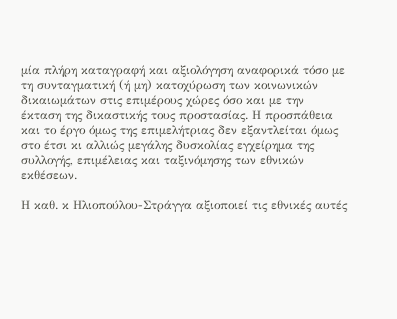μία πλήρη καταγραφή και αξιολόγηση αναφορικά τόσο με τη συνταγματική (ή μη) κατοχύρωση των κοινωνικών δικαιωμάτων στις επιμέρους χώρες όσο και με την έκταση της δικαστικής τους προστασίας. Η προσπάθεια και το έργο όμως της επιμελήτριας δεν εξαντλείται όμως στο έτσι κι αλλιώς μεγάλης δυσκολίας εγχείρημα της συλλογής, επιμέλειας και ταξινόμησης των εθνικών εκθέσεων.

Η καθ. κ Ηλιοπούλου-Στράγγα αξιοποιεί τις εθνικές αυτές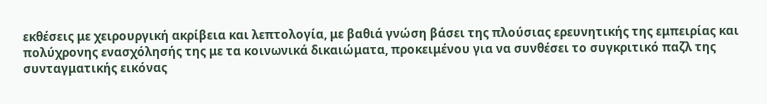εκθέσεις με χειρουργική ακρίβεια και λεπτολογία, με βαθιά γνώση βάσει της πλούσιας ερευνητικής της εμπειρίας και πολύχρονης ενασχόλησής της με τα κοινωνικά δικαιώματα, προκειμένου για να συνθέσει το συγκριτικό παζλ της συνταγματικής εικόνας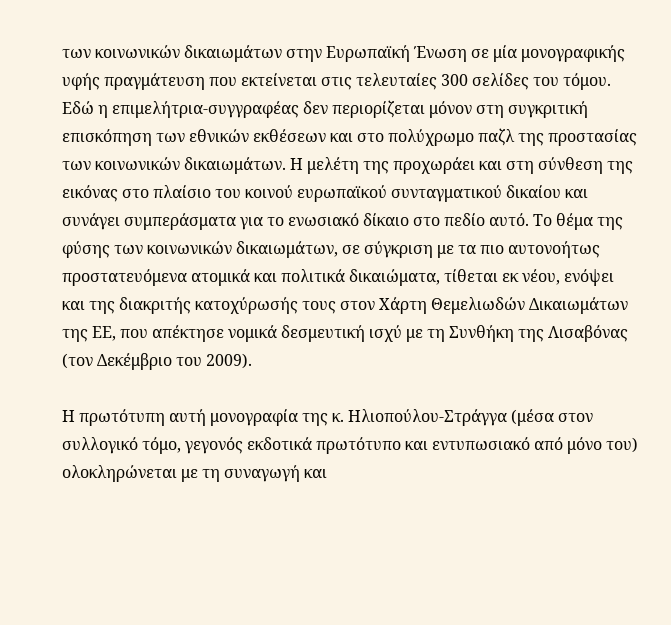των κοινωνικών δικαιωμάτων στην Ευρωπαϊκή Ένωση σε μία μονογραφικής υφής πραγμάτευση που εκτείνεται στις τελευταίες 300 σελίδες του τόμου. Εδώ η επιμελήτρια-συγγραφέας δεν περιορίζεται μόνον στη συγκριτική επισκόπηση των εθνικών εκθέσεων και στο πολύχρωμο παζλ της προστασίας των κοινωνικών δικαιωμάτων. Η μελέτη της προχωράει και στη σύνθεση της εικόνας στο πλαίσιο του κοινού ευρωπαϊκού συνταγματικού δικαίου και συνάγει συμπεράσματα για το ενωσιακό δίκαιο στο πεδίο αυτό. Το θέμα της φύσης των κοινωνικών δικαιωμάτων, σε σύγκριση με τα πιο αυτονοήτως προστατευόμενα ατομικά και πολιτικά δικαιώματα, τίθεται εκ νέου, ενόψει και της διακριτής κατοχύρωσής τους στον Χάρτη Θεμελιωδών Δικαιωμάτων της ΕΕ, που απέκτησε νομικά δεσμευτική ισχύ με τη Συνθήκη της Λισαβόνας (τον Δεκέμβριο του 2009).

Η πρωτότυπη αυτή μονογραφία της κ. Ηλιοπούλου-Στράγγα (μέσα στον συλλογικό τόμο, γεγονός εκδοτικά πρωτότυπο και εντυπωσιακό από μόνο του) ολοκληρώνεται με τη συναγωγή και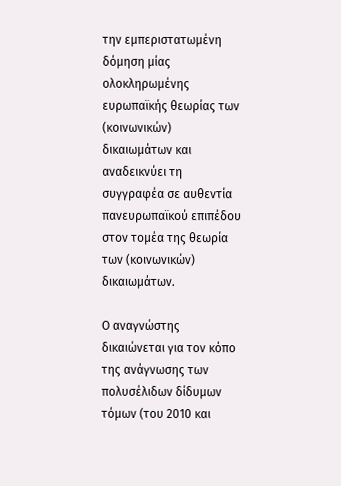την εμπεριστατωμένη δόμηση μίας ολοκληρωμένης ευρωπαϊκής θεωρίας των (κοινωνικών) δικαιωμάτων και αναδεικνύει τη συγγραφέα σε αυθεντία πανευρωπαϊκού επιπέδου στον τομέα της θεωρία των (κοινωνικών) δικαιωμάτων.

Ο αναγνώστης δικαιώνεται για τον κόπο της ανάγνωσης των πολυσέλιδων δίδυμων τόμων (του 2010 και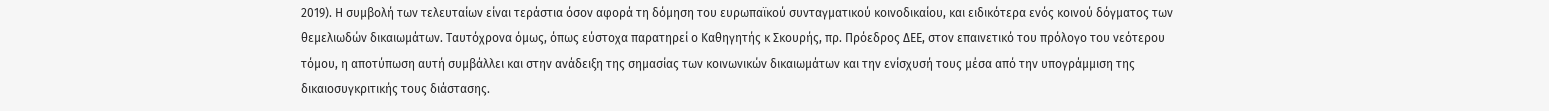2019). Η συμβολή των τελευταίων είναι τεράστια όσον αφορά τη δόμηση του ευρωπαϊκού συνταγματικού κοινοδικαίου, και ειδικότερα ενός κοινού δόγματος των θεμελιωδών δικαιωμάτων. Ταυτόχρονα όμως, όπως εύστοχα παρατηρεί ο Καθηγητής κ Σκουρής, πρ. Πρόεδρος ΔΕΕ, στον επαινετικό του πρόλογο του νεότερου τόμου, η αποτύπωση αυτή συμβάλλει και στην ανάδειξη της σημασίας των κοινωνικών δικαιωμάτων και την ενίσχυσή τους μέσα από την υπογράμμιση της δικαιοσυγκριτικής τους διάστασης.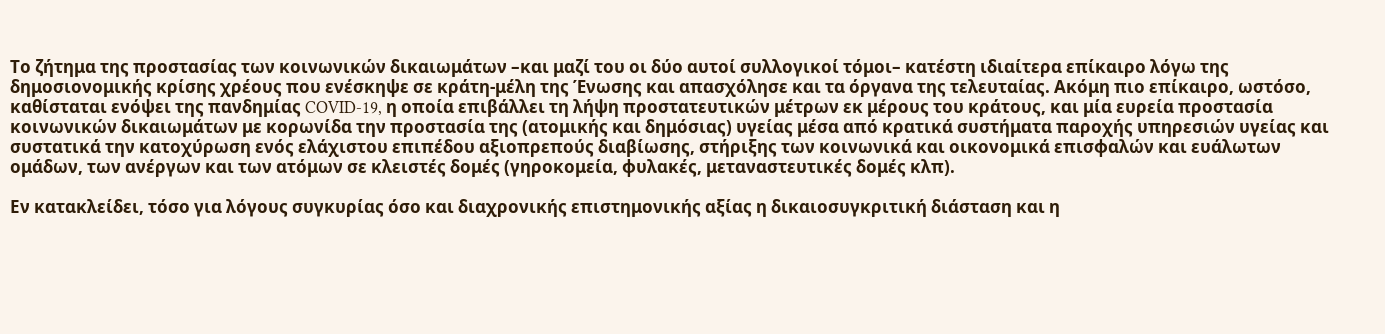Το ζήτημα της προστασίας των κοινωνικών δικαιωμάτων –και μαζί του οι δύο αυτοί συλλογικοί τόμοι– κατέστη ιδιαίτερα επίκαιρο λόγω της δημοσιονομικής κρίσης χρέους που ενέσκηψε σε κράτη-μέλη της Ένωσης και απασχόλησε και τα όργανα της τελευταίας. Ακόμη πιο επίκαιρο, ωστόσο, καθίσταται ενόψει της πανδημίας COVID-19, η οποία επιβάλλει τη λήψη προστατευτικών μέτρων εκ μέρους του κράτους, και μία ευρεία προστασία κοινωνικών δικαιωμάτων με κορωνίδα την προστασία της (ατομικής και δημόσιας) υγείας μέσα από κρατικά συστήματα παροχής υπηρεσιών υγείας και συστατικά την κατοχύρωση ενός ελάχιστου επιπέδου αξιοπρεπούς διαβίωσης, στήριξης των κοινωνικά και οικονομικά επισφαλών και ευάλωτων ομάδων, των ανέργων και των ατόμων σε κλειστές δομές (γηροκομεία, φυλακές, μεταναστευτικές δομές κλπ).

Εν κατακλείδει, τόσο για λόγους συγκυρίας όσο και διαχρονικής επιστημονικής αξίας η δικαιοσυγκριτική διάσταση και η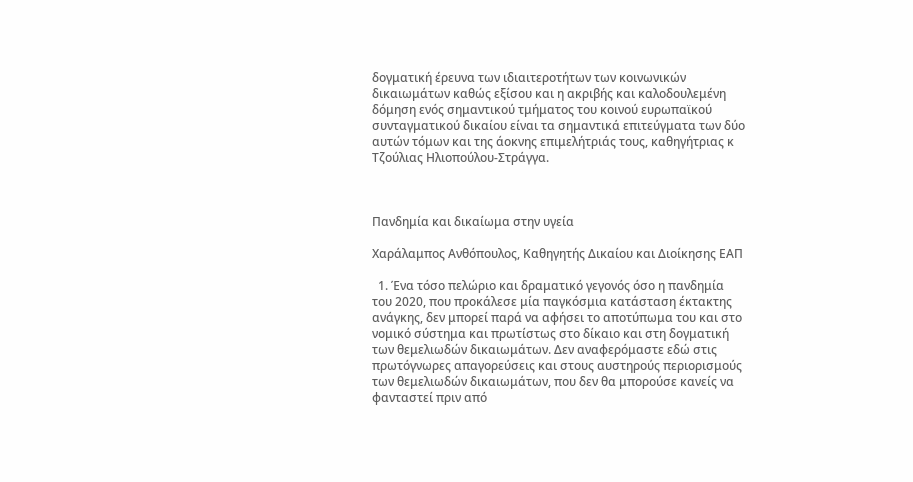δογματική έρευνα των ιδιαιτεροτήτων των κοινωνικών δικαιωμάτων καθώς εξίσου και η ακριβής και καλοδουλεμένη δόμηση ενός σημαντικού τμήματος του κοινού ευρωπαϊκού συνταγματικού δικαίου είναι τα σημαντικά επιτεύγματα των δύο αυτών τόμων και της άοκνης επιμελήτριάς τους, καθηγήτριας κ Τζούλιας Ηλιοπούλου-Στράγγα.



Πανδημία και δικαίωμα στην υγεία

Χαράλαμπος Ανθόπουλος, Καθηγητής Δικαίου και Διοίκησης ΕΑΠ

  1. Ένα τόσο πελώριο και δραματικό γεγονός όσο η πανδημία του 2020, που προκάλεσε μία παγκόσμια κατάσταση έκτακτης ανάγκης, δεν μπορεί παρά να αφήσει το αποτύπωμα του και στο νομικό σύστημα και πρωτίστως στο δίκαιο και στη δογματική των θεμελιωδών δικαιωμάτων. Δεν αναφερόμαστε εδώ στις πρωτόγνωρες απαγορεύσεις και στους αυστηρούς περιορισμούς των θεμελιωδών δικαιωμάτων, που δεν θα μπορούσε κανείς να φανταστεί πριν από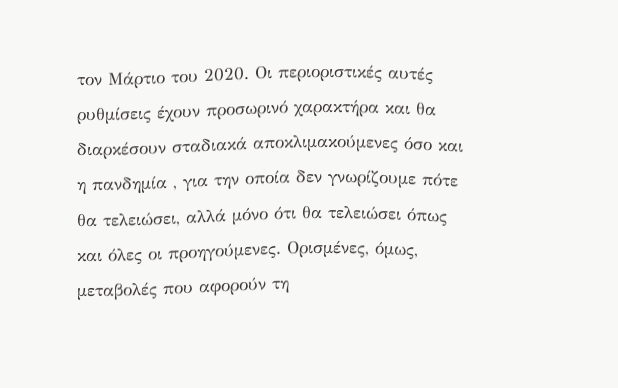τον Μάρτιο του 2020. Οι περιοριστικές αυτές ρυθμίσεις έχουν προσωρινό χαρακτήρα και θα διαρκέσουν σταδιακά αποκλιμακούμενες όσο και η πανδημία , για την οποία δεν γνωρίζουμε πότε θα τελειώσει, αλλά μόνο ότι θα τελειώσει όπως και όλες οι προηγούμενες. Ορισμένες, όμως, μεταβολές που αφορούν τη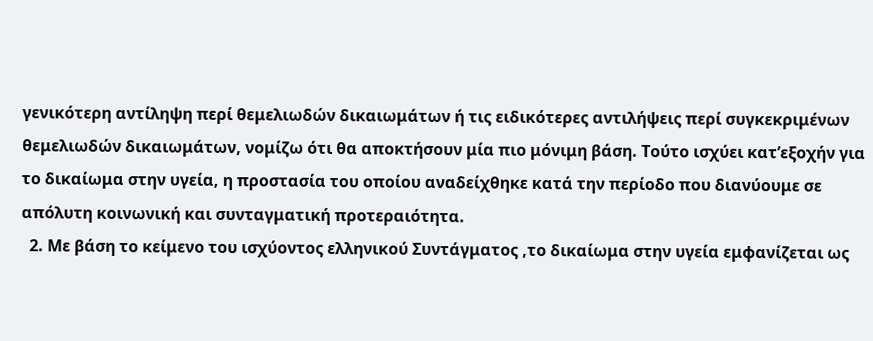γενικότερη αντίληψη περί θεμελιωδών δικαιωμάτων ή τις ειδικότερες αντιλήψεις περί συγκεκριμένων θεμελιωδών δικαιωμάτων, νομίζω ότι θα αποκτήσουν μία πιο μόνιμη βάση. Τούτο ισχύει κατ’εξοχήν για το δικαίωμα στην υγεία, η προστασία του οποίου αναδείχθηκε κατά την περίοδο που διανύουμε σε απόλυτη κοινωνική και συνταγματική προτεραιότητα.
  2. Με βάση το κείμενο του ισχύοντος ελληνικού Συντάγματος ,το δικαίωμα στην υγεία εμφανίζεται ως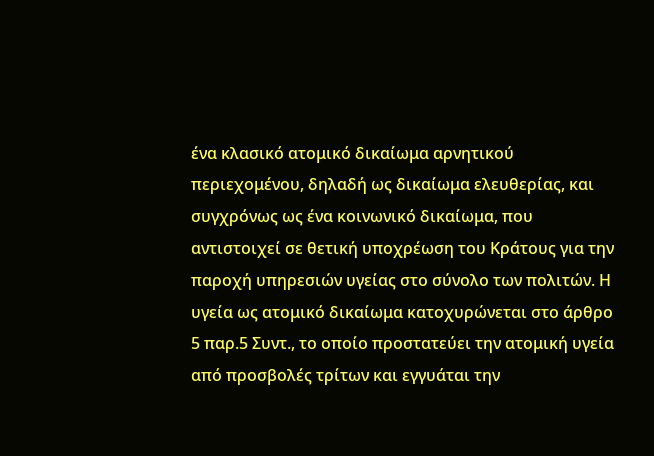ένα κλασικό ατομικό δικαίωμα αρνητικού περιεχομένου, δηλαδή ως δικαίωμα ελευθερίας, και συγχρόνως ως ένα κοινωνικό δικαίωμα, που αντιστοιχεί σε θετική υποχρέωση του Κράτους για την παροχή υπηρεσιών υγείας στο σύνολο των πολιτών. Η υγεία ως ατομικό δικαίωμα κατοχυρώνεται στο άρθρο 5 παρ.5 Συντ., το οποίο προστατεύει την ατομική υγεία από προσβολές τρίτων και εγγυάται την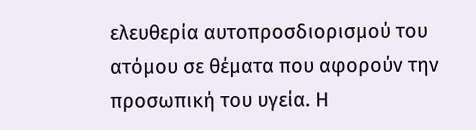ελευθερία αυτοπροσδιορισμού του ατόμου σε θέματα που αφορούν την προσωπική του υγεία. Η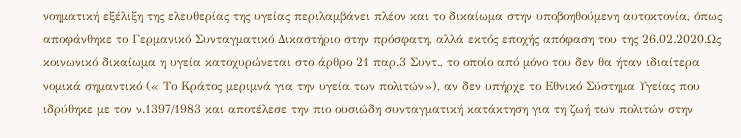νοηματική εξέλιξη της ελευθερίας της υγείας περιλαμβάνει πλέον και το δικαίωμα στην υποβοηθούμενη αυτοκτονία, όπως αποφάνθηκε το Γερμανικό Συνταγματικό Δικαστήριο στην πρόσφατη, αλλά εκτός εποχής απόφαση του της 26.02.2020.Ως κοινωνικό δικαίωμα η υγεία κατοχυρώνεται στο άρθρο 21 παρ.3 Συντ., το οποίο από μόνο του δεν θα ήταν ιδιαίτερα νομικά σημαντικό (« Το Κράτος μεριμνά για την υγεία των πολιτών»), αν δεν υπήρχε το Εθνικό Σύστημα Υγείας που ιδρύθηκε με τον ν.1397/1983 και αποτέλεσε την πιο ουσιώδη συνταγματική κατάκτηση για τη ζωή των πολιτών στην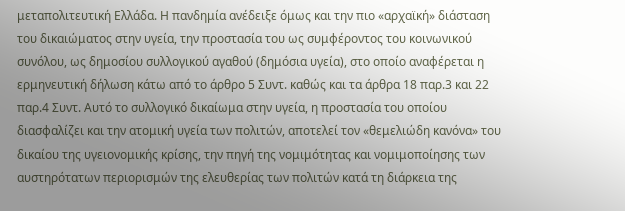μεταπολιτευτική Ελλάδα. Η πανδημία ανέδειξε όμως και την πιο «αρχαϊκή» διάσταση του δικαιώματος στην υγεία, την προστασία του ως συμφέροντος του κοινωνικού συνόλου, ως δημοσίου συλλογικού αγαθού (δημόσια υγεία), στο οποίο αναφέρεται η ερμηνευτική δήλωση κάτω από το άρθρο 5 Συντ. καθώς και τα άρθρα 18 παρ.3 και 22 παρ.4 Συντ. Αυτό το συλλογικό δικαίωμα στην υγεία, η προστασία του οποίου διασφαλίζει και την ατομική υγεία των πολιτών, αποτελεί τον «θεμελιώδη κανόνα» του δικαίου της υγειονομικής κρίσης, την πηγή της νομιμότητας και νομιμοποίησης των αυστηρότατων περιορισμών της ελευθερίας των πολιτών κατά τη διάρκεια της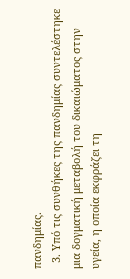πανδημίας.
  3. Υπό τις συνθήκες της πανδημίας συντελέστηκε μια δογματική μεταβολή του δικαιώματος στην υγεία, η οποία εκφράζει τη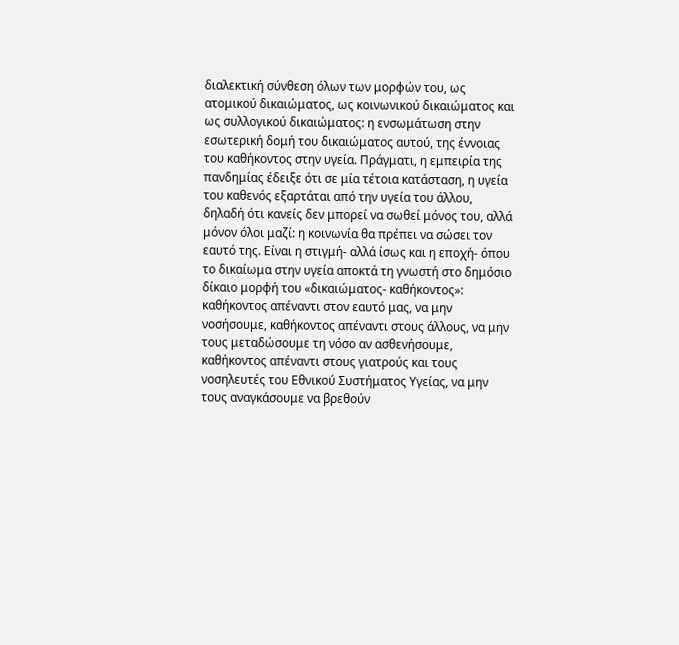διαλεκτική σύνθεση όλων των μορφών του, ως ατομικού δικαιώματος, ως κοινωνικού δικαιώματος και ως συλλογικού δικαιώματος: η ενσωμάτωση στην εσωτερική δομή του δικαιώματος αυτού, της έννοιας του καθήκοντος στην υγεία. Πράγματι, η εμπειρία της πανδημίας έδειξε ότι σε μία τέτοια κατάσταση, η υγεία του καθενός εξαρτάται από την υγεία του άλλου, δηλαδή ότι κανείς δεν μπορεί να σωθεί μόνος του, αλλά μόνον όλοι μαζί: η κοινωνία θα πρέπει να σώσει τον εαυτό της. Είναι η στιγμή- αλλά ίσως και η εποχή- όπου το δικαίωμα στην υγεία αποκτά τη γνωστή στο δημόσιο δίκαιο μορφή του «δικαιώματος- καθήκοντος»: καθήκοντος απέναντι στον εαυτό μας, να μην νοσήσουμε, καθήκοντος απέναντι στους άλλους, να μην τους μεταδώσουμε τη νόσο αν ασθενήσουμε, καθήκοντος απέναντι στους γιατρούς και τους νοσηλευτές του Εθνικού Συστήματος Υγείας, να μην τους αναγκάσουμε να βρεθούν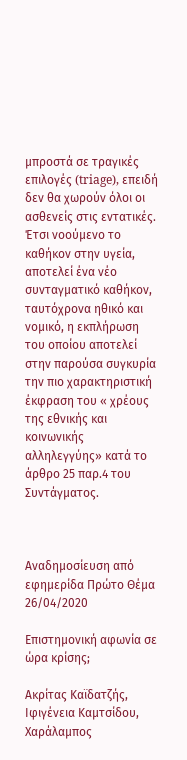μπροστά σε τραγικές επιλογές (triage), επειδή δεν θα χωρούν όλοι οι ασθενείς στις εντατικές. Έτσι νοούμενο το καθήκον στην υγεία, αποτελεί ένα νέο συνταγματικό καθήκον, ταυτόχρονα ηθικό και νομικό, η εκπλήρωση του οποίου αποτελεί στην παρούσα συγκυρία την πιο χαρακτηριστική έκφραση του « χρέους της εθνικής και κοινωνικής αλληλεγγύης» κατά το άρθρο 25 παρ.4 του Συντάγματος.



Αναδημοσίευση από εφημερίδα Πρώτο Θέμα 26/04/2020

Επιστημονική αφωνία σε ώρα κρίσης;

Ακρίτας Καϊδατζής, Ιφιγένεια Καμτσίδου, Χαράλαμπος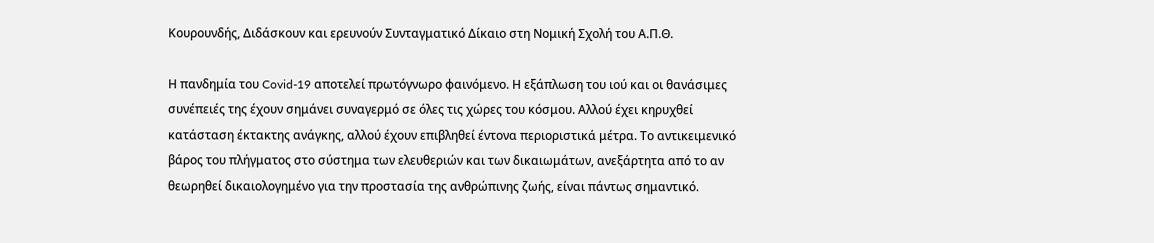Κουρουνδής, Διδάσκουν και ερευνούν Συνταγματικό Δίκαιο στη Νομική Σχολή του Α.Π.Θ.

Η πανδημία του Covid-19 αποτελεί πρωτόγνωρο φαινόμενο. Η εξάπλωση του ιού και οι θανάσιμες συνέπειές της έχουν σημάνει συναγερμό σε όλες τις χώρες του κόσμου. Αλλού έχει κηρυχθεί κατάσταση έκτακτης ανάγκης, αλλού έχουν επιβληθεί έντονα περιοριστικά μέτρα. Το αντικειμενικό βάρος του πλήγματος στο σύστημα των ελευθεριών και των δικαιωμάτων, ανεξάρτητα από το αν θεωρηθεί δικαιολογημένο για την προστασία της ανθρώπινης ζωής, είναι πάντως σημαντικό.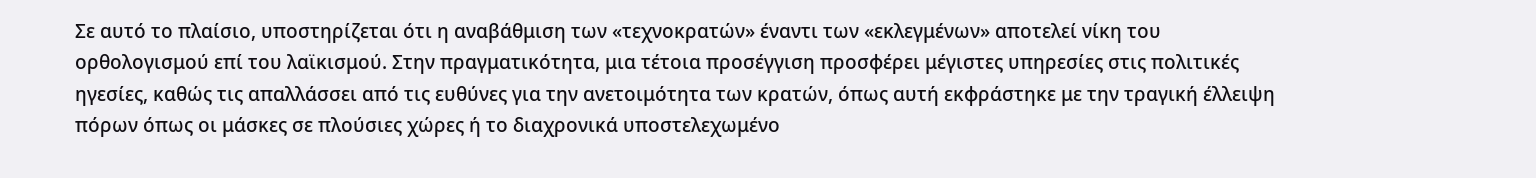Σε αυτό το πλαίσιο, υποστηρίζεται ότι η αναβάθμιση των «τεχνοκρατών» έναντι των «εκλεγμένων» αποτελεί νίκη του ορθολογισμού επί του λαϊκισμού. Στην πραγματικότητα, μια τέτοια προσέγγιση προσφέρει μέγιστες υπηρεσίες στις πολιτικές ηγεσίες, καθώς τις απαλλάσσει από τις ευθύνες για την ανετοιμότητα των κρατών, όπως αυτή εκφράστηκε με την τραγική έλλειψη πόρων όπως οι μάσκες σε πλούσιες χώρες ή το διαχρονικά υποστελεχωμένο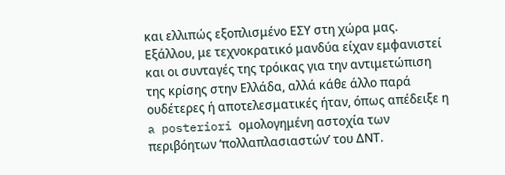και ελλιπώς εξοπλισμένο ΕΣΥ στη χώρα μας. Εξάλλου, με τεχνοκρατικό μανδύα είχαν εμφανιστεί και οι συνταγές της τρόικας για την αντιμετώπιση της κρίσης στην Ελλάδα, αλλά κάθε άλλο παρά ουδέτερες ή αποτελεσματικές ήταν, όπως απέδειξε η a posteriori ομολογημένη αστοχία των περιβόητων ‘πολλαπλασιαστών’ του ΔΝΤ.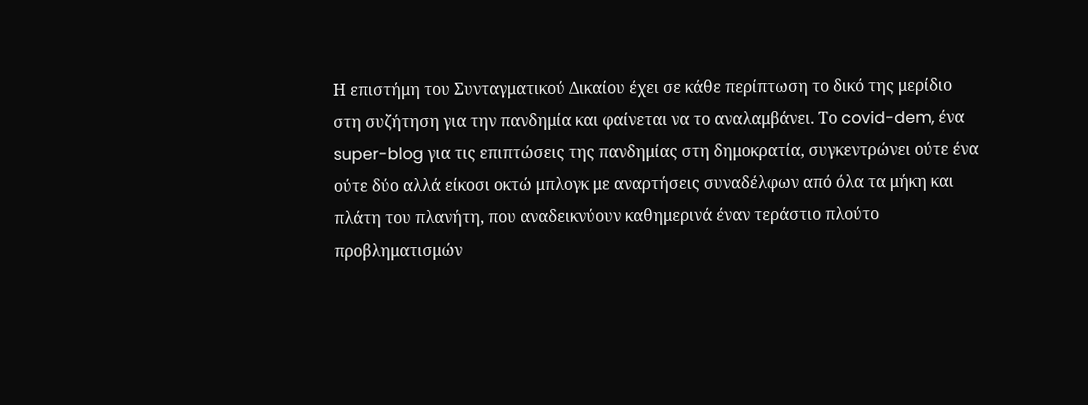Η επιστήμη του Συνταγματικού Δικαίου έχει σε κάθε περίπτωση το δικό της μερίδιο στη συζήτηση για την πανδημία και φαίνεται να το αναλαμβάνει. Το covid-dem, ένα super-blog για τις επιπτώσεις της πανδημίας στη δημοκρατία, συγκεντρώνει ούτε ένα ούτε δύο αλλά είκοσι οκτώ μπλογκ με αναρτήσεις συναδέλφων από όλα τα μήκη και πλάτη του πλανήτη, που αναδεικνύουν καθημερινά έναν τεράστιο πλούτο προβληματισμών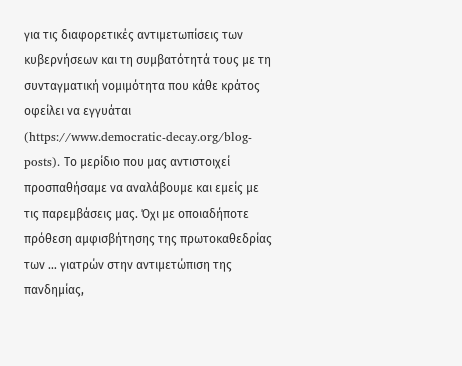για τις διαφορετικές αντιμετωπίσεις των κυβερνήσεων και τη συμβατότητά τους με τη συνταγματική νομιμότητα που κάθε κράτος οφείλει να εγγυάται (https://www.democratic-decay.org/blog-posts). Το μερίδιο που μας αντιστοιχεί προσπαθήσαμε να αναλάβουμε και εμείς με τις παρεμβάσεις μας. Όχι με οποιαδήποτε πρόθεση αμφισβήτησης της πρωτοκαθεδρίας των … γιατρών στην αντιμετώπιση της πανδημίας,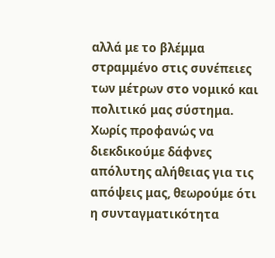αλλά με το βλέμμα στραμμένο στις συνέπειες των μέτρων στο νομικό και πολιτικό μας σύστημα. Χωρίς προφανώς να διεκδικούμε δάφνες απόλυτης αλήθειας για τις απόψεις μας, θεωρούμε ότι η συνταγματικότητα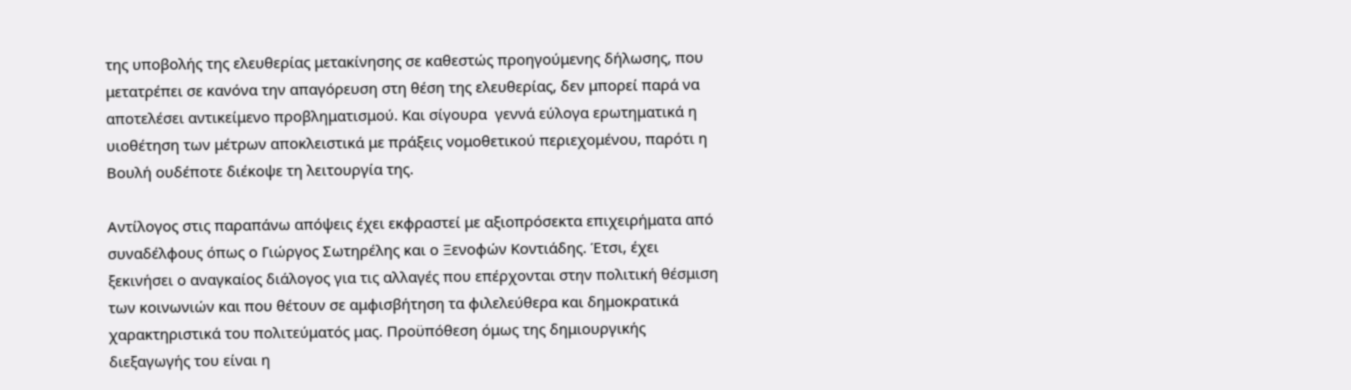της υποβολής της ελευθερίας μετακίνησης σε καθεστώς προηγούμενης δήλωσης, που μετατρέπει σε κανόνα την απαγόρευση στη θέση της ελευθερίας, δεν μπορεί παρά να αποτελέσει αντικείμενο προβληματισμού. Και σίγουρα  γεννά εύλογα ερωτηματικά η υιοθέτηση των μέτρων αποκλειστικά με πράξεις νομοθετικού περιεχομένου, παρότι η Βουλή ουδέποτε διέκοψε τη λειτουργία της.

Αντίλογος στις παραπάνω απόψεις έχει εκφραστεί με αξιοπρόσεκτα επιχειρήματα από συναδέλφους όπως ο Γιώργος Σωτηρέλης και ο Ξενοφών Κοντιάδης. Έτσι, έχει ξεκινήσει ο αναγκαίος διάλογος για τις αλλαγές που επέρχονται στην πολιτική θέσμιση των κοινωνιών και που θέτουν σε αμφισβήτηση τα φιλελεύθερα και δημοκρατικά χαρακτηριστικά του πολιτεύματός μας. Προϋπόθεση όμως της δημιουργικής διεξαγωγής του είναι η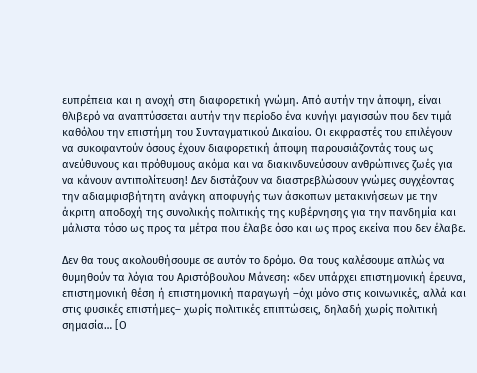ευπρέπεια και η ανοχή στη διαφορετική γνώμη. Από αυτήν την άποψη, είναι θλιβερό να αναπτύσσεται αυτήν την περίοδο ένα κυνήγι μαγισσών που δεν τιμά καθόλου την επιστήμη του Συνταγματικού Δικαίου. Οι εκφραστές του επιλέγουν να συκοφαντούν όσους έχουν διαφορετική άποψη παρουσιάζοντάς τους ως ανεύθυνους και πρόθυμους ακόμα και να διακινδυνεύσουν ανθρώπινες ζωές για να κάνουν αντιπολίτευση! Δεν διστάζουν να διαστρεβλώσουν γνώμες συγχέοντας την αδιαμφισβήτητη ανάγκη αποφυγής των άσκοπων μετακινήσεων με την άκριτη αποδοχή της συνολικής πολιτικής της κυβέρνησης για την πανδημία και μάλιστα τόσο ως προς τα μέτρα που έλαβε όσο και ως προς εκείνα που δεν έλαβε.

Δεν θα τους ακολουθήσουμε σε αυτόν το δρόμο. Θα τους καλέσουμε απλώς να θυμηθούν τα λόγια του Αριστόβουλου Μάνεση: «δεν υπάρχει επιστημονική έρευνα, επιστημονική θέση ή επιστημονική παραγωγή –όχι μόνο στις κοινωνικές, αλλά και στις φυσικές επιστήμες– χωρίς πολιτικές επιπτώσεις, δηλαδή χωρίς πολιτική σημασία… [Ο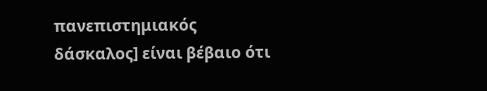πανεπιστημιακός δάσκαλος] είναι βέβαιο ότι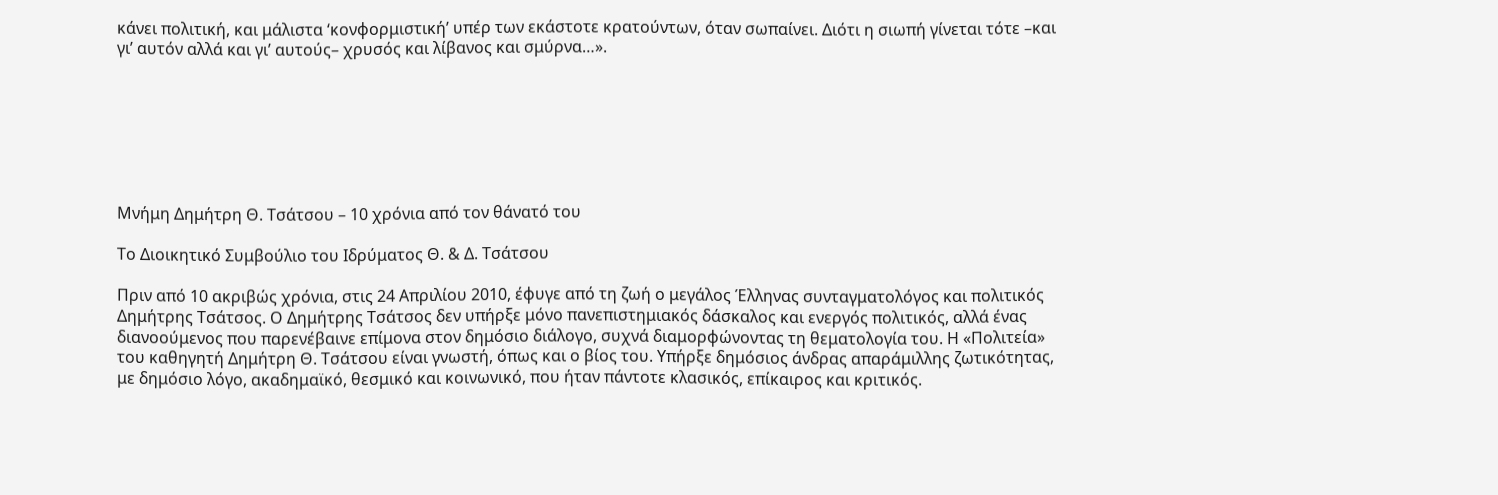κάνει πολιτική, και μάλιστα ‘κονφορμιστική’ υπέρ των εκάστοτε κρατούντων, όταν σωπαίνει. Διότι η σιωπή γίνεται τότε –και γι’ αυτόν αλλά και γι’ αυτούς– χρυσός και λίβανος και σμύρνα…».







Μνήμη Δημήτρη Θ. Τσάτσου – 10 χρόνια από τον θάνατό του

Το Διοικητικό Συμβούλιο του Ιδρύματος Θ. & Δ. Τσάτσου

Πριν από 10 ακριβώς χρόνια, στις 24 Απριλίου 2010, έφυγε από τη ζωή ο μεγάλος Έλληνας συνταγματολόγος και πολιτικός Δημήτρης Τσάτσος. Ο Δημήτρης Τσάτσος δεν υπήρξε μόνο πανεπιστημιακός δάσκαλος και ενεργός πολιτικός, αλλά ένας διανοούμενος που παρενέβαινε επίμονα στον δημόσιο διάλογο, συχνά διαμορφώνοντας τη θεματολογία του. Η «Πολιτεία» του καθηγητή Δημήτρη Θ. Τσάτσου είναι γνωστή, όπως και ο βίος του. Υπήρξε δημόσιος άνδρας απαράμιλλης ζωτικότητας, με δημόσιο λόγο, ακαδημαϊκό, θεσμικό και κοινωνικό, που ήταν πάντοτε κλασικός, επίκαιρος και κριτικός.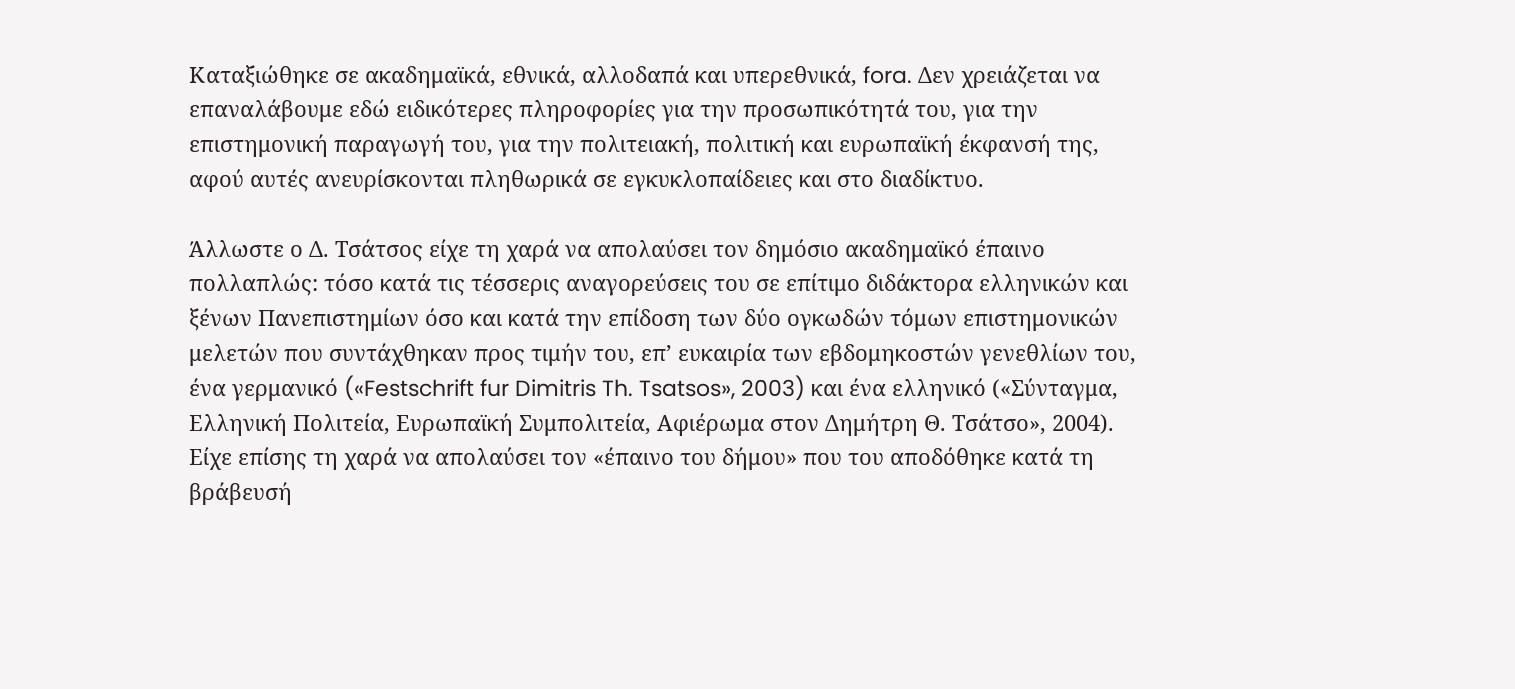Καταξιώθηκε σε ακαδημαϊκά, εθνικά, αλλοδαπά και υπερεθνικά, fora. Δεν χρειάζεται να επαναλάβουμε εδώ ειδικότερες πληροφορίες για την προσωπικότητά του, για την επιστημονική παραγωγή του, για την πολιτειακή, πολιτική και ευρωπαϊκή έκφανσή της, αφού αυτές ανευρίσκονται πληθωρικά σε εγκυκλοπαίδειες και στο διαδίκτυο.

Άλλωστε ο Δ. Τσάτσος είχε τη χαρά να απολαύσει τον δημόσιο ακαδημαϊκό έπαινο πολλαπλώς: τόσο κατά τις τέσσερις αναγορεύσεις του σε επίτιμο διδάκτορα ελληνικών και ξένων Πανεπιστημίων όσο και κατά την επίδοση των δύο ογκωδών τόμων επιστημονικών μελετών που συντάχθηκαν προς τιμήν του, επ’ ευκαιρία των εβδομηκοστών γενεθλίων του, ένα γερμανικό («Festschrift fur Dimitris Th. Tsatsos», 2003) και ένα ελληνικό («Σύνταγμα, Ελληνική Πολιτεία, Ευρωπαϊκή Συμπολιτεία, Αφιέρωμα στον Δημήτρη Θ. Τσάτσο», 2004). Είχε επίσης τη χαρά να απολαύσει τον «έπαινο του δήμου» που του αποδόθηκε κατά τη βράβευσή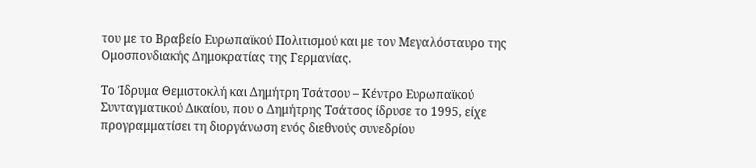του με το Βραβείο Ευρωπαϊκού Πολιτισμού και με τον Μεγαλόσταυρο της Ομοσπονδιακής Δημοκρατίας της Γερμανίας.

Το Ίδρυμα Θεμιστοκλή και Δημήτρη Τσάτσου – Κέντρο Ευρωπαϊκού Συνταγματικού Δικαίου, που ο Δημήτρης Τσάτσος ίδρυσε το 1995, είχε προγραμματίσει τη διοργάνωση ενός διεθνούς συνεδρίου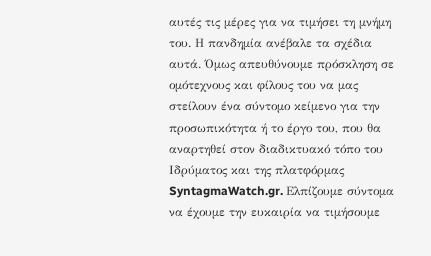αυτές τις μέρες για να τιμήσει τη μνήμη του. Η πανδημία ανέβαλε τα σχέδια αυτά. Όμως απευθύνουμε πρόσκληση σε ομότεχνους και φίλους του να μας στείλουν ένα σύντομο κείμενο για την προσωπικότητα ή το έργο του, που θα αναρτηθεί στον διαδικτυακό τόπο του Ιδρύματος και της πλατφόρμας SyntagmaWatch.gr. Ελπίζουμε σύντομα να έχουμε την ευκαιρία να τιμήσουμε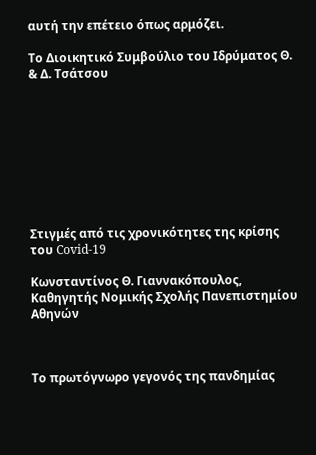αυτή την επέτειο όπως αρμόζει.

Το Διοικητικό Συμβούλιο του Ιδρύματος Θ. & Δ. Τσάτσου









Στιγμές από τις χρονικότητες της κρίσης του Covid-19

Κωνσταντίνος Θ. Γιαννακόπουλος, Καθηγητής Νομικής Σχολής Πανεπιστημίου Αθηνών



Το πρωτόγνωρο γεγονός της πανδημίας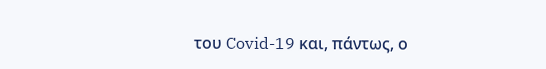του Covid-19 και, πάντως, ο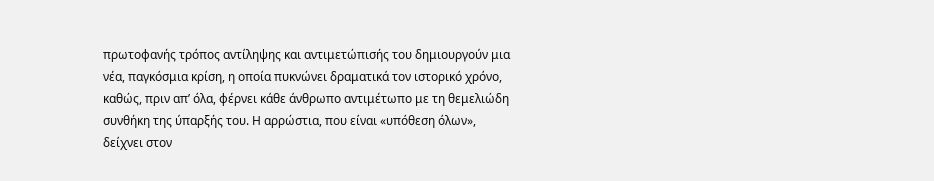πρωτοφανής τρόπος αντίληψης και αντιμετώπισής του δημιουργούν μια νέα, παγκόσμια κρίση, η οποία πυκνώνει δραματικά τον ιστορικό χρόνο, καθώς, πριν απ’ όλα, φέρνει κάθε άνθρωπο αντιμέτωπο με τη θεμελιώδη συνθήκη της ύπαρξής του. Η αρρώστια, που είναι «υπόθεση όλων», δείχνει στον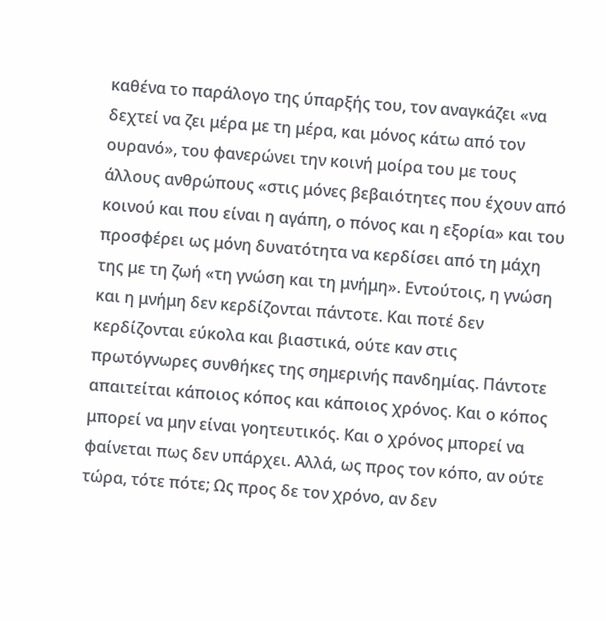καθένα το παράλογο της ύπαρξής του, τον αναγκάζει «να δεχτεί να ζει μέρα με τη μέρα, και μόνος κάτω από τον ουρανό», του φανερώνει την κοινή μοίρα του με τους άλλους ανθρώπους «στις μόνες βεβαιότητες που έχουν από κοινού και που είναι η αγάπη, ο πόνος και η εξορία» και του προσφέρει ως μόνη δυνατότητα να κερδίσει από τη μάχη της με τη ζωή «τη γνώση και τη μνήμη». Εντούτοις, η γνώση και η μνήμη δεν κερδίζονται πάντοτε. Και ποτέ δεν κερδίζονται εύκολα και βιαστικά, ούτε καν στις πρωτόγνωρες συνθήκες της σημερινής πανδημίας. Πάντοτε απαιτείται κάποιος κόπος και κάποιος χρόνος. Και ο κόπος μπορεί να μην είναι γοητευτικός. Και ο χρόνος μπορεί να φαίνεται πως δεν υπάρχει. Αλλά, ως προς τον κόπο, αν ούτε τώρα, τότε πότε; Ως προς δε τον χρόνο, αν δεν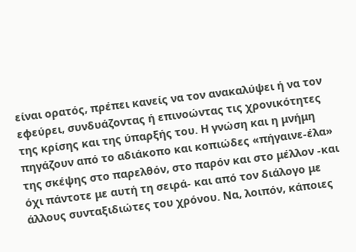είναι ορατός, πρέπει κανείς να τον ανακαλύψει ή να τον εφεύρει, συνδυάζοντας ή επινοώντας τις χρονικότητες της κρίσης και της ύπαρξής του. Η γνώση και η μνήμη πηγάζουν από το αδιάκοπο και κοπιώδες «πήγαινε-έλα» της σκέψης στο παρελθόν, στο παρόν και στο μέλλον -και όχι πάντοτε με αυτή τη σειρά- και από τον διάλογο με άλλους συνταξιδιώτες του χρόνου. Να, λοιπόν, κάποιες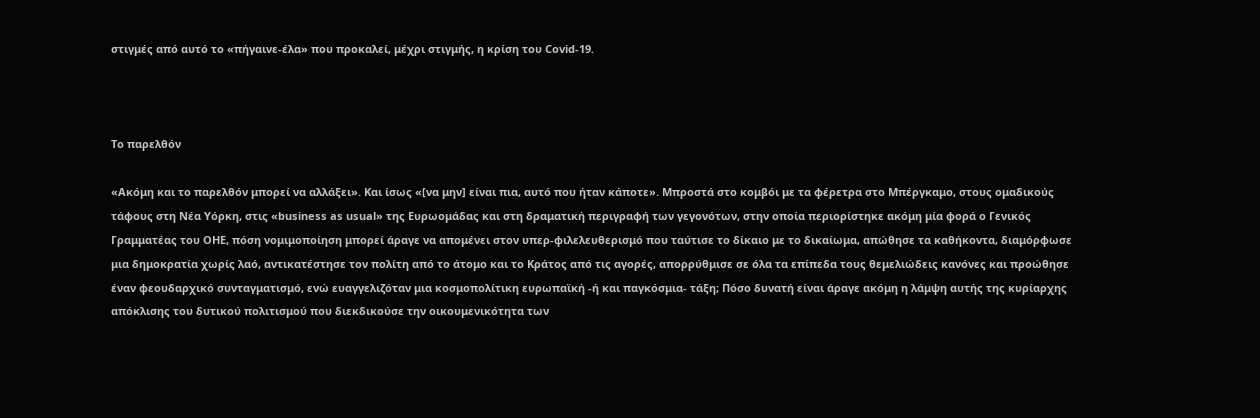στιγμές από αυτό το «πήγαινε-έλα» που προκαλεί, μέχρι στιγμής, η κρίση του Covid-19.



Το παρελθόν

«Ακόμη και το παρελθόν μπορεί να αλλάξει». Και ίσως «[να μην] είναι πια, αυτό που ήταν κάποτε». Μπροστά στο κομβόι με τα φέρετρα στο Μπέργκαμο, στους ομαδικούς τάφους στη Νέα Υόρκη, στις «business as usual» της Ευρωομάδας και στη δραματική περιγραφή των γεγονότων, στην οποία περιορίστηκε ακόμη μία φορά ο Γενικός Γραμματέας του ΟΗΕ, πόση νομιμοποίηση μπορεί άραγε να απομένει στον υπερ-φιλελευθερισμό που ταύτισε το δίκαιο με το δικαίωμα, απώθησε τα καθήκοντα, διαμόρφωσε μια δημοκρατία χωρίς λαό, αντικατέστησε τον πολίτη από το άτομο και το Κράτος από τις αγορές, απορρύθμισε σε όλα τα επίπεδα τους θεμελιώδεις κανόνες και προώθησε έναν φεουδαρχικό συνταγματισμό, ενώ ευαγγελιζόταν μια κοσμοπολίτικη ευρωπαϊκή -ή και παγκόσμια- τάξη; Πόσο δυνατή είναι άραγε ακόμη η λάμψη αυτής της κυρίαρχης απόκλισης του δυτικού πολιτισμού που διεκδικούσε την οικουμενικότητα των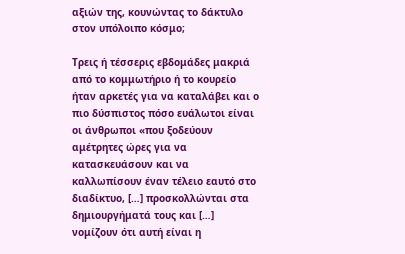αξιών της, κουνώντας το δάκτυλο στον υπόλοιπο κόσμο;

Τρεις ή τέσσερις εβδομάδες μακριά από το κομμωτήριο ή το κουρείο ήταν αρκετές για να καταλάβει και ο πιο δύσπιστος πόσο ευάλωτοι είναι οι άνθρωποι «που ξοδεύουν αμέτρητες ώρες για να κατασκευάσουν και να καλλωπίσουν έναν τέλειο εαυτό στο διαδίκτυο, […] προσκολλώνται στα δημιουργήματά τους και […] νομίζουν ότι αυτή είναι η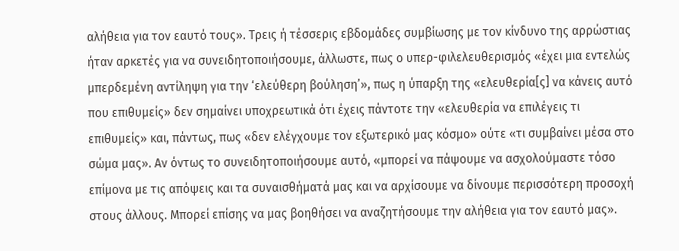αλήθεια για τον εαυτό τους». Τρεις ή τέσσερις εβδομάδες συμβίωσης με τον κίνδυνο της αρρώστιας ήταν αρκετές για να συνειδητοποιήσουμε, άλλωστε, πως ο υπερ-φιλελευθερισμός «έχει μια εντελώς μπερδεμένη αντίληψη για την ‘ελεύθερη βούληση’», πως η ύπαρξη της «ελευθερία[ς] να κάνεις αυτό που επιθυμείς» δεν σημαίνει υποχρεωτικά ότι έχεις πάντοτε την «ελευθερία να επιλέγεις τι επιθυμείς» και, πάντως, πως «δεν ελέγχουμε τον εξωτερικό μας κόσμο» ούτε «τι συμβαίνει μέσα στο σώμα μας». Αν όντως το συνειδητοποιήσουμε αυτό, «μπορεί να πάψουμε να ασχολούμαστε τόσο επίμονα με τις απόψεις και τα συναισθήματά μας και να αρχίσουμε να δίνουμε περισσότερη προσοχή στους άλλους. Μπορεί επίσης να μας βοηθήσει να αναζητήσουμε την αλήθεια για τον εαυτό μας».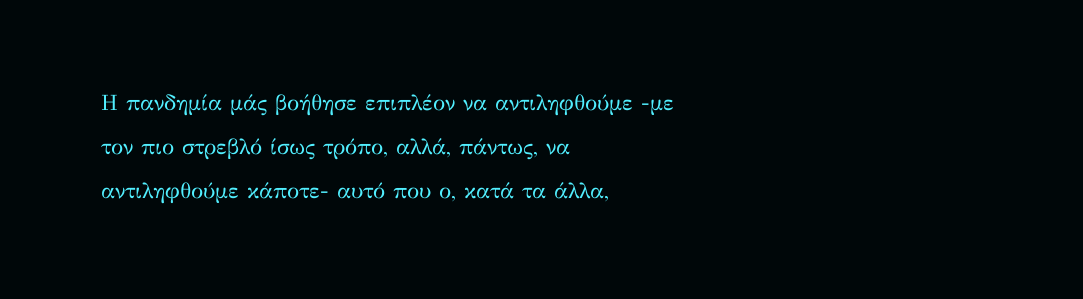Η πανδημία μάς βοήθησε επιπλέον να αντιληφθούμε -με τον πιο στρεβλό ίσως τρόπο, αλλά, πάντως, να αντιληφθούμε κάποτε- αυτό που ο, κατά τα άλλα,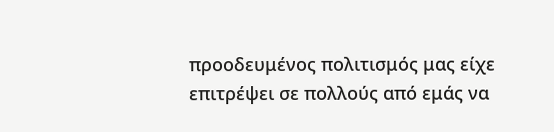προοδευμένος πολιτισμός μας είχε επιτρέψει σε πολλούς από εμάς να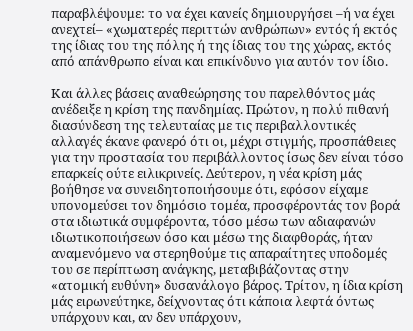παραβλέψουμε: το να έχει κανείς δημιουργήσει –ή να έχει ανεχτεί– «χωματερές περιττών ανθρώπων» εντός ή εκτός της ίδιας του της πόλης ή της ίδιας του της χώρας, εκτός από απάνθρωπο είναι και επικίνδυνο για αυτόν τον ίδιο.

Και άλλες βάσεις αναθεώρησης του παρελθόντος μάς ανέδειξε η κρίση της πανδημίας. Πρώτον, η πολύ πιθανή διασύνδεση της τελευταίας με τις περιβαλλοντικές αλλαγές έκανε φανερό ότι οι, μέχρι στιγμής, προσπάθειες για την προστασία του περιβάλλοντος ίσως δεν είναι τόσο επαρκείς ούτε ειλικρινείς. Δεύτερον, η νέα κρίση μάς βοήθησε να συνειδητοποιήσουμε ότι, εφόσον είχαμε υπονομεύσει τον δημόσιο τομέα, προσφέροντάς τον βορά στα ιδιωτικά συμφέροντα, τόσο μέσω των αδιαφανών ιδιωτικοποιήσεων όσο και μέσω της διαφθοράς, ήταν αναμενόμενο να στερηθούμε τις απαραίτητες υποδομές του σε περίπτωση ανάγκης, μεταβιβάζοντας στην «ατομική ευθύνη» δυσανάλογο βάρος. Τρίτον, η ίδια κρίση μάς ειρωνεύτηκε, δείχνοντας ότι κάποια λεφτά όντως υπάρχουν και, αν δεν υπάρχουν,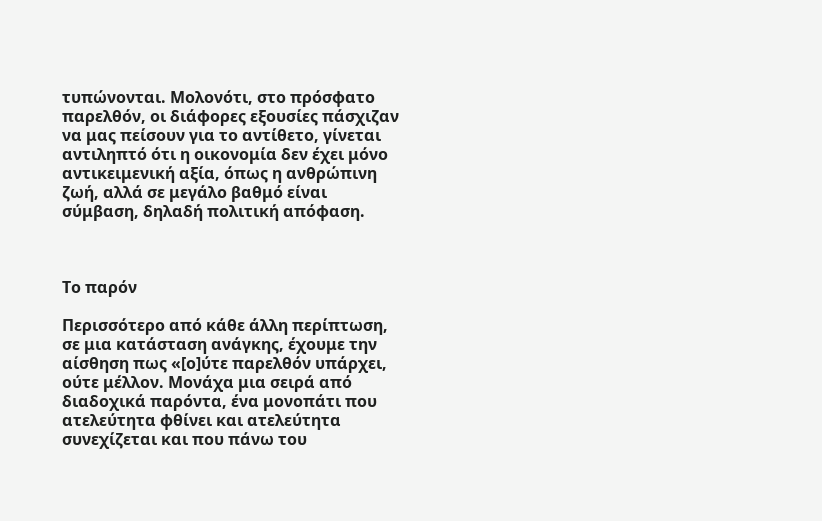τυπώνονται. Μολονότι, στο πρόσφατο παρελθόν, οι διάφορες εξουσίες πάσχιζαν να μας πείσουν για το αντίθετο, γίνεται αντιληπτό ότι η οικονομία δεν έχει μόνο αντικειμενική αξία, όπως η ανθρώπινη ζωή, αλλά σε μεγάλο βαθμό είναι σύμβαση, δηλαδή πολιτική απόφαση.



Το παρόν

Περισσότερο από κάθε άλλη περίπτωση, σε μια κατάσταση ανάγκης, έχουμε την αίσθηση πως «[ο]ύτε παρελθόν υπάρχει, ούτε μέλλον. Μονάχα μια σειρά από διαδοχικά παρόντα, ένα μονοπάτι που ατελεύτητα φθίνει και ατελεύτητα συνεχίζεται και που πάνω του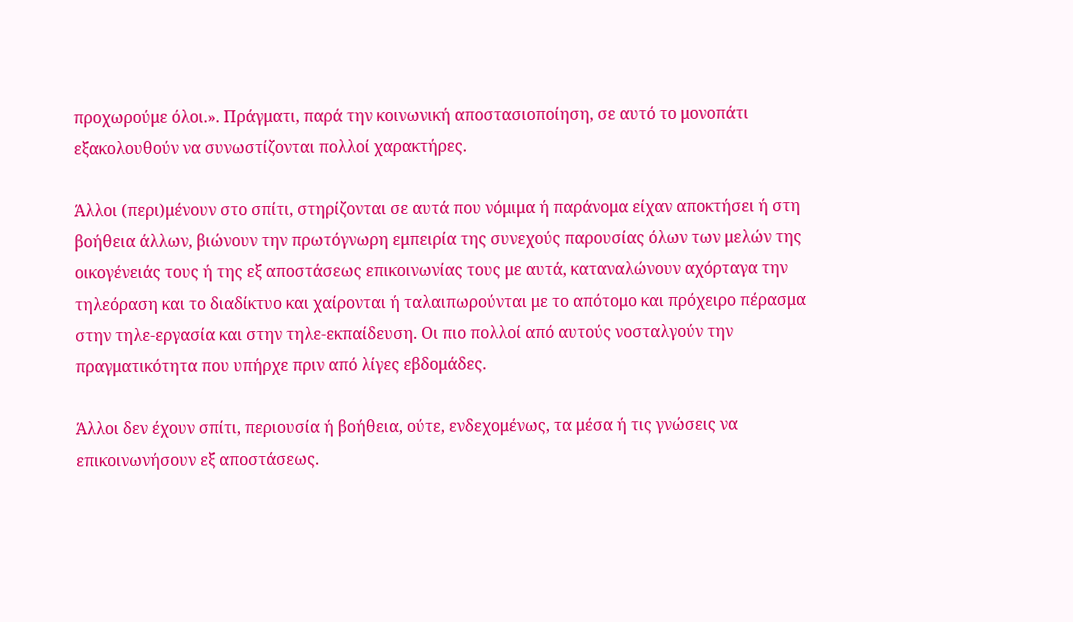προχωρούμε όλοι.». Πράγματι, παρά την κοινωνική αποστασιοποίηση, σε αυτό το μονοπάτι εξακολουθούν να συνωστίζονται πολλοί χαρακτήρες.

Άλλοι (περι)μένουν στο σπίτι, στηρίζονται σε αυτά που νόμιμα ή παράνομα είχαν αποκτήσει ή στη βοήθεια άλλων, βιώνουν την πρωτόγνωρη εμπειρία της συνεχούς παρουσίας όλων των μελών της οικογένειάς τους ή της εξ αποστάσεως επικοινωνίας τους με αυτά, καταναλώνουν αχόρταγα την τηλεόραση και το διαδίκτυο και χαίρονται ή ταλαιπωρούνται με το απότομο και πρόχειρο πέρασμα στην τηλε-εργασία και στην τηλε-εκπαίδευση. Οι πιο πολλοί από αυτούς νοσταλγούν την πραγματικότητα που υπήρχε πριν από λίγες εβδομάδες.

Άλλοι δεν έχουν σπίτι, περιουσία ή βοήθεια, ούτε, ενδεχομένως, τα μέσα ή τις γνώσεις να επικοινωνήσουν εξ αποστάσεως.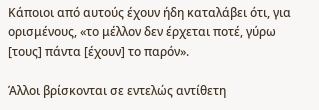Κάποιοι από αυτούς έχουν ήδη καταλάβει ότι, για ορισμένους, «το μέλλον δεν έρχεται ποτέ, γύρω [τους] πάντα [έχουν] το παρόν».

Άλλοι βρίσκονται σε εντελώς αντίθετη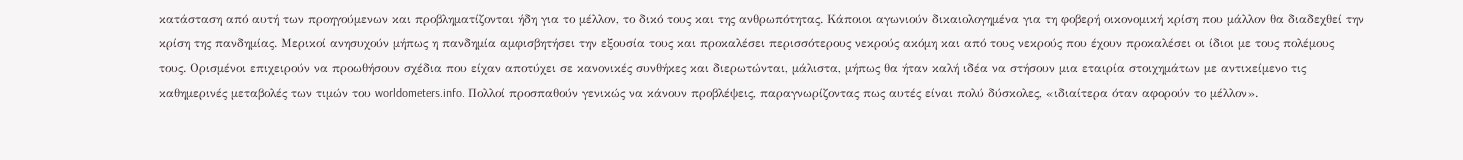κατάσταση από αυτή των προηγούμενων και προβληματίζονται ήδη για το μέλλον, το δικό τους και της ανθρωπότητας. Κάποιοι αγωνιούν δικαιολογημένα για τη φοβερή οικονομική κρίση που μάλλον θα διαδεχθεί την κρίση της πανδημίας. Μερικοί ανησυχούν μήπως η πανδημία αμφισβητήσει την εξουσία τους και προκαλέσει περισσότερους νεκρούς ακόμη και από τους νεκρούς που έχουν προκαλέσει οι ίδιοι με τους πολέμους τους. Ορισμένοι επιχειρούν να προωθήσουν σχέδια που είχαν αποτύχει σε κανονικές συνθήκες και διερωτώνται, μάλιστα, μήπως θα ήταν καλή ιδέα να στήσουν μια εταιρία στοιχημάτων με αντικείμενο τις καθημερινές μεταβολές των τιμών του worldometers.info. Πολλοί προσπαθούν γενικώς να κάνουν προβλέψεις, παραγνωρίζοντας πως αυτές είναι πολύ δύσκολες, «ιδιαίτερα όταν αφορούν το μέλλον».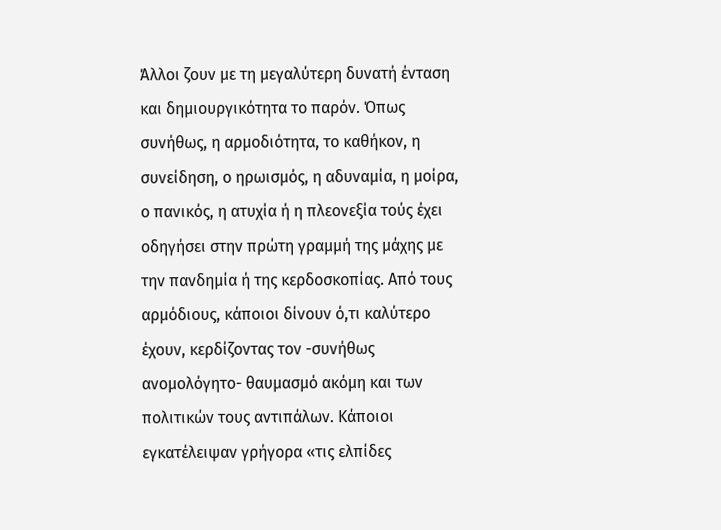Άλλοι ζουν με τη μεγαλύτερη δυνατή ένταση και δημιουργικότητα το παρόν. Όπως συνήθως, η αρμοδιότητα, το καθήκον, η συνείδηση, ο ηρωισμός, η αδυναμία, η μοίρα, ο πανικός, η ατυχία ή η πλεονεξία τούς έχει οδηγήσει στην πρώτη γραμμή της μάχης με την πανδημία ή της κερδοσκοπίας. Από τους αρμόδιους, κάποιοι δίνουν ό,τι καλύτερο έχουν, κερδίζοντας τον -συνήθως ανομολόγητο- θαυμασμό ακόμη και των πολιτικών τους αντιπάλων. Κάποιοι εγκατέλειψαν γρήγορα «τις ελπίδες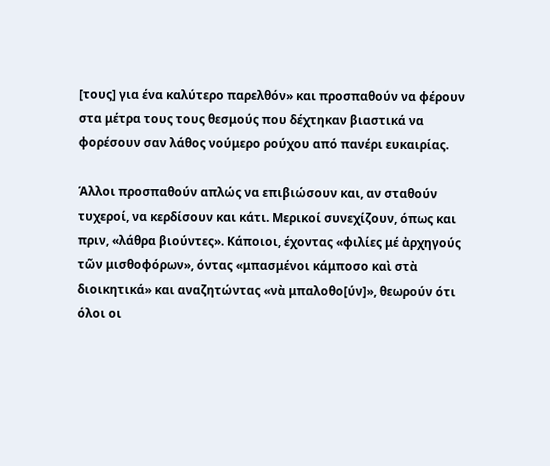[τους] για ένα καλύτερο παρελθόν» και προσπαθούν να φέρουν στα μέτρα τους τους θεσμούς που δέχτηκαν βιαστικά να φορέσουν σαν λάθος νούμερο ρούχου από πανέρι ευκαιρίας.

Άλλοι προσπαθούν απλώς να επιβιώσουν και, αν σταθούν τυχεροί, να κερδίσουν και κάτι. Μερικοί συνεχίζουν, όπως και πριν, «λάθρα βιούντες». Κάποιοι, έχοντας «φιλίες μέ ἀρχηγούς τῶν μισθοφόρων», όντας «μπασμένοι κάμποσο καὶ στὰ διοικητικά» και αναζητώντας «νὰ μπαλοθο[ύν]», θεωρούν ότι όλοι οι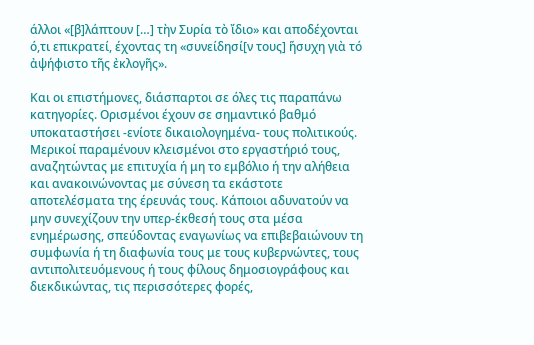άλλοι «[β]λάπτουν […] τὴν Συρία τὸ ἴδιο» και αποδέχονται ό,τι επικρατεί, έχοντας τη «συνείδησί[ν τους] ἥσυχη γιὰ τό ἀψήφιστο τῆς ἐκλογῆς».

Και οι επιστήμονες, διάσπαρτοι σε όλες τις παραπάνω κατηγορίες. Ορισμένοι έχουν σε σημαντικό βαθμό υποκαταστήσει -ενίοτε δικαιολογημένα- τους πολιτικούς. Μερικοί παραμένουν κλεισμένοι στο εργαστήριό τους, αναζητώντας με επιτυχία ή μη το εμβόλιο ή την αλήθεια και ανακοινώνοντας με σύνεση τα εκάστοτε αποτελέσματα της έρευνάς τους. Κάποιοι αδυνατούν να μην συνεχίζουν την υπερ-έκθεσή τους στα μέσα ενημέρωσης, σπεύδοντας εναγωνίως να επιβεβαιώνουν τη συμφωνία ή τη διαφωνία τους με τους κυβερνώντες, τους αντιπολιτευόμενους ή τους φίλους δημοσιογράφους και διεκδικώντας, τις περισσότερες φορές,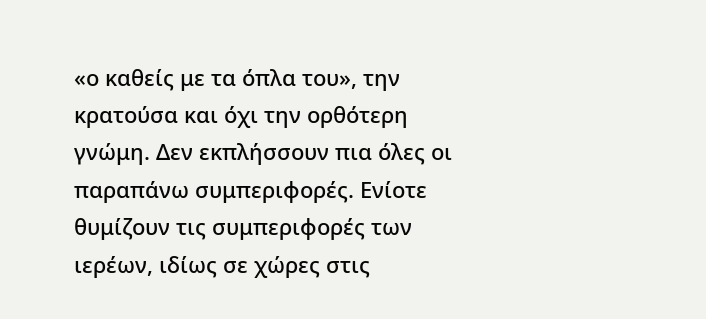«ο καθείς με τα όπλα του», την κρατούσα και όχι την ορθότερη γνώμη. Δεν εκπλήσσουν πια όλες οι παραπάνω συμπεριφορές. Ενίοτε θυμίζουν τις συμπεριφορές των ιερέων, ιδίως σε χώρες στις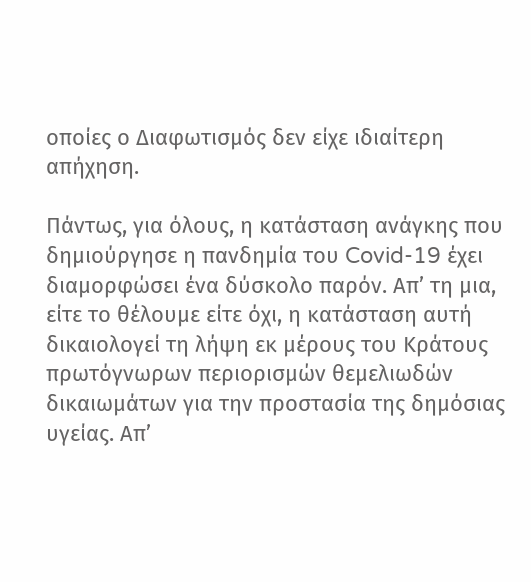οποίες ο Διαφωτισμός δεν είχε ιδιαίτερη απήχηση.

Πάντως, για όλους, η κατάσταση ανάγκης που δημιούργησε η πανδημία του Covid-19 έχει διαμορφώσει ένα δύσκολο παρόν. Απ’ τη μια, είτε το θέλουμε είτε όχι, η κατάσταση αυτή δικαιολογεί τη λήψη εκ μέρους του Κράτους πρωτόγνωρων περιορισμών θεμελιωδών δικαιωμάτων για την προστασία της δημόσιας υγείας. Απ’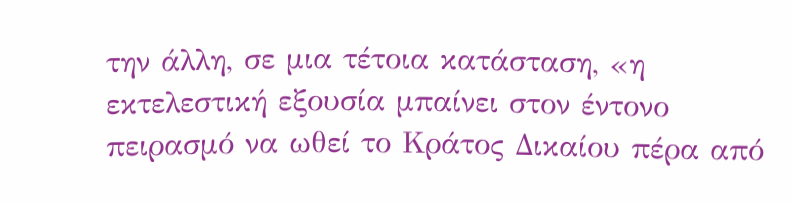την άλλη, σε μια τέτοια κατάσταση, «η εκτελεστική εξουσία μπαίνει στον έντονο πειρασμό να ωθεί το Κράτος Δικαίου πέρα από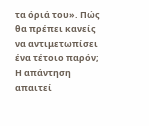τα όριά του». Πώς θα πρέπει κανείς να αντιμετωπίσει ένα τέτοιο παρόν; Η απάντηση απαιτεί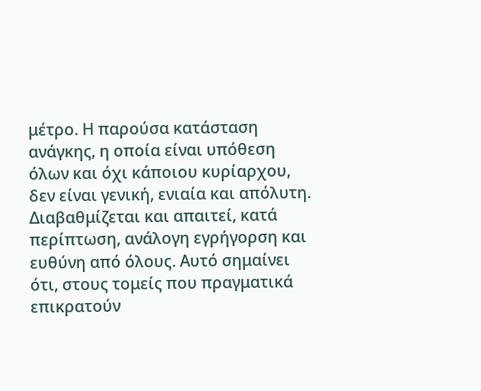μέτρο. Η παρούσα κατάσταση ανάγκης, η οποία είναι υπόθεση όλων και όχι κάποιου κυρίαρχου, δεν είναι γενική, ενιαία και απόλυτη. Διαβαθμίζεται και απαιτεί, κατά περίπτωση, ανάλογη εγρήγορση και ευθύνη από όλους. Αυτό σημαίνει ότι, στους τομείς που πραγματικά επικρατούν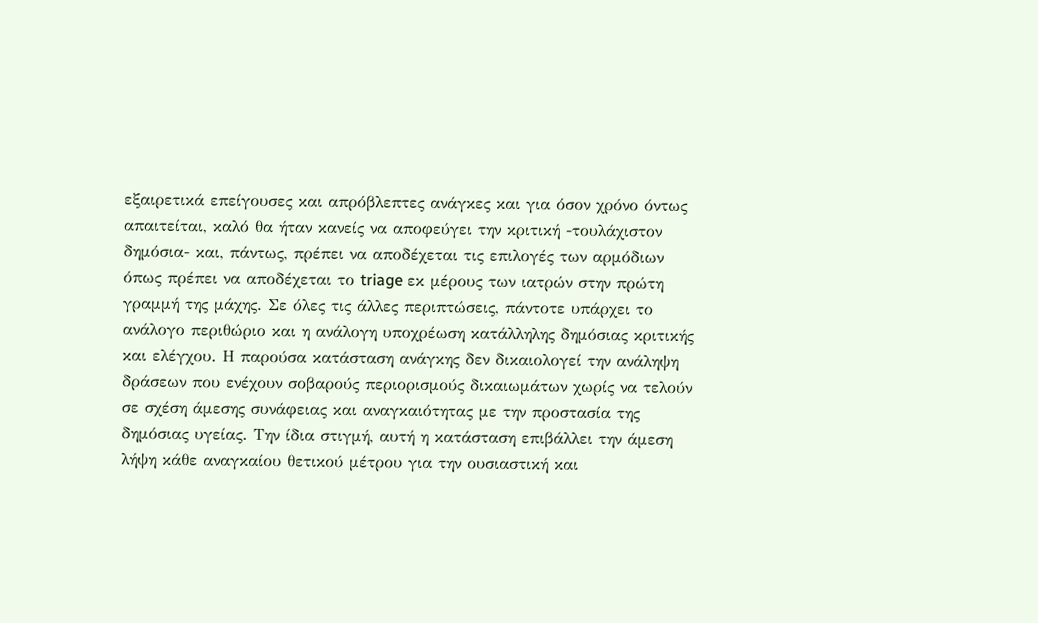εξαιρετικά επείγουσες και απρόβλεπτες ανάγκες και για όσον χρόνο όντως απαιτείται, καλό θα ήταν κανείς να αποφεύγει την κριτική -τουλάχιστον δημόσια- και, πάντως, πρέπει να αποδέχεται τις επιλογές των αρμόδιων όπως πρέπει να αποδέχεται το triage εκ μέρους των ιατρών στην πρώτη γραμμή της μάχης. Σε όλες τις άλλες περιπτώσεις, πάντοτε υπάρχει το ανάλογο περιθώριο και η ανάλογη υποχρέωση κατάλληλης δημόσιας κριτικής και ελέγχου. Η παρούσα κατάσταση ανάγκης δεν δικαιολογεί την ανάληψη δράσεων που ενέχουν σοβαρούς περιορισμούς δικαιωμάτων χωρίς να τελούν σε σχέση άμεσης συνάφειας και αναγκαιότητας με την προστασία της δημόσιας υγείας. Την ίδια στιγμή, αυτή η κατάσταση επιβάλλει την άμεση λήψη κάθε αναγκαίου θετικού μέτρου για την ουσιαστική και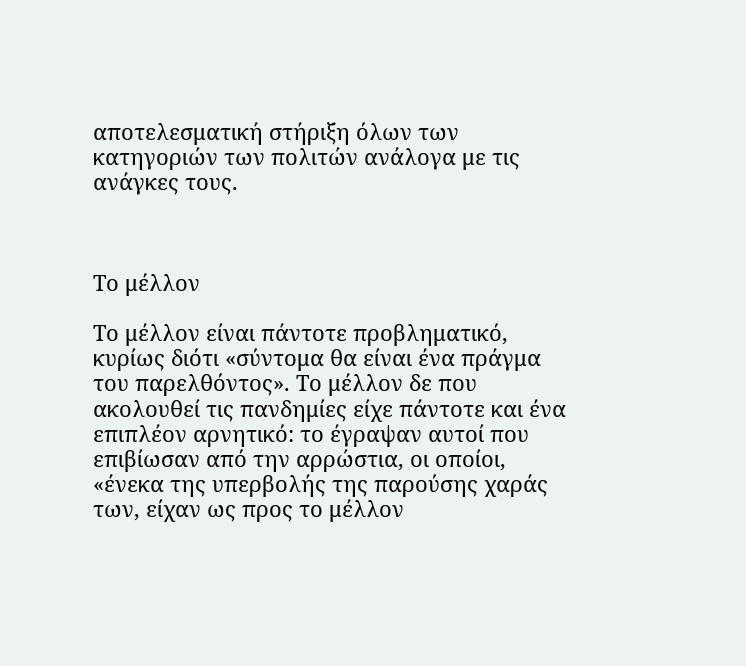αποτελεσματική στήριξη όλων των κατηγοριών των πολιτών ανάλογα με τις ανάγκες τους.



Το μέλλον

Το μέλλον είναι πάντοτε προβληματικό, κυρίως διότι «σύντομα θα είναι ένα πράγμα του παρελθόντος». Το μέλλον δε που ακολουθεί τις πανδημίες είχε πάντοτε και ένα επιπλέον αρνητικό: το έγραψαν αυτοί που επιβίωσαν από την αρρώστια, οι οποίοι, «ένεκα της υπερβολής της παρούσης χαράς των, είχαν ως προς το μέλλον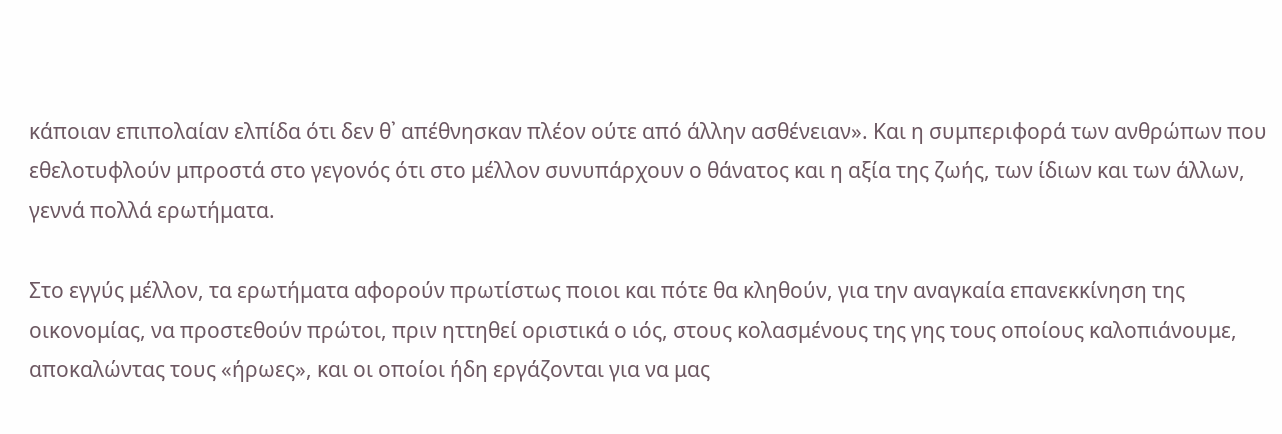κάποιαν επιπολαίαν ελπίδα ότι δεν θ᾽ απέθνησκαν πλέον ούτε από άλλην ασθένειαν». Και η συμπεριφορά των ανθρώπων που εθελοτυφλούν μπροστά στο γεγονός ότι στο μέλλον συνυπάρχουν ο θάνατος και η αξία της ζωής, των ίδιων και των άλλων, γεννά πολλά ερωτήματα.

Στο εγγύς μέλλον, τα ερωτήματα αφορούν πρωτίστως ποιοι και πότε θα κληθούν, για την αναγκαία επανεκκίνηση της οικονομίας, να προστεθούν πρώτοι, πριν ηττηθεί οριστικά ο ιός, στους κολασμένους της γης τους οποίους καλοπιάνουμε, αποκαλώντας τους «ήρωες», και οι οποίοι ήδη εργάζονται για να μας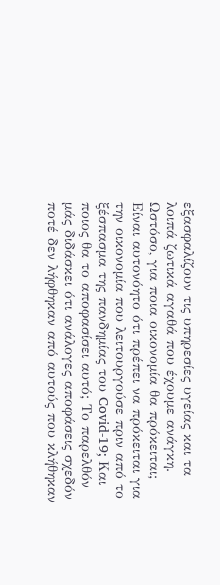εξασφαλίζουν τις υπηρεσίες υγείας και τα λοιπά ζωτικά αγαθά που έχουμε ανάγκη. Ωστόσο, για ποια οικονομία θα πρόκειται; Είναι αυτονόητο ότι πρέπει να πρόκειται για την οικονομία που λειτουργούσε πριν από το ξέσπασμα της πανδημίας του Covid-19; Και ποιος θα το αποφασίσει αυτό; Το παρελθόν μάς διδάσκει ότι ανάλογες αποφάσεις σχεδόν ποτέ δεν λήφθηκαν από αυτούς που κλήθηκαν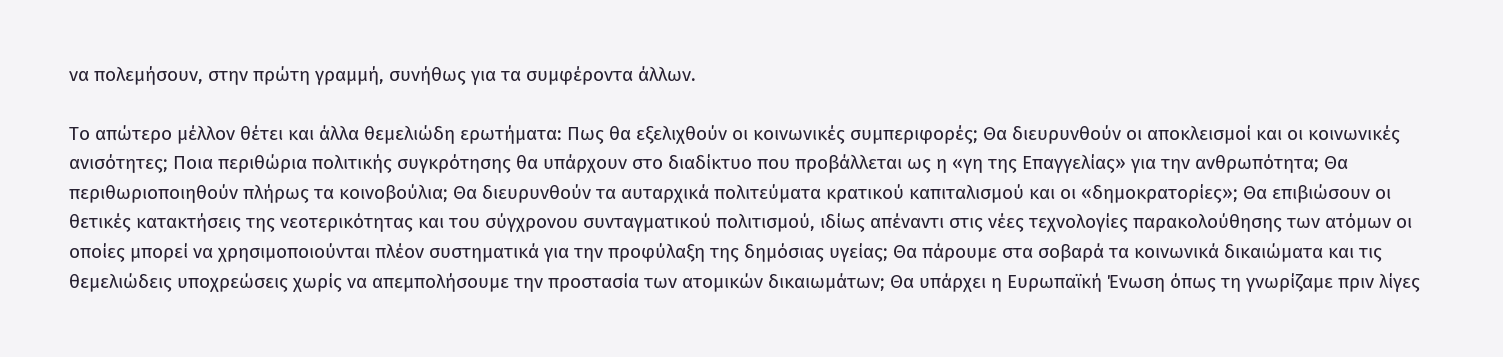να πολεμήσουν, στην πρώτη γραμμή, συνήθως για τα συμφέροντα άλλων.

Το απώτερο μέλλον θέτει και άλλα θεμελιώδη ερωτήματα: Πως θα εξελιχθούν οι κοινωνικές συμπεριφορές; Θα διευρυνθούν οι αποκλεισμοί και οι κοινωνικές ανισότητες; Ποια περιθώρια πολιτικής συγκρότησης θα υπάρχουν στο διαδίκτυο που προβάλλεται ως η «γη της Επαγγελίας» για την ανθρωπότητα; Θα περιθωριοποιηθούν πλήρως τα κοινοβούλια; Θα διευρυνθούν τα αυταρχικά πολιτεύματα κρατικού καπιταλισμού και οι «δημοκρατορίες»; Θα επιβιώσουν οι θετικές κατακτήσεις της νεοτερικότητας και του σύγχρονου συνταγματικού πολιτισμού, ιδίως απέναντι στις νέες τεχνολογίες παρακολούθησης των ατόμων οι οποίες μπορεί να χρησιμοποιούνται πλέον συστηματικά για την προφύλαξη της δημόσιας υγείας; Θα πάρουμε στα σοβαρά τα κοινωνικά δικαιώματα και τις θεμελιώδεις υποχρεώσεις χωρίς να απεμπολήσουμε την προστασία των ατομικών δικαιωμάτων; Θα υπάρχει η Ευρωπαϊκή Ένωση όπως τη γνωρίζαμε πριν λίγες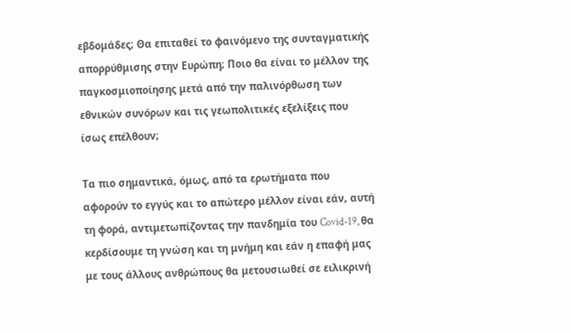εβδομάδες; Θα επιταθεί το φαινόμενο της συνταγματικής απορρύθμισης στην Ευρώπη; Ποιο θα είναι το μέλλον της παγκοσμιοποίησης μετά από την παλινόρθωση των εθνικών συνόρων και τις γεωπολιτικές εξελίξεις που ίσως επέλθουν;

Τα πιο σημαντικά, όμως, από τα ερωτήματα που αφορούν το εγγύς και το απώτερο μέλλον είναι εάν, αυτή τη φορά, αντιμετωπίζοντας την πανδημία του Covid-19, θα  κερδίσουμε τη γνώση και τη μνήμη και εάν η επαφή μας με τους άλλους ανθρώπους θα μετουσιωθεί σε ειλικρινή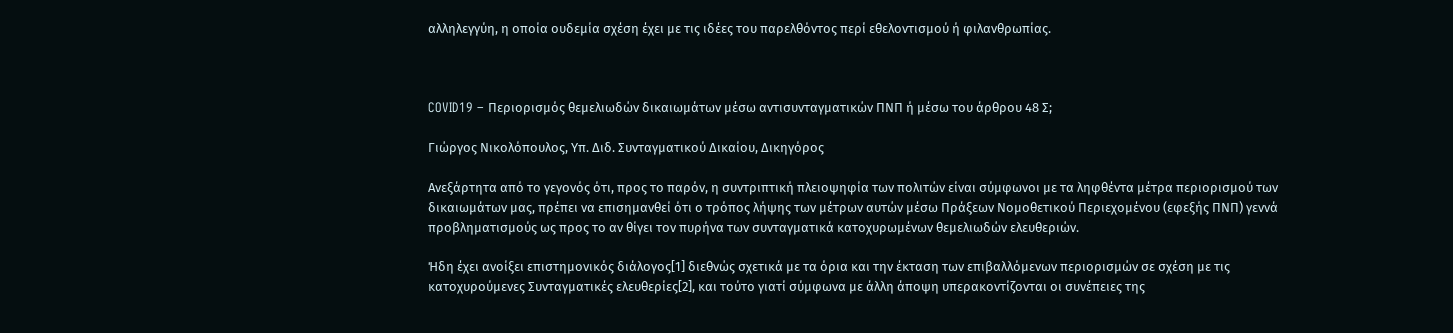αλληλεγγύη, η οποία ουδεμία σχέση έχει με τις ιδέες του παρελθόντος περί εθελοντισμού ή φιλανθρωπίας.



COVID19 – Περιορισμός θεμελιωδών δικαιωμάτων μέσω αντισυνταγματικών ΠΝΠ ή μέσω του άρθρου 48 Σ;

Γιώργος Νικολόπουλος, Υπ. Διδ. Συνταγματικού Δικαίου, Δικηγόρος

Ανεξάρτητα από το γεγονός ότι, προς το παρόν, η συντριπτική πλειοψηφία των πολιτών είναι σύμφωνοι με τα ληφθέντα μέτρα περιορισμού των δικαιωμάτων μας, πρέπει να επισημανθεί ότι ο τρόπος λήψης των μέτρων αυτών μέσω Πράξεων Νομοθετικού Περιεχομένου (εφεξής ΠΝΠ) γεννά προβληματισμούς ως προς το αν θίγει τον πυρήνα των συνταγματικά κατοχυρωμένων θεμελιωδών ελευθεριών.

Ήδη έχει ανοίξει επιστημονικός διάλογος[1] διεθνώς σχετικά με τα όρια και την έκταση των επιβαλλόμενων περιορισμών σε σχέση με τις κατοχυρούμενες Συνταγματικές ελευθερίες[2], και τούτο γιατί σύμφωνα με άλλη άποψη υπερακοντίζονται οι συνέπειες της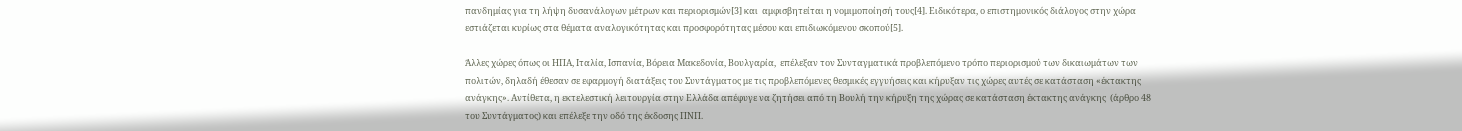πανδημίας για τη λήψη δυσανάλογων μέτρων και περιορισμών[3] και  αμφισβητείται η νομιμοποίησή τους[4]. Ειδικότερα, ο επιστημονικός διάλογος στην χώρα εστιάζεται κυρίως στα θέματα αναλογικότητας και προσφορότητας μέσου και επιδιωκόμενου σκοπού[5].

Άλλες χώρες όπως οι ΗΠΑ, Ιταλία, Ισπανία, Βόρεια Μακεδονία, Βουλγαρία,  επέλεξαν τον Συνταγματικά προβλεπόμενο τρόπο περιορισμού των δικαιωμάτων των πολιτών, δηλαδή έθεσαν σε εφαρμογή διατάξεις του Συντάγματος με τις προβλεπόμενες θεσμικές εγγυήσεις και κήρυξαν τις χώρες αυτές σε κατάσταση «έκτακτης ανάγκης». Αντίθετα, η εκτελεστική λειτουργία στην Ελλάδα απέφυγε να ζητήσει από τη Βουλή την κήρυξη της χώρας σε κατάσταση έκτακτης ανάγκης  (άρθρο 48 του Συντάγματος) και επέλεξε την οδό της έκδοσης ΠΝΠ.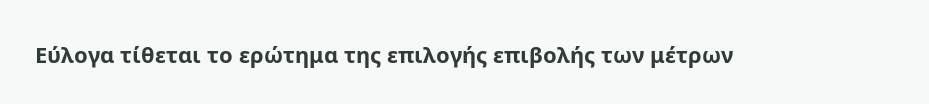Εύλογα τίθεται το ερώτημα της επιλογής επιβολής των μέτρων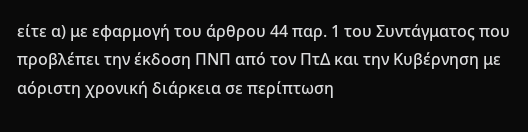είτε α) με εφαρμογή του άρθρου 44 παρ. 1 του Συντάγματος που προβλέπει την έκδοση ΠΝΠ από τον ΠτΔ και την Κυβέρνηση με  αόριστη χρονική διάρκεια σε περίπτωση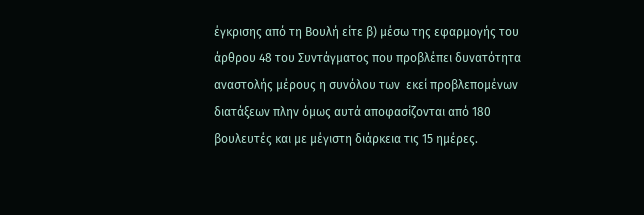έγκρισης από τη Βουλή είτε β) μέσω της εφαρμογής του άρθρου 48 του Συντάγματος που προβλέπει δυνατότητα αναστολής μέρους η συνόλου των  εκεί προβλεπομένων διατάξεων πλην όμως αυτά αποφασίζονται από 180 βουλευτές και με μέγιστη διάρκεια τις 15 ημέρες.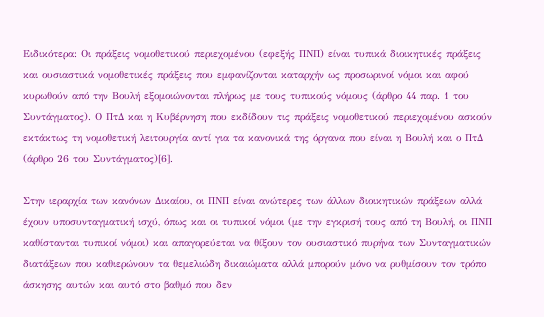Ειδικότερα: Οι πράξεις νομοθετικού περιεχομένου (εφεξής ΠΝΠ) είναι τυπικά διοικητικές πράξεις και ουσιαστικά νομοθετικές πράξεις που εμφανίζονται καταρχήν ως προσωρινοί νόμοι και αφού κυρωθούν από την Βουλή εξομοιώνονται πλήρως με τους τυπικούς νόμους (άρθρο 44 παρ. 1 του Συντάγματος). Ο ΠτΔ και η Κυβέρνηση που εκδίδουν τις πράξεις νομοθετικού περιεχομένου ασκούν εκτάκτως τη νομοθετική λειτουργία αντί για τα κανονικά της όργανα που είναι η Βουλή και ο ΠτΔ (άρθρο 26 του Συντάγματος)[6].

Στην ιεραρχία των κανόνων Δικαίου, οι ΠΝΠ είναι ανώτερες των άλλων διοικητικών πράξεων αλλά έχουν υποσυνταγματική ισχύ, όπως και οι τυπικοί νόμοι (με την εγκρισή τους από τη Βουλή, οι ΠΝΠ καθίστανται τυπικοί νόμοι) και απαγορεύεται να θίξουν τον ουσιαστικό πυρήνα των Συνταγματικών διατάξεων που καθιερώνουν τα θεμελιώδη δικαιώματα αλλά μπορούν μόνο να ρυθμίσουν τον τρόπο άσκησης αυτών και αυτό στο βαθμό που δεν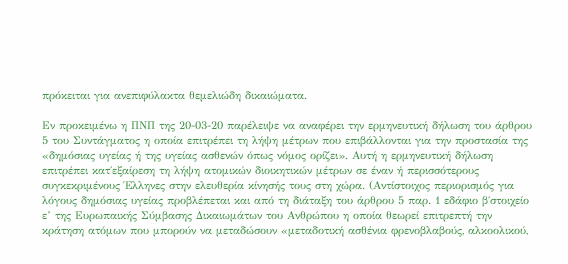πρόκειται για ανεπιφύλακτα θεμελιώδη δικαιώματα.

Εν προκειμένω η ΠΝΠ της 20-03-20 παρέλειψε να αναφέρει την ερμηνευτική δήλωση του άρθρου 5 του Συντάγματος η οποία επιτρέπει τη λήψη μέτρων που επιβάλλονται για την προστασία της «δημόσιας υγείας ή της υγείας ασθενών όπως νόμος ορίζει». Αυτή η ερμηνευτική δήλωση επιτρέπει κατ΄εξαίρεση τη λήψη ατομικών διοικητικών μέτρων σε έναν ή περισσότερους συγκεκριμένους Έλληνες στην ελευθερία κίνησής τους στη χώρα. (Αντίστοιχος περιορισμός για λόγους δημόσιας υγείας προβλέπεται και από τη διάταξη του άρθρου 5 παρ. 1 εδάφιο β΄στοιχείο ε’ της Ευρωπαικής Σύμβασης Δικαιωμάτων του Ανθρώπου η οποία θεωρεί επιτρεπτή την κράτηση ατόμων που μπορούν να μεταδώσουν «μεταδοτική ασθένια φρενοβλαβούς, αλκοολικού,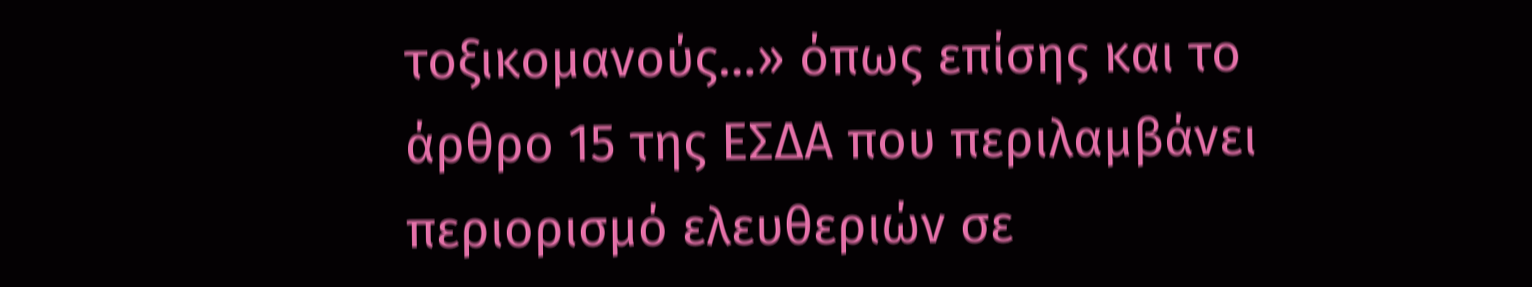τοξικομανούς…» όπως επίσης και το άρθρο 15 της ΕΣΔΑ που περιλαμβάνει περιορισμό ελευθεριών σε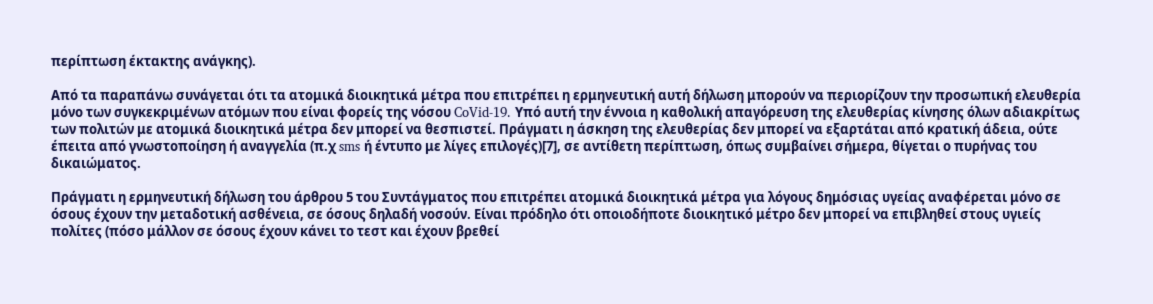περίπτωση έκτακτης ανάγκης).

Από τα παραπάνω συνάγεται ότι τα ατομικά διοικητικά μέτρα που επιτρέπει η ερμηνευτική αυτή δήλωση μπορούν να περιορίζουν την προσωπική ελευθερία μόνο των συγκεκριμένων ατόμων που είναι φορείς της νόσου CoVid-19. Υπό αυτή την έννοια η καθολική απαγόρευση της ελευθερίας κίνησης όλων αδιακρίτως των πολιτών με ατομικά διοικητικά μέτρα δεν μπορεί να θεσπιστεί. Πράγματι η άσκηση της ελευθερίας δεν μπορεί να εξαρτάται από κρατική άδεια, ούτε έπειτα από γνωστοποίηση ή αναγγελία (π.χ sms ή έντυπο με λίγες επιλογές)[7], σε αντίθετη περίπτωση, όπως συμβαίνει σήμερα, θίγεται ο πυρήνας του δικαιώματος.

Πράγματι η ερμηνευτική δήλωση του άρθρου 5 του Συντάγματος που επιτρέπει ατομικά διοικητικά μέτρα για λόγους δημόσιας υγείας αναφέρεται μόνο σε όσους έχουν την μεταδοτική ασθένεια, σε όσους δηλαδή νοσούν. Είναι πρόδηλο ότι οποιοδήποτε διοικητικό μέτρο δεν μπορεί να επιβληθεί στους υγιείς πολίτες (πόσο μάλλον σε όσους έχουν κάνει το τεστ και έχουν βρεθεί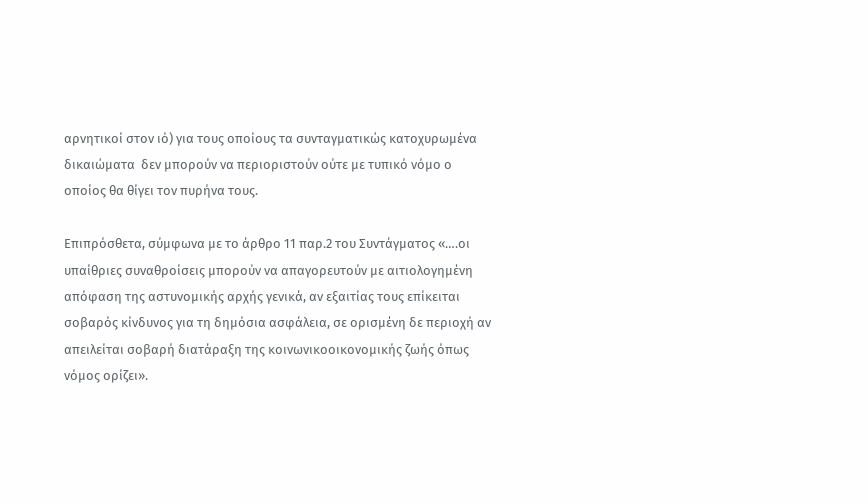αρνητικοί στον ιό) για τους οποίους τα συνταγματικώς κατοχυρωμένα δικαιώματα  δεν μπορούν να περιοριστούν ούτε με τυπικό νόμο ο οποίος θα θίγει τον πυρήνα τους.

Επιπρόσθετα, σύμφωνα με το άρθρο 11 παρ.2 του Συντάγματος «….οι υπαίθριες συναθροίσεις μπορούν να απαγορευτούν με αιτιολογημένη απόφαση της αστυνομικής αρχής γενικά, αν εξαιτίας τους επίκειται σοβαρός κίνδυνος για τη δημόσια ασφάλεια, σε ορισμένη δε περιοχή αν απειλείται σοβαρή διατάραξη της κοινωνικοοικονομικής ζωής όπως νόμος ορίζει».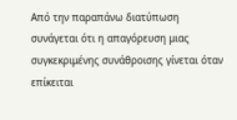Από την παραπάνω διατύπωση συνάγεται ότι η απαγόρευση μιας συγκεκριμένης συνάθροισης γίνεται όταν επίκειται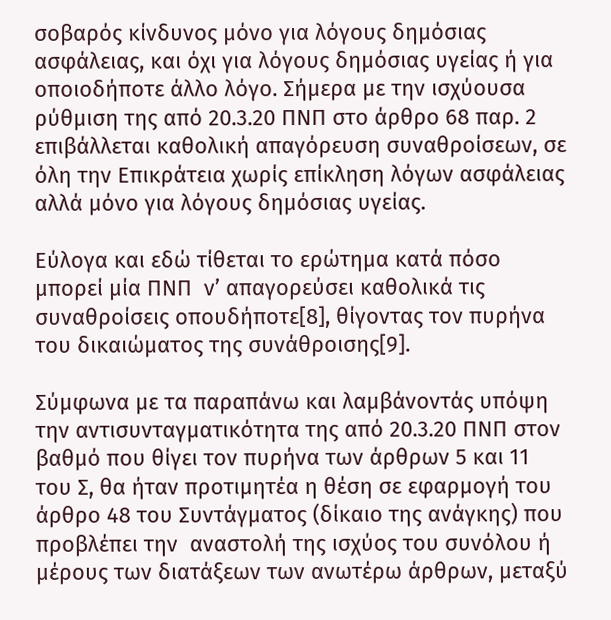σοβαρός κίνδυνος μόνο για λόγους δημόσιας ασφάλειας, και όχι για λόγους δημόσιας υγείας ή για οποιοδήποτε άλλο λόγο. Σήμερα με την ισχύουσα ρύθμιση της από 20.3.20 ΠΝΠ στο άρθρο 68 παρ. 2 επιβάλλεται καθολική απαγόρευση συναθροίσεων, σε όλη την Επικράτεια χωρίς επίκληση λόγων ασφάλειας αλλά μόνο για λόγους δημόσιας υγείας.

Εύλογα και εδώ τίθεται το ερώτημα κατά πόσο μπορεί μία ΠΝΠ  ν’ απαγορεύσει καθολικά τις συναθροίσεις οπουδήποτε[8], θίγοντας τον πυρήνα του δικαιώματος της συνάθροισης[9].

Σύμφωνα με τα παραπάνω και λαμβάνοντάς υπόψη την αντισυνταγματικότητα της από 20.3.20 ΠΝΠ στον βαθμό που θίγει τον πυρήνα των άρθρων 5 και 11 του Σ, θα ήταν προτιμητέα η θέση σε εφαρμογή του άρθρο 48 του Συντάγματος (δίκαιο της ανάγκης) που προβλέπει την  αναστολή της ισχύος του συνόλου ή μέρους των διατάξεων των ανωτέρω άρθρων, μεταξύ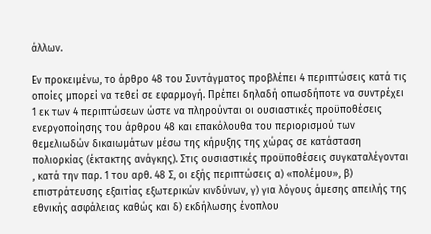άλλων.

Εν προκειμένω, το άρθρο 48 του Συντάγματος προβλέπει 4 περιπτώσεις κατά τις οποίες μπορεί να τεθεί σε εφαρμογή. Πρέπει δηλαδή οπωσδήποτε να συντρέχει 1 εκ των 4 περιπτώσεων ώστε να πληρούνται οι ουσιαστικές προϋποθέσεις ενεργοποίησης του άρθρου 48 και επακόλουθα του περιορισμού των θεμελιωδών δικαιωμάτων μέσω της κήρυξης της χώρας σε κατάσταση πολιορκίας (έκτακτης ανάγκης). Στις ουσιαστικές προϋποθέσεις συγκαταλέγονται , κατά την παρ. 1 του αρθ. 48 Σ, οι εξής περιπτώσεις α) «πολέμου», β) επιστράτευσης εξαιτίας εξωτερικών κινδύνων, γ) για λόγους άμεσης απειλής της εθνικής ασφάλειας καθώς και δ) εκδήλωσης ένοπλου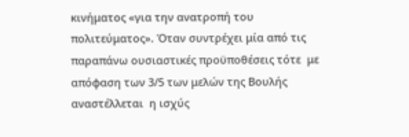κινήματος «για την ανατροπή του πολιτεύματος». Όταν συντρέχει μία από τις παραπάνω ουσιαστικές προϋποθέσεις τότε  με απόφαση των 3/5 των μελών της Βουλής αναστέλλεται  η ισχύς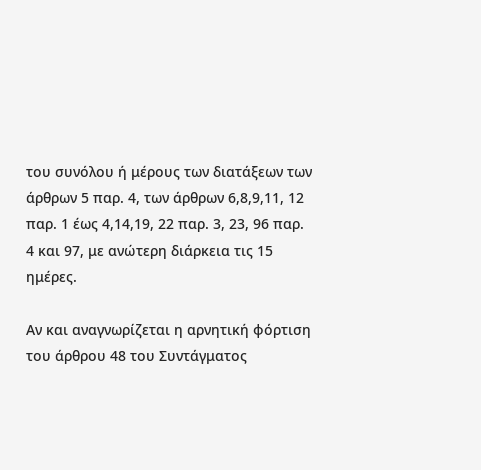του συνόλου ή μέρους των διατάξεων των άρθρων 5 παρ. 4, των άρθρων 6,8,9,11, 12 παρ. 1 έως 4,14,19, 22 παρ. 3, 23, 96 παρ. 4 και 97, με ανώτερη διάρκεια τις 15 ημέρες.

Αν και αναγνωρίζεται η αρνητική φόρτιση του άρθρου 48 του Συντάγματος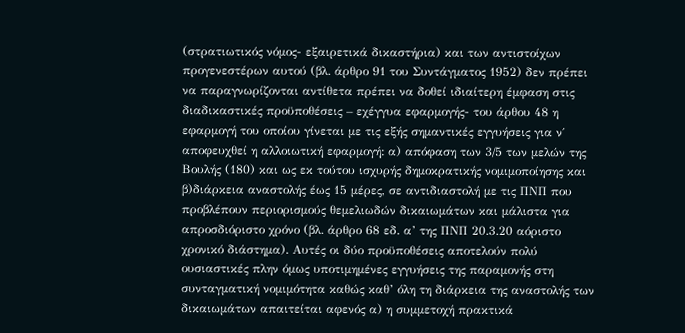(στρατιωτικός νόμος- εξαιρετικά δικαστήρια) και των αντιστοίχων προγενεστέρων αυτού (βλ. άρθρο 91 του Συντάγματος 1952) δεν πρέπει να παραγνωρίζονται αντίθετα πρέπει να δοθεί ιδιαίτερη έμφαση στις διαδικαστικές προϋποθέσεις – εχέγγυα εφαρμογής- του άρθου 48 η εφαρμογή του οποίου γίνεται με τις εξής σημαντικές εγγυήσεις για ν΄ αποφευχθεί η αλλοιωτική εφαρμογή: α) απόφαση των 3/5 των μελών της Βουλής (180) και ως εκ τούτου ισχυρής δημοκρατικής νομιμοποίησης και β)διάρκεια αναστολής έως 15 μέρες, σε αντιδιαστολή με τις ΠΝΠ που προβλέπουν περιορισμούς θεμελιωδών δικαιωμάτων και μάλιστα για απροσδιόριστο χρόνο (βλ. άρθρο 68 εδ. α’ της ΠΝΠ 20.3.20 αόριστο χρονικό διάστημα). Αυτές οι δύο προϋποθέσεις αποτελούν πολύ ουσιαστικές πλην όμως υποτιμημένες εγγυήσεις της παραμονής στη συνταγματική νομιμότητα καθώς καθ’ όλη τη διάρκεια της αναστολής των δικαιωμάτων απαιτείται αφενός α) η συμμετοχή πρακτικά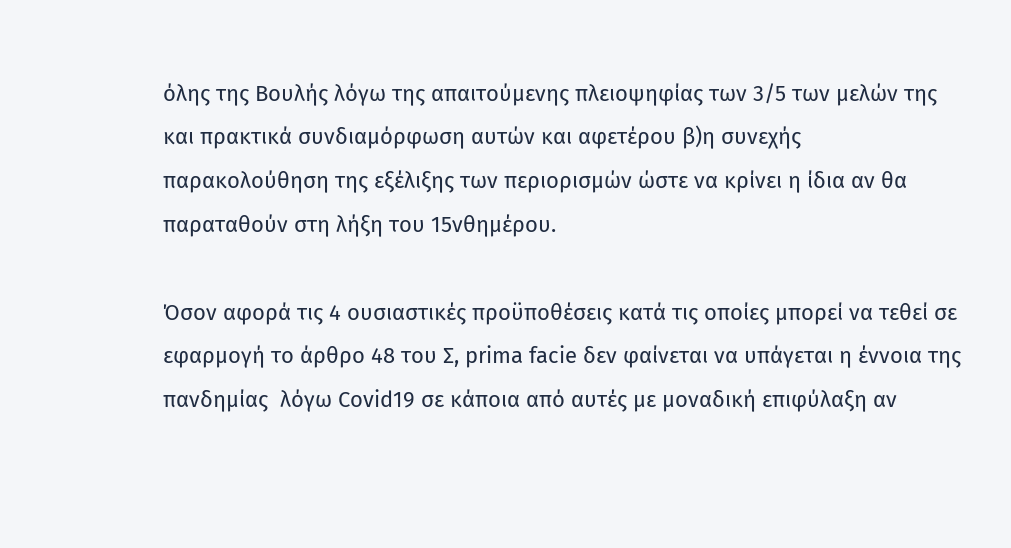όλης της Βουλής λόγω της απαιτούμενης πλειοψηφίας των 3/5 των μελών της και πρακτικά συνδιαμόρφωση αυτών και αφετέρου β)η συνεχής παρακολούθηση της εξέλιξης των περιορισμών ώστε να κρίνει η ίδια αν θα παραταθούν στη λήξη του 15νθημέρου.

Όσον αφορά τις 4 ουσιαστικές προϋποθέσεις κατά τις οποίες μπορεί να τεθεί σε εφαρμογή το άρθρο 48 του Σ, prima facie δεν φαίνεται να υπάγεται η έννοια της  πανδημίας  λόγω Covid19 σε κάποια από αυτές με μοναδική επιφύλαξη αν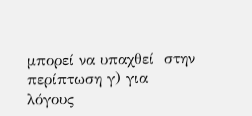μπορεί να υπαχθεί  στην περίπτωση γ) για λόγους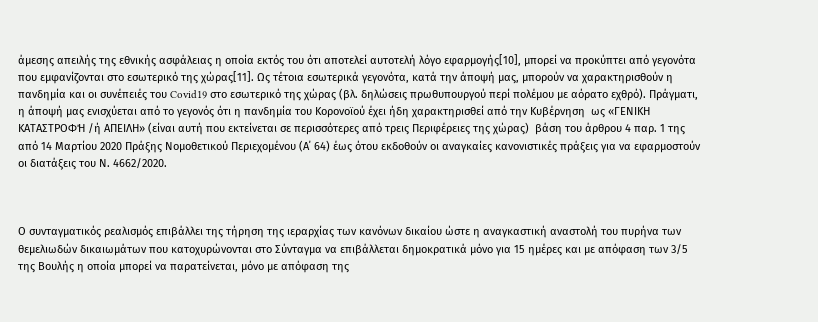άμεσης απειλής της εθνικής ασφάλειας η οποία εκτός του ότι αποτελεί αυτοτελή λόγο εφαρμογής[10], μπορεί να προκύπτει από γεγονότα που εμφανίζονται στο εσωτερικό της χώρας[11]. Ως τέτοια εσωτερικά γεγονότα, κατά την άποψή μας, μπορούν να χαρακτηρισθούν η πανδημία και οι συνέπειές του Covid19 στο εσωτερικό της χώρας (βλ. δηλώσεις πρωθυπουργού περί πολέμου με αόρατο εχθρό). Πράγματι, η άποψή μας ενισχύεται από το γεγονός ότι η πανδημία του Κορονοϊού έχει ήδη χαρακτηρισθεί από την Κυβέρνηση  ως «ΓΕΝΙΚΗ ΚΑΤΑΣΤΡΟΦΉ /ή ΑΠΕΙΛΗ» (είναι αυτή που εκτείνεται σε περισσότερες από τρεις Περιφέρειες της χώρας)  βάση του άρθρου 4 παρ. 1 της από 14 Μαρτίου 2020 Πράξης Νομοθετικού Περιεχομένου (Α΄ 64) έως ότου εκδοθούν οι αναγκαίες κανονιστικές πράξεις για να εφαρμοστούν οι διατάξεις του Ν. 4662/2020.



Ο συνταγματικός ρεαλισμός επιβάλλει της τήρηση της ιεραρχίας των κανόνων δικαίου ώστε η αναγκαστική αναστολή του πυρήνα των θεμελιωδών δικαιωμάτων που κατοχυρώνονται στο Σύνταγμα να επιβάλλεται δημοκρατικά μόνο για 15 ημέρες και με απόφαση των 3/5 της Βουλής η οποία μπορεί να παρατείνεται, μόνο με απόφαση της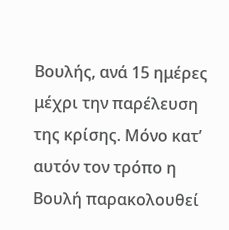Βουλής, ανά 15 ημέρες μέχρι την παρέλευση της κρίσης. Μόνο κατ’ αυτόν τον τρόπο η Βουλή παρακολουθεί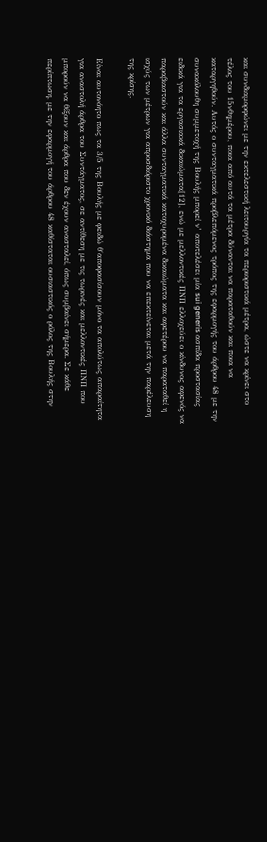και συνδιαμορφώνει με την εκτελεστική λειτουργία τα περιοριστικά μέτρα, ώστε να κρίνει στο τέλος του 15νθημέρου, ποια από αυτά τα μέτρα δύνανται να παραταθούν και ποια να καταργηθούν. Αυτός ο συνταγματικά προβλεπόμενος τρόπος της εφαρμογής του άρθρου 48 με την συνακόλουθη συμμετοχή της Βουλής μπορεί ν’ αποτελέσει μία sui generis ασπίδα προστασίας ειδικά για τα εργασιακά δικαιώματα[12], ενώ με μελλοντικές ΠΝΠ ελλοχεύει ο κίνδυνος αφενός να παραβιαστούν και άλλα συνταγματικά κατοχυρομένα δικαιώματα και αφετέρου να παραταθεί η ισχύς των μέτρων για απροσδιόριστο χρονικό διάστημα που να επεκτείνεται μετά την παρέλευση της κρίσης.

Είναι αυτονόητο πως τα 3/5 της Βουλής με φειδώ θ΄αποφασίσουν μόνο τα απολύτως απαραίτητα για αναστολή άρθρα του Συντάγματος, σε αντίθεση με τις τωρινές και μελλοντικές ΠΝΠ που μπορούν να θίξουν και άρθρα που δεν έχουν ανασταλεί, όπως συμβαίνει σήμερα. Σε κάθε περίπτωση, με την εφαρμογή του άρθρου 48 καθίσταται ουσιαστικός ο ρόλος της Βουλής στην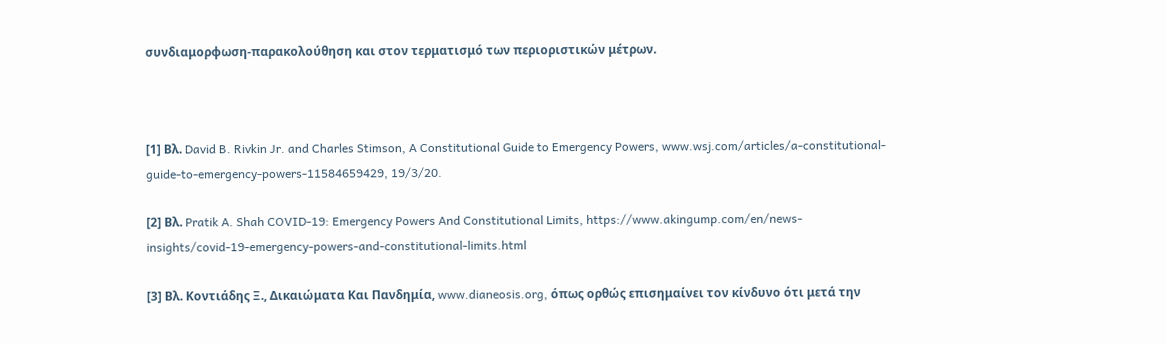συνδιαμορφωση-παρακολούθηση και στον τερματισμό των περιοριστικών μέτρων.



[1] Βλ. David B. Rivkin Jr. and Charles Stimson, A Constitutional Guide to Emergency Powers, www.wsj.com/articles/a-constitutional-guide-to-emergency-powers-11584659429, 19/3/20.

[2] Βλ. Pratik A. Shah COVID-19: Emergency Powers And Constitutional Limits, https://www.akingump.com/en/news-insights/covid-19-emergency-powers-and-constitutional-limits.html

[3] Βλ. Κοντιάδης Ξ., Δικαιώματα Kαι Πανδημία, www.dianeosis.org, όπως ορθώς επισημαίνει τον κίνδυνο ότι μετά την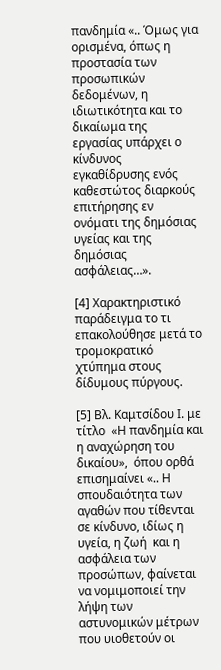πανδημία «.. Όμως για ορισμένα, όπως η προστασία των προσωπικών δεδομένων, η ιδιωτικότητα και το δικαίωμα της εργασίας υπάρχει ο κίνδυνος εγκαθίδρυσης ενός καθεστώτος διαρκούς επιτήρησης εν ονόματι της δημόσιας υγείας και της δημόσιας ασφάλειας…».

[4] Χαρακτηριστικό παράδειγμα το τι επακολούθησε μετά το τρομοκρατικό χτύπημα στους δίδυμους πύργους.

[5] Βλ. Καμτσίδου Ι. με τίτλο  «Η πανδημία και η αναχώρηση του δικαίου»,  όπου ορθά επισημαίνει «.. Η σπουδαιότητα των αγαθών που τίθενται σε κίνδυνο, ιδίως η υγεία, η ζωή  και η ασφάλεια των προσώπων, φαίνεται να νομιμοποιεί την λήψη των αστυνομικών μέτρων που υιοθετούν οι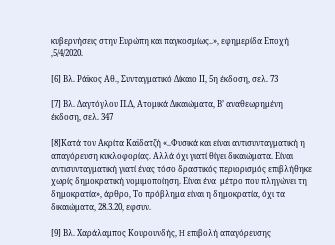κυβερνήσεις στην Ευρώπη και παγκοσμίως..», εφημερίδα Εποχή ,5/4/2020.

[6] Βλ. Ράϊκος Αθ., Συνταγματικό Δίκαιο ΙΙ, 5η έκδοση, σελ. 73

[7] Βλ. Δαγτόγλου Π.Δ, Ατομικά Δικαιώματα, Β’ αναθεωρημένη έκδοση, σελ. 347

[8]Κατά τον Ακρίτα Καϊδατζή «..Φυσικά και είναι αντισυνταγματική η απαγόρευση κυκλοφορίας. Αλλά όχι γιατί θίγει δικαιώματα. Είναι αντισυνταγματική γιατί ένας τόσο δραστικός περιορισμός επιβλήθηκε χωρίς δημοκρατική νομιμοποίηση. Είναι ένα  μέτρο που πληγώνει τη δημοκρατία», άρθρο, Το πρόβλημα είναι η δημοκρατία, όχι τα δικαιώματα, 28.3.20, εφσυν.

[9] Βλ. Χαράλαμπος Κουρουνδής, H επιβολή απαγόρευσης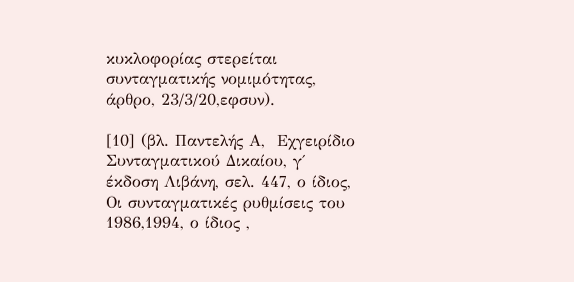κυκλοφορίας στερείται συνταγματικής νομιμότητας, άρθρο, 23/3/20,εφσυν).

[10] (βλ. Παντελής Α,  Εχγειρίδιο Συνταγματικού Δικαίου, γ΄ έκδοση Λιβάνη, σελ. 447, ο ίδιος, Οι συνταγματικές ρυθμίσεις του 1986,1994, ο ίδιος ,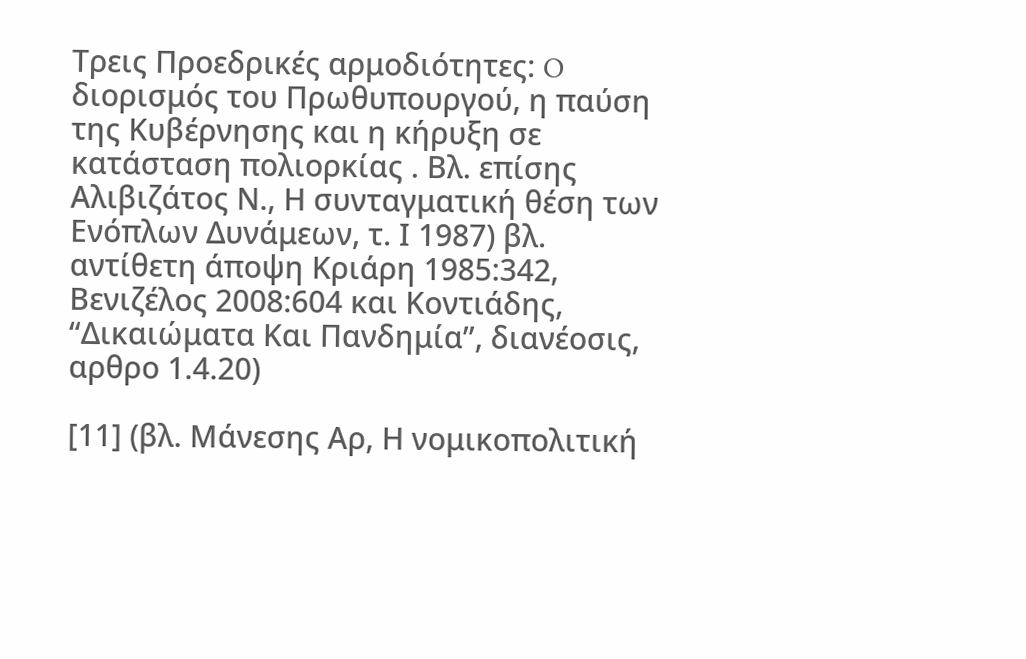Τρεις Προεδρικές αρμοδιότητες: O διορισμός του Πρωθυπουργού, η παύση της Κυβέρνησης και η κήρυξη σε κατάσταση πολιορκίας . Βλ. επίσης Αλιβιζάτος Ν., Η συνταγματική θέση των Ενόπλων Δυνάμεων, τ. Ι 1987) βλ. αντίθετη άποψη Κριάρη 1985:342, Βενιζέλος 2008:604 και Κοντιάδης, “Δικαιώματα Kαι Πανδημία”, διανέοσις, αρθρο 1.4.20)

[11] (βλ. Μάνεσης Αρ, Η νομικοπολιτική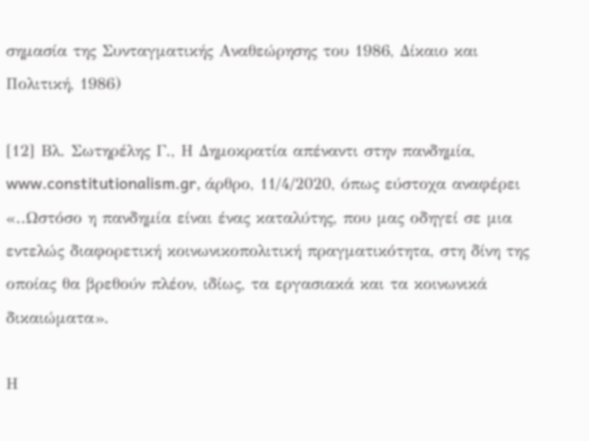σημασία της Συνταγματικής Αναθεώρησης του 1986, Δίκαιο και Πολιτική, 1986)

[12] Βλ. Σωτηρέλης Γ., Η Δημοκρατία απέναντι στην πανδημία, www.constitutionalism.gr, άρθρο, 11/4/2020, όπως εύστοχα αναφέρει «..Ωστόσο η πανδημία είναι ένας καταλύτης, που μας οδηγεί σε μια εντελώς διαφορετική κοινωνικοπολιτική πραγματικότητα, στη δίνη της οποίας θα βρεθούν πλέον, ιδίως, τα εργασιακά και τα κοινωνικά δικαιώματα».

Η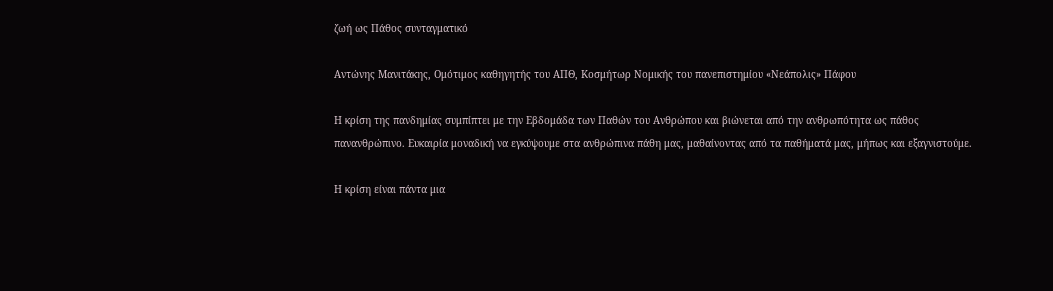ζωή ως Πάθος συνταγματικό

Αντώνης Μανιτάκης, Oμότιμος καθηγητής του ΑΠΘ, Kοσμήτωρ Νομικής του πανεπιστημίου «Νεάπολις» Πάφου

Η κρίση της πανδημίας συμπίπτει με την Εβδομάδα των Παθών του Ανθρώπου και βιώνεται από την ανθρωπότητα ως πάθος πανανθρώπινο. Ευκαιρία μοναδική να εγκύψουμε στα ανθρώπινα πάθη μας, μαθαίνοντας από τα παθήματά μας, μήπως και εξαγνιστούμε.

Η κρίση είναι πάντα μια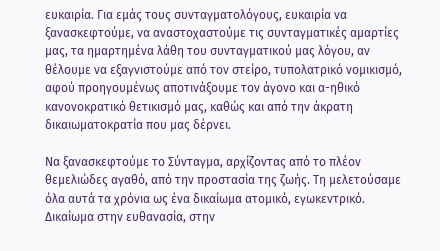ευκαιρία. Για εμάς τους συνταγματολόγους, ευκαιρία να ξανασκεφτούμε, να αναστοχαστούμε τις συνταγματικές αμαρτίες μας, τα ημαρτημένα λάθη του συνταγματικού μας λόγου, αν θέλουμε να εξαγνιστούμε από τον στείρο, τυπολατρικό νομικισμό, αφού προηγουμένως αποτινάξουμε τον άγονο και α-ηθικό κανονοκρατικό θετικισμό μας, καθώς και από την άκρατη δικαιωματοκρατία που μας δέρνει.

Να ξανασκεφτούμε το Σύνταγμα, αρχίζοντας από το πλέον θεμελιώδες αγαθό, από την προστασία της ζωής. Τη μελετούσαμε όλα αυτά τα χρόνια ως ένα δικαίωμα ατομικό, εγωκεντρικό. Δικαίωμα στην ευθανασία, στην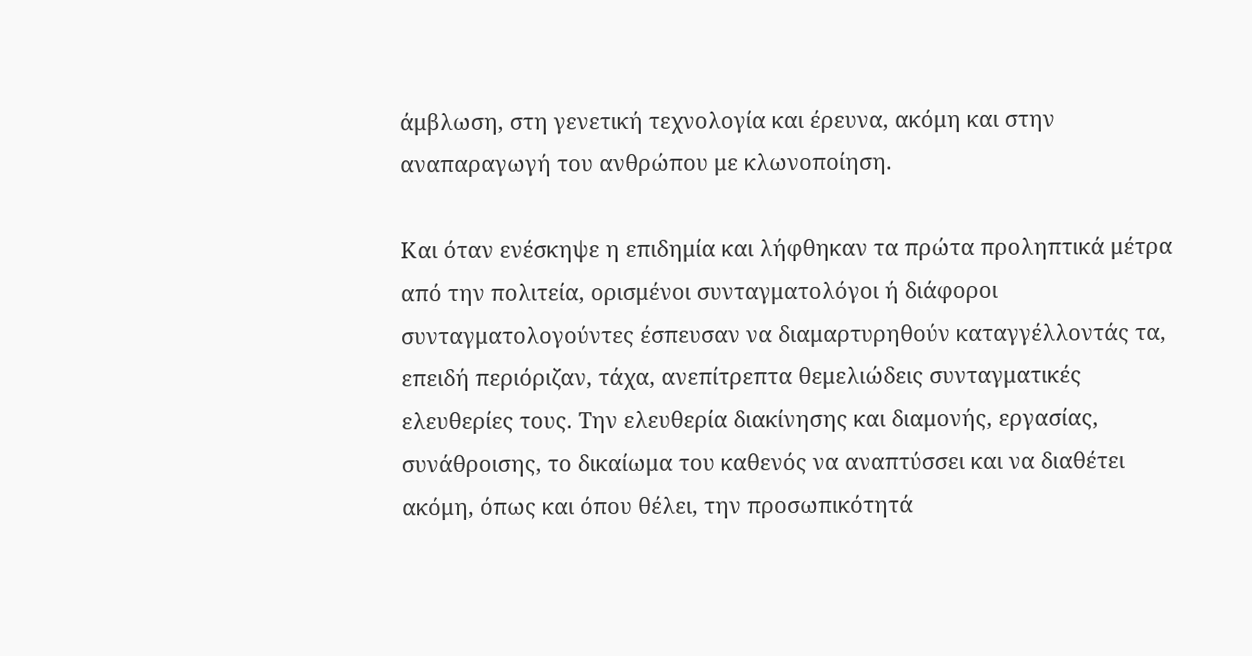άμβλωση, στη γενετική τεχνολογία και έρευνα, ακόμη και στην αναπαραγωγή του ανθρώπου με κλωνοποίηση.

Και όταν ενέσκηψε η επιδημία και λήφθηκαν τα πρώτα προληπτικά μέτρα από την πολιτεία, ορισμένοι συνταγματολόγοι ή διάφοροι συνταγματολογούντες έσπευσαν να διαμαρτυρηθούν καταγγέλλοντάς τα, επειδή περιόριζαν, τάχα, ανεπίτρεπτα θεμελιώδεις συνταγματικές ελευθερίες τους. Την ελευθερία διακίνησης και διαμονής, εργασίας, συνάθροισης, το δικαίωμα του καθενός να αναπτύσσει και να διαθέτει ακόμη, όπως και όπου θέλει, την προσωπικότητά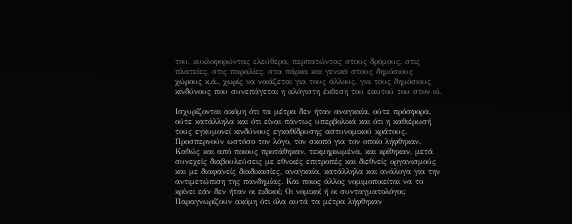του, κυκλοφορώντας ελεύθερα, περπατώντας στους δρόμους, στις πλατείες, στις παραλίες, στα πάρκα και γενικά στους δημόσιους χώρους κ.ά., χωρίς να νοιάζεται για τους άλλους, για τους δημόσιους κινδύνους που συνεπάγεται η αλόγιστη έκθεση του εαυτού του στον ιό.

Ισχυρίζονται ακόμη ότι τα μέτρα δεν ήταν αναγκαία, ούτε πρόσφορα, ούτε κατάλληλα και ότι είναι πάντως υπερβολικά και ότι η καθιέρωσή τους εγκυμονεί κινδύνους εγκαθίδρυσης αστυνομικού κράτους. Προσπερνούν ωστόσο τον λόγο, τον σκοπό για τον οποίο λήφθηκαν. Καθώς και από ποιους προτάθηκαν, τεκμηριωμένα, και κρίθηκαν, μετά συνεχείς διαβουλεύσεις με εθνικές επιτροπές και διεθνείς οργανισμούς και με διαφανείς διαδικασίες, αναγκαία, κατάλληλα και ανάλογα για την αντιμετώπιση της πανδημίας. Και ποιος άλλος νομιμοποιείται να το κρίνει εάν δεν ήταν οι ειδικοί; Οι νομικοί ή οι συνταγματολόγοι; Παραγνωρίζουν ακόμη ότι όλα αυτά τα μέτρα λήφθηκαν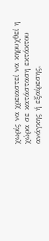χωρίς να χρειαστεί να κηρυχθεί η χώρα σε κατάσταση εκτάκτου ανάγκης ή εξαίρεσης,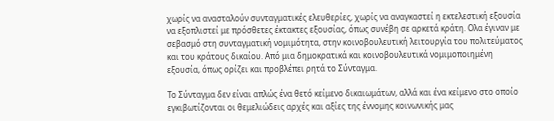χωρίς να ανασταλούν συνταγματικές ελευθερίες, χωρίς να αναγκαστεί η εκτελεστική εξουσία να εξοπλιστεί με πρόσθετες έκτακτες εξουσίας, όπως συνέβη σε αρκετά κράτη. Ολα έγιναν με σεβασμό στη συνταγματική νομιμότητα, στην κοινοβουλευτική λειτουργία του πολιτεύματος και του κράτους δικαίου. Από μια δημοκρατικά και κοινοβουλευτικά νομιμοποιημένη εξουσία, όπως ορίζει και προβλέπει ρητά το Σύνταγμα.

Το Σύνταγμα δεν είναι απλώς ένα θετό κείμενο δικαιωμάτων, αλλά και ένα κείμενο στο οποίο εγκιβωτίζονται οι θεμελιώδεις αρχές και αξίες της έννομης κοινωνικής μας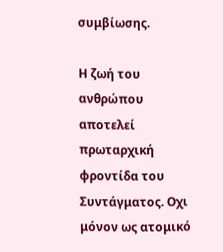συμβίωσης.

Η ζωή του ανθρώπου αποτελεί πρωταρχική φροντίδα του Συντάγματος. Οχι μόνον ως ατομικό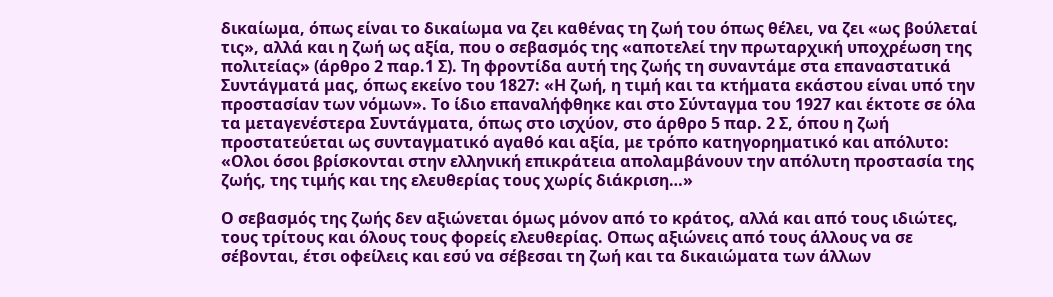δικαίωμα, όπως είναι το δικαίωμα να ζει καθένας τη ζωή του όπως θέλει, να ζει «ως βούλεταί τις», αλλά και η ζωή ως αξία, που ο σεβασμός της «αποτελεί την πρωταρχική υποχρέωση της πολιτείας» (άρθρο 2 παρ.1 Σ). Τη φροντίδα αυτή της ζωής τη συναντάμε στα επαναστατικά Συντάγματά μας, όπως εκείνο του 1827: «Η ζωή, η τιμή και τα κτήματα εκάστου είναι υπό την προστασίαν των νόμων». Το ίδιο επαναλήφθηκε και στο Σύνταγμα του 1927 και έκτοτε σε όλα τα μεταγενέστερα Συντάγματα, όπως στο ισχύον, στο άρθρο 5 παρ. 2 Σ, όπου η ζωή προστατεύεται ως συνταγματικό αγαθό και αξία, με τρόπο κατηγορηματικό και απόλυτο: «Ολοι όσοι βρίσκονται στην ελληνική επικράτεια απολαμβάνουν την απόλυτη προστασία της ζωής, της τιμής και της ελευθερίας τους χωρίς διάκριση…»

Ο σεβασμός της ζωής δεν αξιώνεται όμως μόνον από το κράτος, αλλά και από τους ιδιώτες, τους τρίτους και όλους τους φορείς ελευθερίας. Οπως αξιώνεις από τους άλλους να σε σέβονται, έτσι οφείλεις και εσύ να σέβεσαι τη ζωή και τα δικαιώματα των άλλων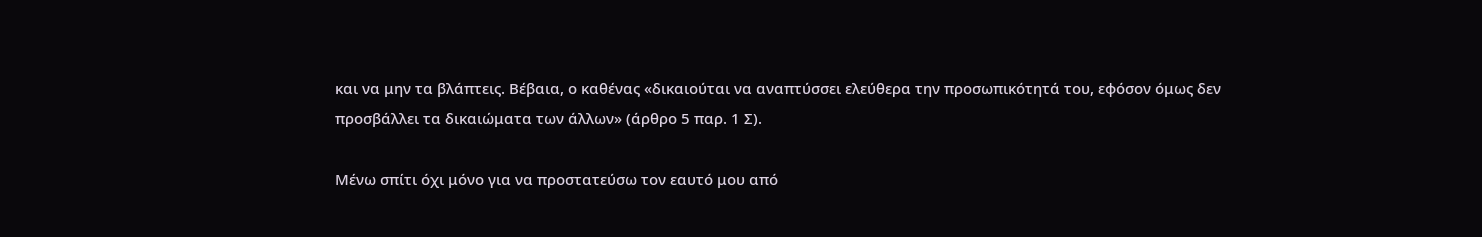και να μην τα βλάπτεις. Βέβαια, ο καθένας «δικαιούται να αναπτύσσει ελεύθερα την προσωπικότητά του, εφόσον όμως δεν προσβάλλει τα δικαιώματα των άλλων» (άρθρο 5 παρ. 1 Σ).

Μένω σπίτι όχι μόνο για να προστατεύσω τον εαυτό μου από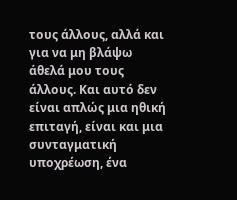τους άλλους, αλλά και για να μη βλάψω άθελά μου τους άλλους. Και αυτό δεν είναι απλώς μια ηθική επιταγή, είναι και μια συνταγματική υποχρέωση, ένα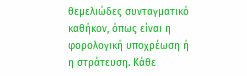θεμελιώδες συνταγματικό καθήκον, όπως είναι η φορολογική υποχρέωση ή η στράτευση. Κάθε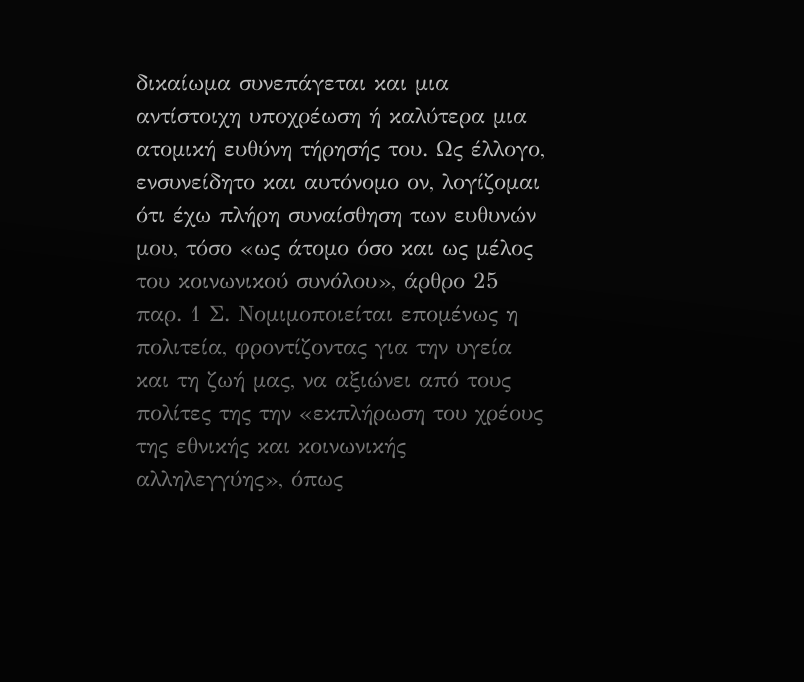δικαίωμα συνεπάγεται και μια αντίστοιχη υποχρέωση ή καλύτερα μια ατομική ευθύνη τήρησής του. Ως έλλογο, ενσυνείδητο και αυτόνομο ον, λογίζομαι ότι έχω πλήρη συναίσθηση των ευθυνών μου, τόσο «ως άτομο όσο και ως μέλος του κοινωνικού συνόλου», άρθρο 25 παρ. 1 Σ. Νομιμοποιείται επομένως η πολιτεία, φροντίζοντας για την υγεία και τη ζωή μας, να αξιώνει από τους πολίτες της την «εκπλήρωση του χρέους της εθνικής και κοινωνικής αλληλεγγύης», όπως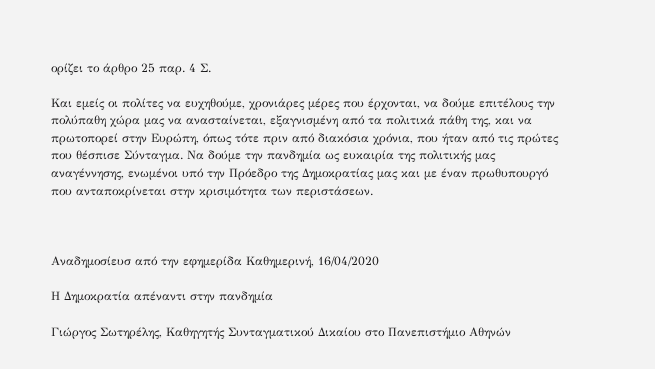ορίζει το άρθρο 25 παρ. 4 Σ.

Και εμείς οι πολίτες να ευχηθούμε, χρονιάρες μέρες που έρχονται, να δούμε επιτέλους την πολύπαθη χώρα μας να ανασταίνεται, εξαγνισμένη από τα πολιτικά πάθη της, και να πρωτοπορεί στην Ευρώπη, όπως τότε πριν από διακόσια χρόνια, που ήταν από τις πρώτες που θέσπισε Σύνταγμα. Να δούμε την πανδημία ως ευκαιρία της πολιτικής μας αναγέννησης, ενωμένοι υπό την Πρόεδρο της Δημοκρατίας μας και με έναν πρωθυπουργό που ανταποκρίνεται στην κρισιμότητα των περιστάσεων.



Aναδημοσίευσ από την εφημερίδα Καθημερινή, 16/04/2020

Η Δημοκρατία απέναντι στην πανδημία

Γιώργος Σωτηρέλης, Καθηγητής Συνταγματικού Δικαίου στο Πανεπιστήμιο Αθηνών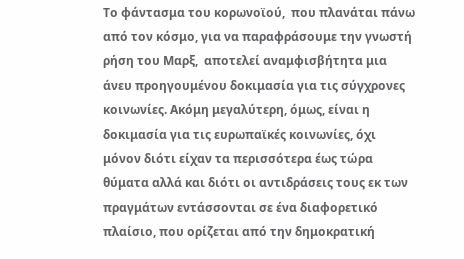Το φάντασμα του κορωνοϊού,  που πλανάται πάνω από τον κόσμο, για να παραφράσουμε την γνωστή ρήση του Μαρξ,  αποτελεί αναμφισβήτητα μια άνευ προηγουμένου δοκιμασία για τις σύγχρονες κοινωνίες. Ακόμη μεγαλύτερη, όμως, είναι η δοκιμασία για τις ευρωπαϊκές κοινωνίες, όχι μόνον διότι είχαν τα περισσότερα έως τώρα θύματα αλλά και διότι οι αντιδράσεις τους εκ των πραγμάτων εντάσσονται σε ένα διαφορετικό πλαίσιο, που ορίζεται από την δημοκρατική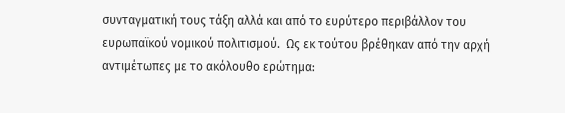συνταγματική τους τάξη αλλά και από το ευρύτερο περιβάλλον του ευρωπαϊκού νομικού πολιτισμού.  Ως εκ τούτου βρέθηκαν από την αρχή αντιμέτωπες με το ακόλουθο ερώτημα: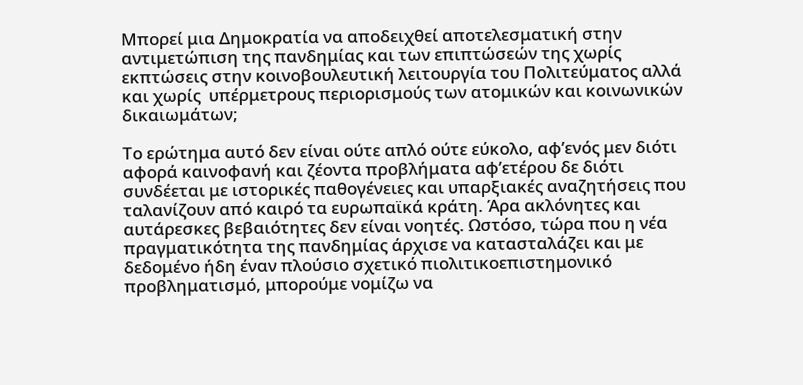Μπορεί μια Δημοκρατία να αποδειχθεί αποτελεσματική στην αντιμετώπιση της πανδημίας και των επιπτώσεών της χωρίς εκπτώσεις στην κοινοβουλευτική λειτουργία του Πολιτεύματος αλλά και χωρίς  υπέρμετρους περιορισμούς των ατομικών και κοινωνικών δικαιωμάτων;

Το ερώτημα αυτό δεν είναι ούτε απλό ούτε εύκολο, αφ’ενός μεν διότι αφορά καινοφανή και ζέοντα προβλήματα αφ’ετέρου δε διότι συνδέεται με ιστορικές παθογένειες και υπαρξιακές αναζητήσεις που ταλανίζουν από καιρό τα ευρωπαϊκά κράτη. Άρα ακλόνητες και αυτάρεσκες βεβαιότητες δεν είναι νοητές. Ωστόσο, τώρα που η νέα πραγματικότητα της πανδημίας άρχισε να κατασταλάζει και με δεδομένο ήδη έναν πλούσιο σχετικό πιολιτικοεπιστημονικό προβληματισμό, μπορούμε νομίζω να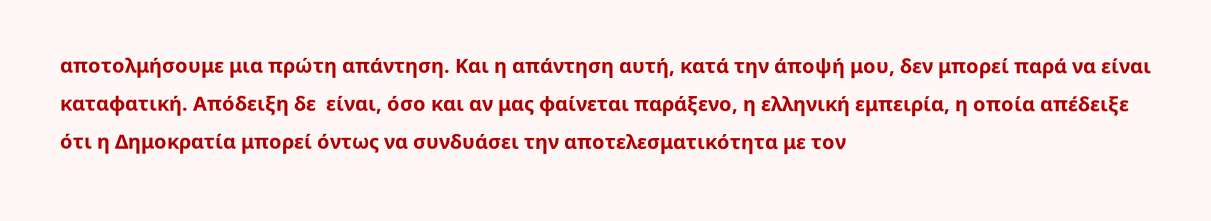αποτολμήσουμε μια πρώτη απάντηση. Και η απάντηση αυτή, κατά την άποψή μου, δεν μπορεί παρά να είναι καταφατική. Απόδειξη δε  είναι, όσο και αν μας φαίνεται παράξενο, η ελληνική εμπειρία, η οποία απέδειξε ότι η Δημοκρατία μπορεί όντως να συνδυάσει την αποτελεσματικότητα με τον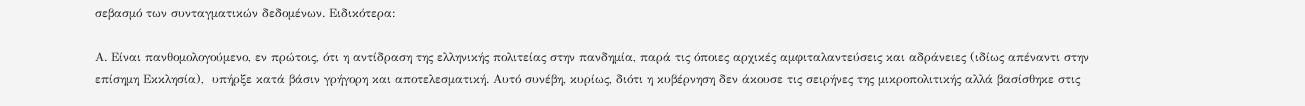σεβασμό των συνταγματικών δεδομένων. Ειδικότερα:

Α. Είναι πανθομολογούμενο, εν πρώτοις, ότι η αντίδραση της ελληνικής πολιτείας στην πανδημία, παρά τις όποιες αρχικές αμφιταλαντεύσεις και αδράνειες (ιδίως απέναντι στην επίσημη Εκκλησία),  υπήρξε κατά βάσιν γρήγορη και αποτελεσματική. Αυτό συνέβη, κυρίως, διότι η κυβέρνηση δεν άκουσε τις σειρήνες της μικροπολιτικής αλλά βασίσθηκε στις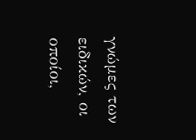γνώμες των ειδικών, οι οποίοι,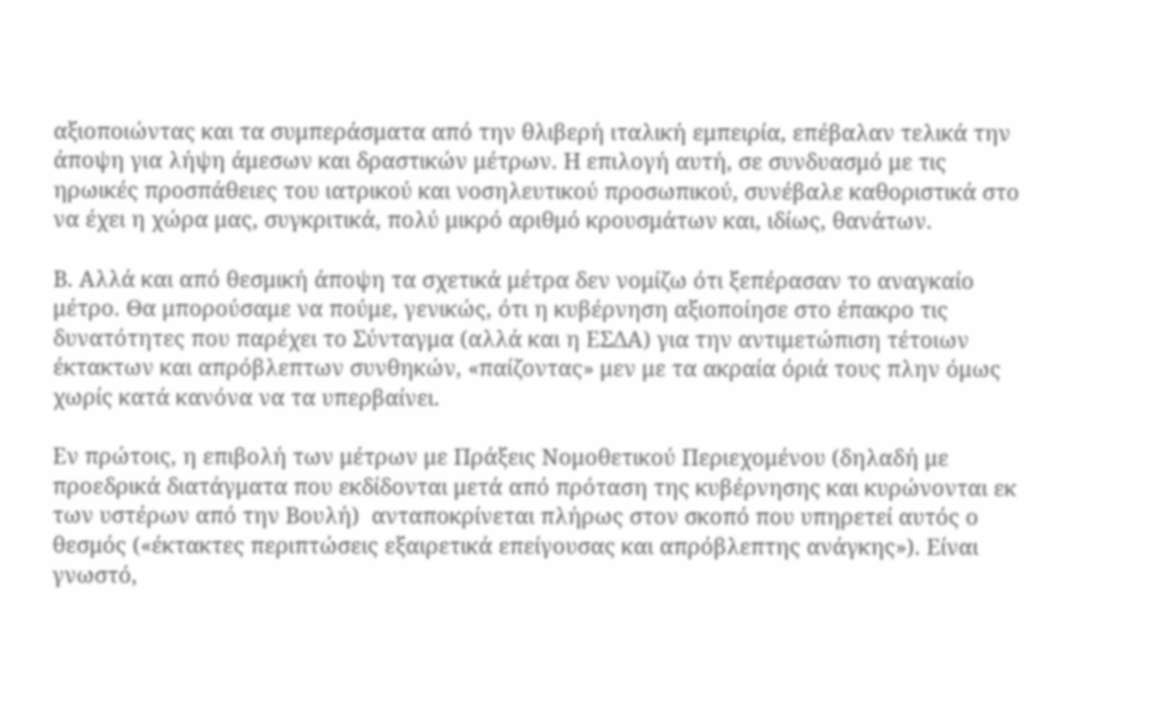αξιοποιώντας και τα συμπεράσματα από την θλιβερή ιταλική εμπειρία, επέβαλαν τελικά την άποψη για λήψη άμεσων και δραστικών μέτρων. Η επιλογή αυτή, σε συνδυασμό με τις ηρωικές προσπάθειες του ιατρικού και νοσηλευτικού προσωπικού, συνέβαλε καθοριστικά στο να έχει η χώρα μας, συγκριτικά, πολύ μικρό αριθμό κρουσμάτων και, ιδίως, θανάτων.

Β. Αλλά και από θεσμική άποψη τα σχετικά μέτρα δεν νομίζω ότι ξεπέρασαν το αναγκαίο μέτρο. Θα μπορούσαμε να πούμε, γενικώς, ότι η κυβέρνηση αξιοποίησε στο έπακρο τις δυνατότητες που παρέχει το Σύνταγμα (αλλά και η ΕΣΔΑ) για την αντιμετώπιση τέτοιων έκτακτων και απρόβλεπτων συνθηκών, «παίζοντας» μεν με τα ακραία όριά τους πλην όμως χωρίς κατά κανόνα να τα υπερβαίνει.

Εν πρώτοις, η επιβολή των μέτρων με Πράξεις Νομοθετικού Περιεχομένου (δηλαδή με προεδρικά διατάγματα που εκδίδονται μετά από πρόταση της κυβέρνησης και κυρώνονται εκ των υστέρων από την Βουλή)  ανταποκρίνεται πλήρως στον σκοπό που υπηρετεί αυτός ο θεσμός («έκτακτες περιπτώσεις εξαιρετικά επείγουσας και απρόβλεπτης ανάγκης»). Είναι γνωστό,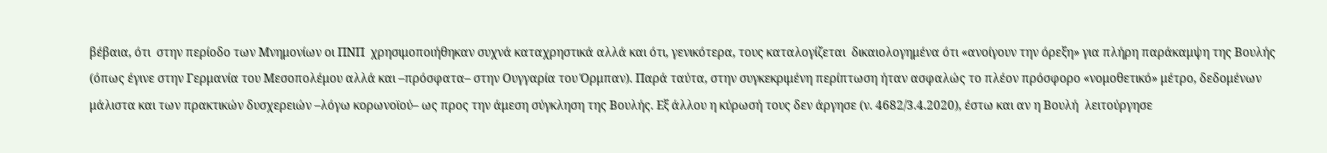βέβαια, ότι  στην περίοδο των Μνημονίων οι ΠΝΠ  χρησιμοποιήθηκαν συχνά καταχρηστικά αλλά και ότι, γενικότερα, τους καταλογίζεται  δικαιολογημένα ότι «ανοίγουν την όρεξη» για πλήρη παράκαμψη της Βουλής (όπως έγινε στην Γερμανία του Μεσοπολέμου αλλά και –πρόσφατα– στην Ουγγαρία του Όρμπαν). Παρά ταύτα, στην συγκεκριμένη περίπτωση ήταν ασφαλώς το πλέον πρόσφορο «νομοθετικό» μέτρο, δεδομένων μάλιστα και των πρακτικών δυσχερειών –λόγω κορωνοϊού– ως προς την άμεση σύγκληση της Βουλής. Εξ άλλου η κύρωσή τους δεν άργησε (ν. 4682/3.4.2020), έστω και αν η Βουλή  λειτούργησε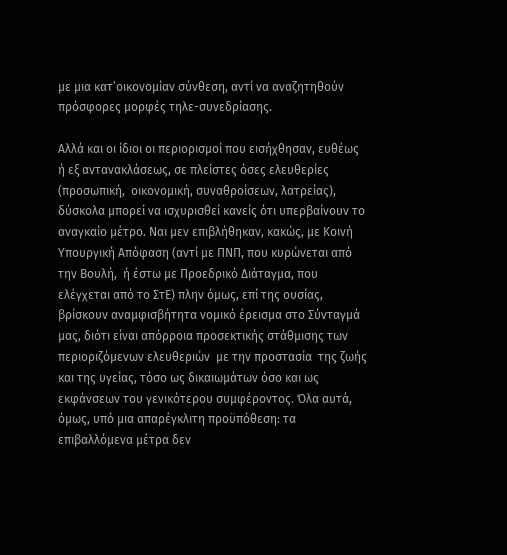με μια κατ’οικονομίαν σύνθεση, αντί να αναζητηθούν πρόσφορες μορφές τηλε-συνεδρίασης.

Αλλά και οι ίδιοι οι περιορισμοί που εισήχθησαν, ευθέως ή εξ αντανακλάσεως, σε πλείστες όσες ελευθερίες (προσωπική,  οικονομική, συναθροίσεων, λατρείας), δύσκολα μπορεί να ισχυρισθεί κανείς ότι υπερβαίνουν το αναγκαίο μέτρο. Ναι μεν επιβλήθηκαν, κακώς, με Κοινή Υπουργική Απόφαση (αντί με ΠΝΠ, που κυρώνεται από την Βουλή,  ή έστω με Προεδρικό Διάταγμα, που ελέγχεται από το ΣτΕ) πλην όμως, επί της ουσίας, βρίσκουν αναμφισβήτητα νομικό έρεισμα στο Σύνταγμά μας, διότι είναι απόρροια προσεκτικής στάθμισης των περιοριζόμενων ελευθεριών  με την προστασία  της ζωής και της υγείας, τόσο ως δικαιωμάτων όσο και ως εκφάνσεων του γενικότερου συμφέροντος. Όλα αυτά, όμως, υπό μια απαρέγκλιτη προϋπόθεση: τα επιβαλλόμενα μέτρα δεν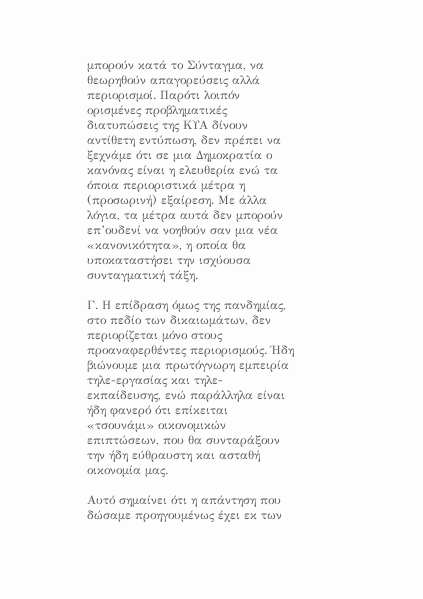μπορούν κατά το Σύνταγμα, να θεωρηθούν απαγορεύσεις αλλά περιορισμοί. Παρότι λοιπόν ορισμένες προβληματικές διατυπώσεις της ΚΥΑ δίνουν αντίθετη εντύπωση, δεν πρέπει να ξεχνάμε ότι σε μια Δημοκρατία ο κανόνας είναι η ελευθερία ενώ τα όποια περιοριστικά μέτρα η (προσωρινή) εξαίρεση. Με άλλα λόγια, τα μέτρα αυτά δεν μπορούν  επ’ουδενί να νοηθούν σαν μια νέα «κανονικότητα», η οποία θα υποκαταστήσει την ισχύουσα συνταγματική τάξη.

Γ. Η επίδραση όμως της πανδημίας, στο πεδίο των δικαιωμάτων, δεν περιορίζεται μόνο στους προαναφερθέντες περιορισμούς. Ήδη βιώνουμε μια πρωτόγνωρη εμπειρία τηλε-εργασίας και τηλε-εκπαίδευσης, ενώ παράλληλα είναι ήδη φανερό ότι επίκειται «τσουνάμι» οικονομικών επιπτώσεων, που θα συνταράξουν την ήδη εύθραυστη και ασταθή οικονομία μας.

Αυτό σημαίνει ότι η απάντηση που δώσαμε προηγουμένως έχει εκ των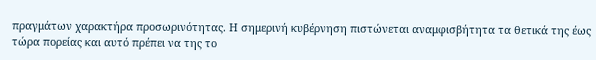πραγμάτων χαρακτήρα προσωρινότητας. Η σημερινή κυβέρνηση πιστώνεται αναμφισβήτητα τα θετικά της έως τώρα πορείας και αυτό πρέπει να της το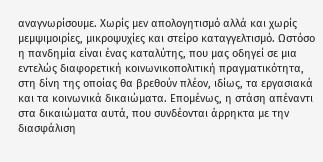αναγνωρίσουμε. Χωρίς μεν απολογητισμό αλλά και χωρίς μεμψιμοιρίες, μικροψυχίες και στείρο καταγγελτισμό. Ωστόσο η πανδημία είναι ένας καταλύτης, που μας οδηγεί σε μια εντελώς διαφορετική κοινωνικοπολιτική πραγματικότητα, στη δίνη της οποίας θα βρεθούν πλέον, ιδίως, τα εργασιακά και τα κοινωνικά δικαιώματα. Επομένως, η στάση απέναντι στα δικαιώματα αυτά, που συνδέονται άρρηκτα με την διασφάλιση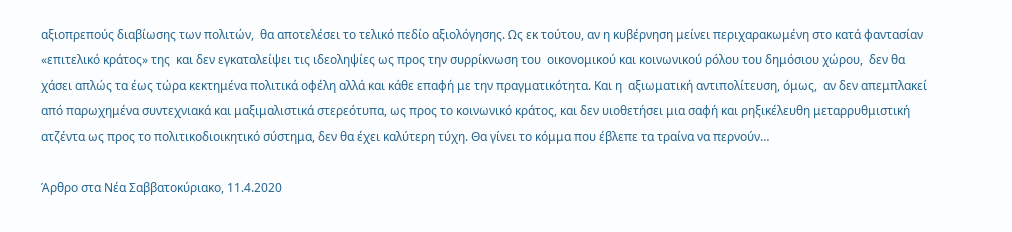αξιοπρεπούς διαβίωσης των πολιτών,  θα αποτελέσει το τελικό πεδίο αξιολόγησης. Ως εκ τούτου, αν η κυβέρνηση μείνει περιχαρακωμένη στο κατά φαντασίαν «επιτελικό κράτος» της  και δεν εγκαταλείψει τις ιδεοληψίες ως προς την συρρίκνωση του  οικονομικού και κοινωνικού ρόλου του δημόσιου χώρου,  δεν θα χάσει απλώς τα έως τώρα κεκτημένα πολιτικά οφέλη αλλά και κάθε επαφή με την πραγματικότητα. Και η  αξιωματική αντιπολίτευση, όμως,  αν δεν απεμπλακεί από παρωχημένα συντεχνιακά και μαξιμαλιστικά στερεότυπα, ως προς το κοινωνικό κράτος, και δεν υιοθετήσει μια σαφή και ρηξικέλευθη μεταρρυθμιστική ατζέντα ως προς το πολιτικοδιοικητικό σύστημα, δεν θα έχει καλύτερη τύχη. Θα γίνει το κόμμα που έβλεπε τα τραίνα να περνούν…

Άρθρο στα Νέα Σαββατοκύριακο, 11.4.2020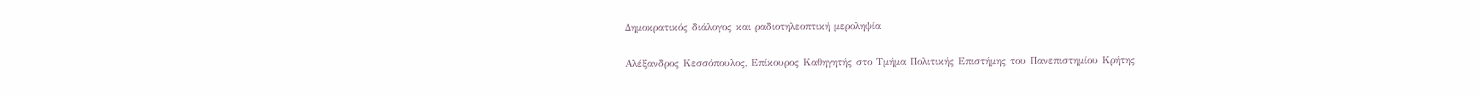Δημοκρατικός διάλογος και ραδιοτηλεοπτική μεροληψία

Αλέξανδρος Κεσσόπουλος, Επίκουρος Καθηγητής στο Τμήμα Πολιτικής Επιστήμης του Πανεπιστημίου Κρήτης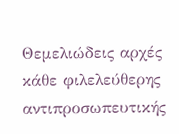Θεμελιώδεις αρχές κάθε φιλελεύθερης αντιπροσωπευτικής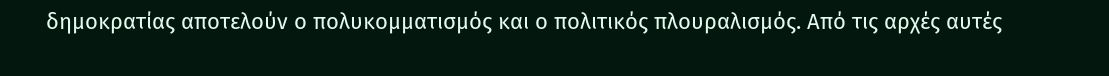δημοκρατίας αποτελούν ο πολυκομματισμός και ο πολιτικός πλουραλισμός. Από τις αρχές αυτές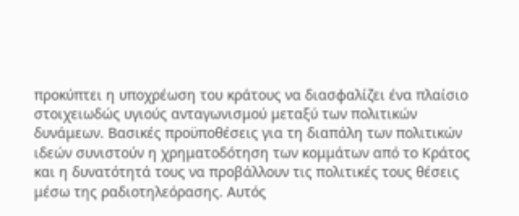προκύπτει η υποχρέωση του κράτους να διασφαλίζει ένα πλαίσιο στοιχειωδώς υγιούς ανταγωνισμού μεταξύ των πολιτικών δυνάμεων. Βασικές προϋποθέσεις για τη διαπάλη των πολιτικών ιδεών συνιστούν η χρηματοδότηση των κομμάτων από το Κράτος και η δυνατότητά τους να προβάλλουν τις πολιτικές τους θέσεις μέσω της ραδιοτηλεόρασης. Αυτός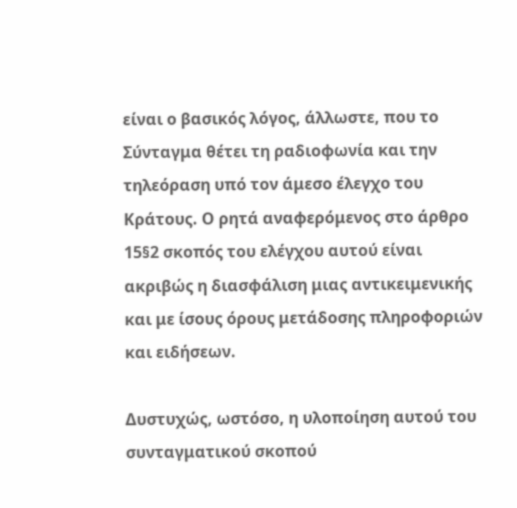είναι ο βασικός λόγος, άλλωστε, που το Σύνταγμα θέτει τη ραδιοφωνία και την τηλεόραση υπό τον άμεσο έλεγχο του Κράτους. Ο ρητά αναφερόμενος στο άρθρο 15§2 σκοπός του ελέγχου αυτού είναι ακριβώς η διασφάλιση μιας αντικειμενικής και με ίσους όρους μετάδοσης πληροφοριών και ειδήσεων.

Δυστυχώς, ωστόσο, η υλοποίηση αυτού του συνταγματικού σκοπού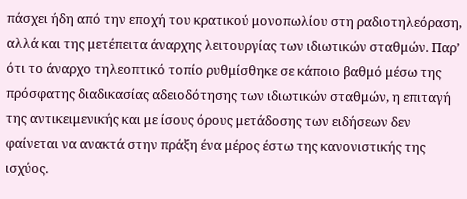πάσχει ήδη από την εποχή του κρατικού μονοπωλίου στη ραδιοτηλεόραση, αλλά και της μετέπειτα άναρχης λειτουργίας των ιδιωτικών σταθμών. Παρ’ ότι το άναρχο τηλεοπτικό τοπίο ρυθμίσθηκε σε κάποιο βαθμό μέσω της πρόσφατης διαδικασίας αδειοδότησης των ιδιωτικών σταθμών, η επιταγή της αντικειμενικής και με ίσους όρους μετάδοσης των ειδήσεων δεν φαίνεται να ανακτά στην πράξη ένα μέρος έστω της κανονιστικής της ισχύος.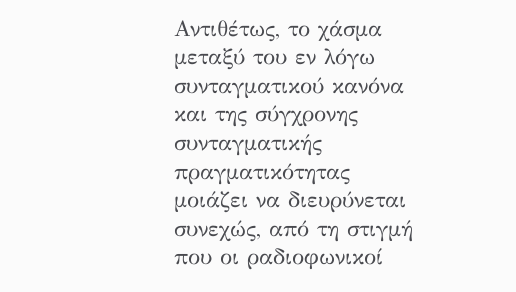Αντιθέτως, το χάσμα μεταξύ του εν λόγω συνταγματικού κανόνα και της σύγχρονης συνταγματικής πραγματικότητας μοιάζει να διευρύνεται συνεχώς, από τη στιγμή που οι ραδιοφωνικοί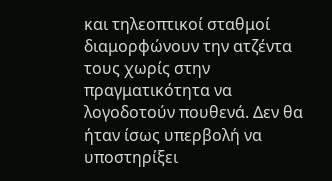και τηλεοπτικοί σταθμοί διαμορφώνουν την ατζέντα τους χωρίς στην πραγματικότητα να λογοδοτούν πουθενά. Δεν θα ήταν ίσως υπερβολή να υποστηρίξει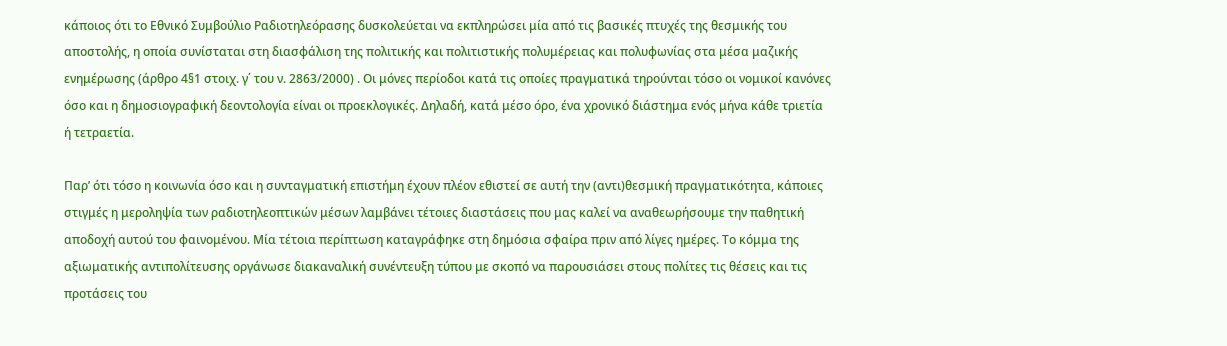κάποιος ότι το Εθνικό Συμβούλιο Ραδιοτηλεόρασης δυσκολεύεται να εκπληρώσει μία από τις βασικές πτυχές της θεσμικής του αποστολής, η οποία συνίσταται στη διασφάλιση της πολιτικής και πολιτιστικής πολυμέρειας και πολυφωνίας στα μέσα μαζικής ενημέρωσης (άρθρο 4§1 στοιχ. γ΄ του ν. 2863/2000) . Οι μόνες περίοδοι κατά τις οποίες πραγματικά τηρούνται τόσο οι νομικοί κανόνες όσο και η δημοσιογραφική δεοντολογία είναι οι προεκλογικές. Δηλαδή, κατά μέσο όρο, ένα χρονικό διάστημα ενός μήνα κάθε τριετία ή τετραετία.

Παρ’ ότι τόσο η κοινωνία όσο και η συνταγματική επιστήμη έχουν πλέον εθιστεί σε αυτή την (αντι)θεσμική πραγματικότητα, κάποιες στιγμές η μεροληψία των ραδιοτηλεοπτικών μέσων λαμβάνει τέτοιες διαστάσεις που μας καλεί να αναθεωρήσουμε την παθητική αποδοχή αυτού του φαινομένου. Μία τέτοια περίπτωση καταγράφηκε στη δημόσια σφαίρα πριν από λίγες ημέρες. Το κόμμα της αξιωματικής αντιπολίτευσης οργάνωσε διακαναλική συνέντευξη τύπου με σκοπό να παρουσιάσει στους πολίτες τις θέσεις και τις προτάσεις του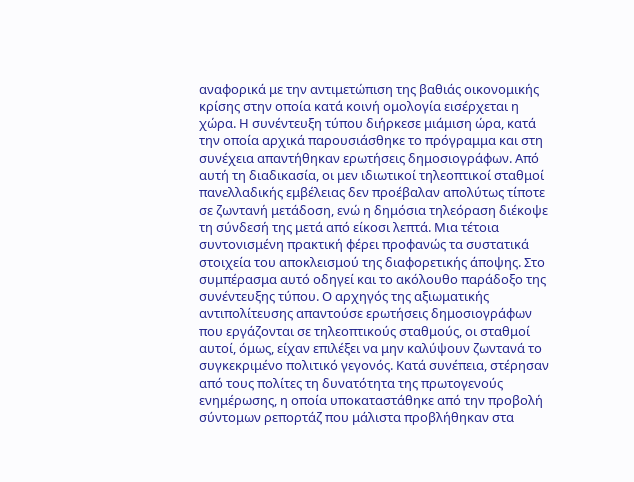αναφορικά με την αντιμετώπιση της βαθιάς οικονομικής κρίσης στην οποία κατά κοινή ομολογία εισέρχεται η χώρα. Η συνέντευξη τύπου διήρκεσε μιάμιση ώρα, κατά την οποία αρχικά παρουσιάσθηκε το πρόγραμμα και στη συνέχεια απαντήθηκαν ερωτήσεις δημοσιογράφων. Από αυτή τη διαδικασία, οι μεν ιδιωτικοί τηλεοπτικοί σταθμοί πανελλαδικής εμβέλειας δεν προέβαλαν απολύτως τίποτε σε ζωντανή μετάδοση, ενώ η δημόσια τηλεόραση διέκοψε τη σύνδεσή της μετά από είκοσι λεπτά. Μια τέτοια συντονισμένη πρακτική φέρει προφανώς τα συστατικά στοιχεία του αποκλεισμού της διαφορετικής άποψης. Στο συμπέρασμα αυτό οδηγεί και το ακόλουθο παράδοξο της συνέντευξης τύπου. Ο αρχηγός της αξιωματικής αντιπολίτευσης απαντούσε ερωτήσεις δημοσιογράφων που εργάζονται σε τηλεοπτικούς σταθμούς, οι σταθμοί αυτοί, όμως, είχαν επιλέξει να μην καλύψουν ζωντανά το συγκεκριμένο πολιτικό γεγονός. Κατά συνέπεια, στέρησαν από τους πολίτες τη δυνατότητα της πρωτογενούς ενημέρωσης, η οποία υποκαταστάθηκε από την προβολή σύντομων ρεπορτάζ που μάλιστα προβλήθηκαν στα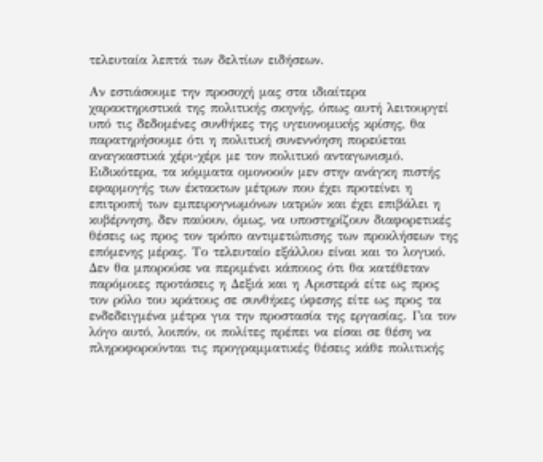τελευταία λεπτά των δελτίων ειδήσεων.

Αν εστιάσουμε την προσοχή μας στα ιδιαίτερα χαρακτηριστικά της πολιτικής σκηνής, όπως αυτή λειτουργεί υπό τις δεδομένες συνθήκες της υγειονομικής κρίσης, θα παρατηρήσουμε ότι η πολιτική συνεννόηση πορεύεται αναγκαστικά χέρι-χέρι με τον πολιτικό ανταγωνισμό. Ειδικότερα, τα κόμματα ομονοούν μεν στην ανάγκη πιστής εφαρμογής των έκτακτων μέτρων που έχει προτείνει η επιτροπή των εμπειρογνωμόνων ιατρών και έχει επιβάλει η κυβέρνηση, δεν παύουν, όμως, να υποστηρίζουν διαφορετικές θέσεις ως προς τον τρόπο αντιμετώπισης των προκλήσεων της επόμενης μέρας. Το τελευταίο εξάλλου είναι και το λογικό. Δεν θα μπορούσε να περιμένει κάποιος ότι θα κατέθεταν παρόμοιες προτάσεις η Δεξιά και η Αριστερά είτε ως προς τον ρόλο του κράτους σε συνθήκες ύφεσης είτε ως προς τα ενδεδειγμένα μέτρα για την προστασία της εργασίας. Για τον λόγο αυτό, λοιπόν, οι πολίτες πρέπει να είσαι σε θέση να πληροφορούνται τις προγραμματικές θέσεις κάθε πολιτικής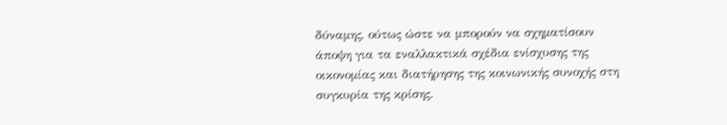δύναμης, ούτως ώστε να μπορούν να σχηματίσουν άποψη για τα εναλλακτικά σχέδια ενίσχυσης της οικονομίας και διατήρησης της κοινωνικής συνοχής στη συγκυρία της κρίσης.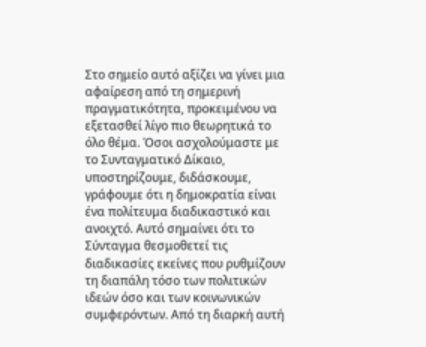Στο σημείο αυτό αξίζει να γίνει μια αφαίρεση από τη σημερινή πραγματικότητα, προκειμένου να εξετασθεί λίγο πιο θεωρητικά το όλο θέμα. Όσοι ασχολούμαστε με το Συνταγματικό Δίκαιο, υποστηρίζουμε, διδάσκουμε, γράφουμε ότι η δημοκρατία είναι ένα πολίτευμα διαδικαστικό και ανοιχτό. Αυτό σημαίνει ότι το Σύνταγμα θεσμοθετεί τις διαδικασίες εκείνες που ρυθμίζουν τη διαπάλη τόσο των πολιτικών ιδεών όσο και των κοινωνικών συμφερόντων. Από τη διαρκή αυτή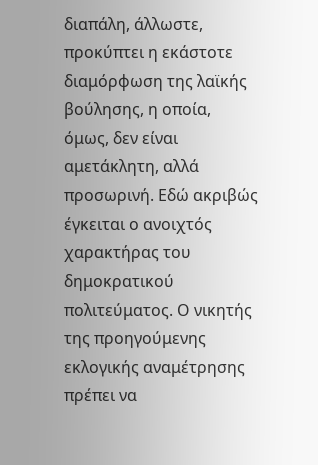διαπάλη, άλλωστε, προκύπτει η εκάστοτε διαμόρφωση της λαϊκής βούλησης, η οποία, όμως, δεν είναι αμετάκλητη, αλλά προσωρινή. Εδώ ακριβώς έγκειται ο ανοιχτός χαρακτήρας του δημοκρατικού πολιτεύματος. Ο νικητής της προηγούμενης εκλογικής αναμέτρησης πρέπει να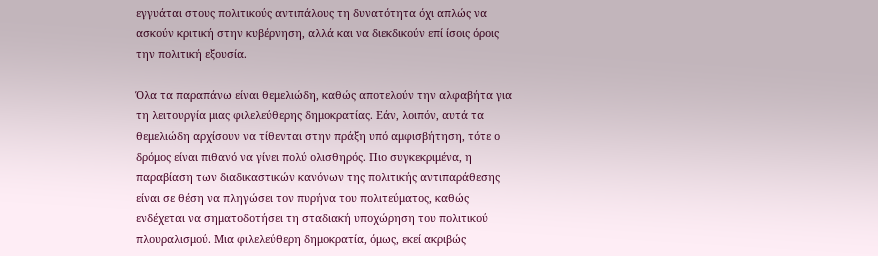εγγυάται στους πολιτικούς αντιπάλους τη δυνατότητα όχι απλώς να ασκούν κριτική στην κυβέρνηση, αλλά και να διεκδικούν επί ίσοις όροις την πολιτική εξουσία.

Όλα τα παραπάνω είναι θεμελιώδη, καθώς αποτελούν την αλφαβήτα για τη λειτουργία μιας φιλελεύθερης δημοκρατίας. Εάν, λοιπόν, αυτά τα θεμελιώδη αρχίσουν να τίθενται στην πράξη υπό αμφισβήτηση, τότε ο δρόμος είναι πιθανό να γίνει πολύ ολισθηρός. Πιο συγκεκριμένα, η παραβίαση των διαδικαστικών κανόνων της πολιτικής αντιπαράθεσης είναι σε θέση να πληγώσει τον πυρήνα του πολιτεύματος, καθώς ενδέχεται να σηματοδοτήσει τη σταδιακή υποχώρηση του πολιτικού πλουραλισμού. Μια φιλελεύθερη δημοκρατία, όμως, εκεί ακριβώς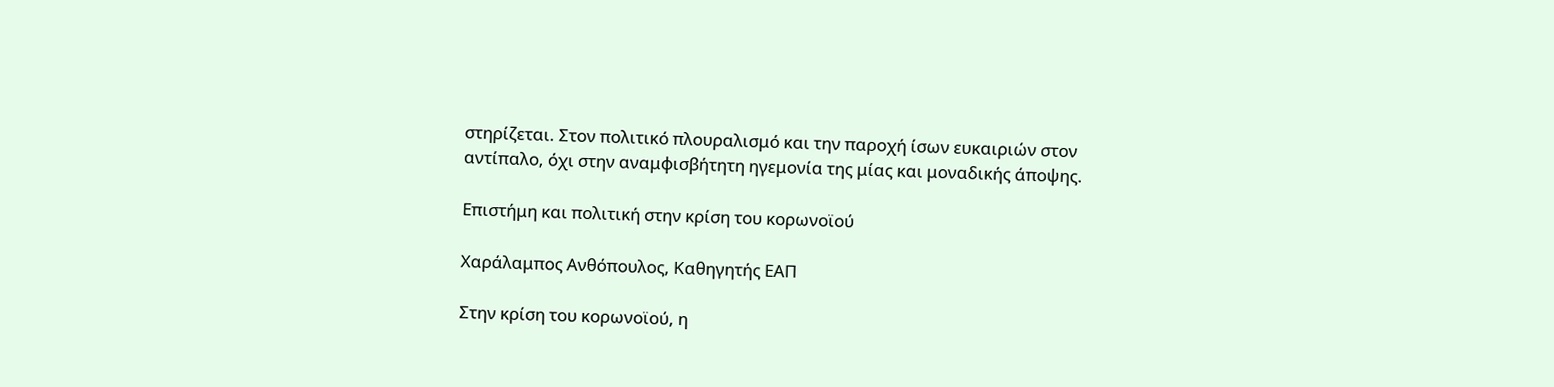στηρίζεται. Στον πολιτικό πλουραλισμό και την παροχή ίσων ευκαιριών στον αντίπαλο, όχι στην αναμφισβήτητη ηγεμονία της μίας και μοναδικής άποψης.

Επιστήμη και πολιτική στην κρίση του κορωνοϊού

Χαράλαμπος Ανθόπουλος, Καθηγητής ΕΑΠ

Στην κρίση του κορωνοϊού, η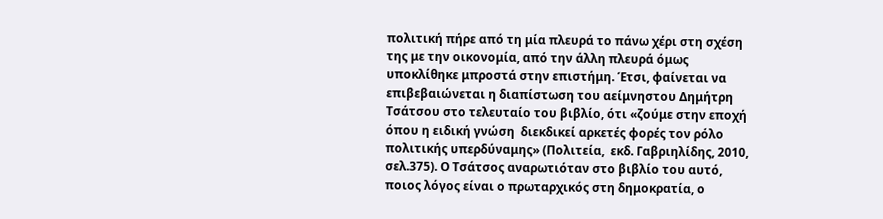πολιτική πήρε από τη μία πλευρά το πάνω χέρι στη σχέση της με την οικονομία, από την άλλη πλευρά όμως υποκλίθηκε μπροστά στην επιστήμη. Έτσι, φαίνεται να επιβεβαιώνεται η διαπίστωση του αείμνηστου Δημήτρη Τσάτσου στο τελευταίο του βιβλίο, ότι «ζούμε στην εποχή όπου η ειδική γνώση  διεκδικεί αρκετές φορές τον ρόλο πολιτικής υπερδύναμης» (Πολιτεία,  εκδ. Γαβριηλίδης, 2010, σελ.375). Ο Τσάτσος αναρωτιόταν στο βιβλίο του αυτό, ποιος λόγος είναι ο πρωταρχικός στη δημοκρατία, ο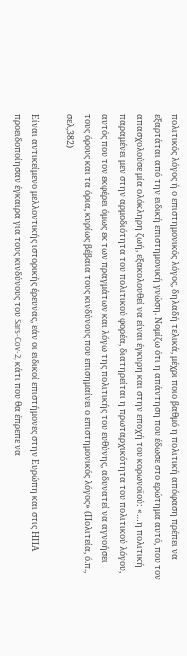πολιτικός λόγος ή ο επιστημονικός λόγος, δηλαδή τελικά, μέχρι ποιο βαθμό η πολιτική απόφαση πρέπει να εξαρτάται από την ειδική επιστημονική γνώση. Νομίζω ότι η απάντηση που έδωσε στο ερώτημα αυτό, που τον απασχολούσε μία ολόκληρη ζωή, εξακολουθεί να είναι έγκυρη και στην εποχή του κορωνοϊού: «…η πολιτική παραμένει μεν στην αρμοδιότητα του πολιτικού φορέα, διατηρείται η πρωταρχικότητα του πολιτικού λόγου, αυτός που τον εκφέρει όμως εκ των πραγμάτων και λόγω της πολιτικής του ευθύνης, αδυνατεί να αγνοήσει τους όρους και τα όρια, κυρίως βέβαια τους κινδύνους που επισημαίνει ο επιστημονικός λόγος» (Πολιτεία, ό.π., σελ,382)

Είναι αντικείμενο μελλοντικής ιστορικής έρευνας, εάν οι ειδικοί επιστήμονες στην Ευρώπη και στις ΗΠΑ προειδοποίησαν έγκαιρα για τους κινδύνους του Sars-Cov-2, κάτι που θα έπρεπε να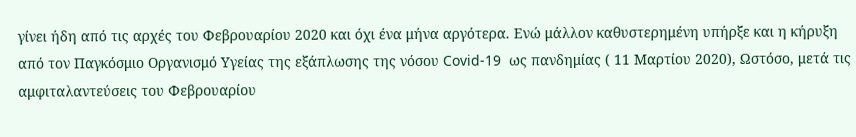γίνει ήδη από τις αρχές του Φεβρουαρίου 2020 και όχι ένα μήνα αργότερα. Ενώ μάλλον καθυστερημένη υπήρξε και η κήρυξη από τον Παγκόσμιο Οργανισμό Υγείας της εξάπλωσης της νόσου Covid-19  ως πανδημίας ( 11 Μαρτίου 2020), Ωστόσο, μετά τις αμφιταλαντεύσεις του Φεβρουαρίου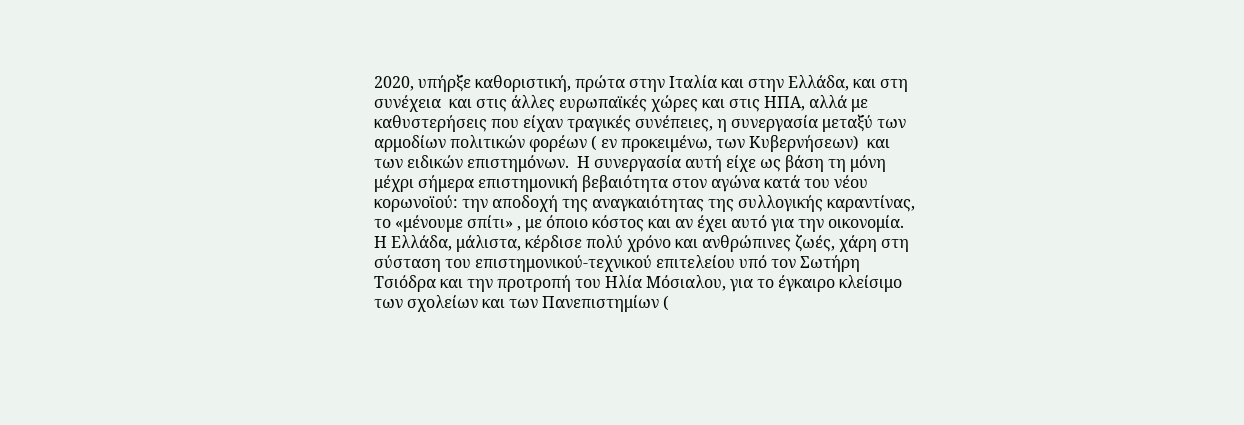2020, υπήρξε καθοριστική, πρώτα στην Ιταλία και στην Ελλάδα, και στη συνέχεια  και στις άλλες ευρωπαϊκές χώρες και στις ΗΠΑ, αλλά με καθυστερήσεις που είχαν τραγικές συνέπειες, η συνεργασία μεταξύ των αρμοδίων πολιτικών φορέων ( εν προκειμένω, των Κυβερνήσεων)  και των ειδικών επιστημόνων.  Η συνεργασία αυτή είχε ως βάση τη μόνη μέχρι σήμερα επιστημονική βεβαιότητα στον αγώνα κατά του νέου κορωνοϊού: την αποδοχή της αναγκαιότητας της συλλογικής καραντίνας, το «μένουμε σπίτι» , με όποιο κόστος και αν έχει αυτό για την οικονομία. Η Ελλάδα, μάλιστα, κέρδισε πολύ χρόνο και ανθρώπινες ζωές, χάρη στη σύσταση του επιστημονικού-τεχνικού επιτελείου υπό τον Σωτήρη Τσιόδρα και την προτροπή του Ηλία Μόσιαλου, για το έγκαιρο κλείσιμο των σχολείων και των Πανεπιστημίων (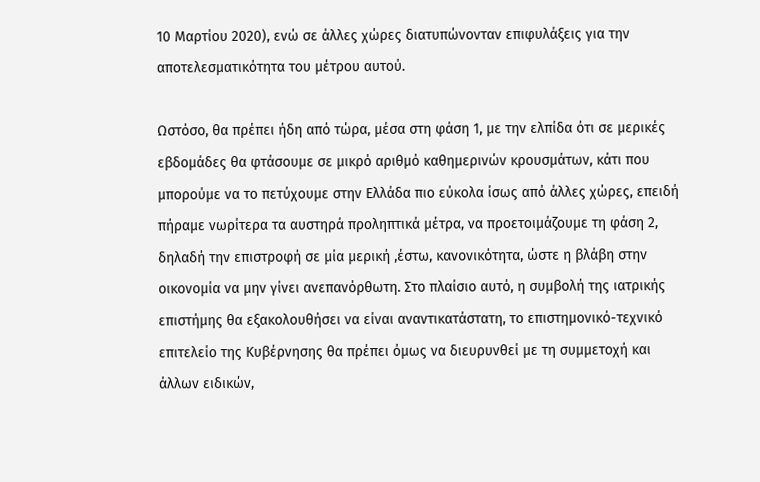10 Μαρτίου 2020), ενώ σε άλλες χώρες διατυπώνονταν επιφυλάξεις για την αποτελεσματικότητα του μέτρου αυτού.

Ωστόσο, θα πρέπει ήδη από τώρα, μέσα στη φάση 1, με την ελπίδα ότι σε μερικές εβδομάδες θα φτάσουμε σε μικρό αριθμό καθημερινών κρουσμάτων, κάτι που μπορούμε να το πετύχουμε στην Ελλάδα πιο εύκολα ίσως από άλλες χώρες, επειδή πήραμε νωρίτερα τα αυστηρά προληπτικά μέτρα, να προετοιμάζουμε τη φάση 2, δηλαδή την επιστροφή σε μία μερική ,έστω, κανονικότητα, ώστε η βλάβη στην οικονομία να μην γίνει ανεπανόρθωτη. Στο πλαίσιο αυτό, η συμβολή της ιατρικής επιστήμης θα εξακολουθήσει να είναι αναντικατάστατη, το επιστημονικό-τεχνικό επιτελείο της Κυβέρνησης θα πρέπει όμως να διευρυνθεί με τη συμμετοχή και άλλων ειδικών,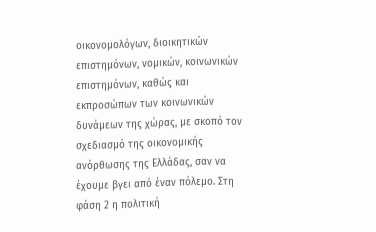οικονομολόγων, διοικητικών επιστημόνων, νομικών, κοινωνικών επιστημόνων, καθώς και εκπροσώπων των κοινωνικών δυνάμεων της χώρας, με σκοπό τον σχεδιασμό της οικονομικής ανόρθωσης της Ελλάδας, σαν να έχουμε βγει από έναν πόλεμο. Στη φάση 2 η πολιτική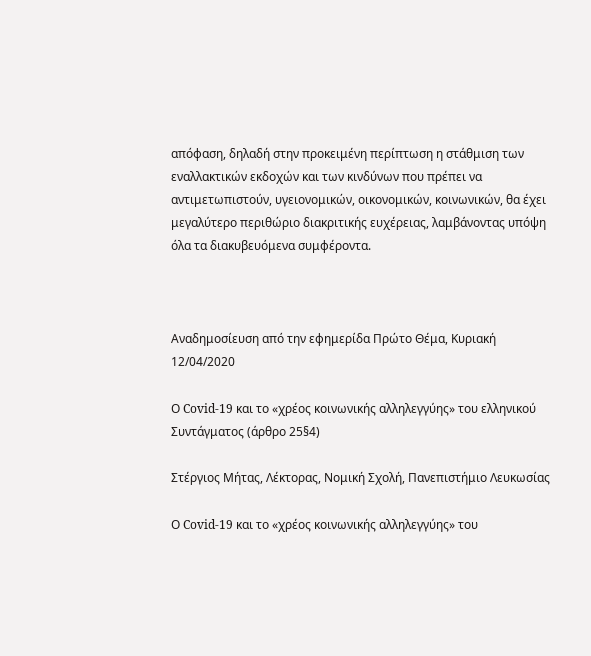απόφαση, δηλαδή στην προκειμένη περίπτωση η στάθμιση των εναλλακτικών εκδοχών και των κινδύνων που πρέπει να αντιμετωπιστούν, υγειονομικών, οικονομικών, κοινωνικών, θα έχει μεγαλύτερο περιθώριο διακριτικής ευχέρειας, λαμβάνοντας υπόψη όλα τα διακυβευόμενα συμφέροντα.



Aναδημοσίευση από την εφημερίδα Πρώτο Θέμα, Κυριακή 12/04/2020

Ο Covid-19 και το «χρέος κοινωνικής αλληλεγγύης» του ελληνικού Συντάγματος (άρθρο 25§4)

Στέργιος Μήτας, Λέκτορας, Νομική Σχολή, Πανεπιστήμιο Λευκωσίας

Ο Covid-19 και το «χρέος κοινωνικής αλληλεγγύης» του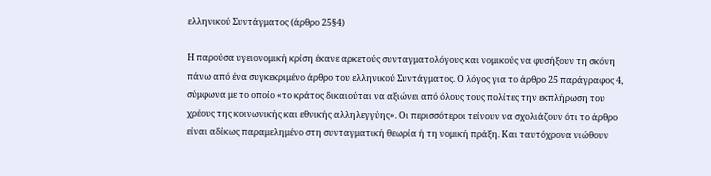ελληνικού Συντάγματος (άρθρο 25§4)

Η παρούσα υγειονομική κρίση έκανε αρκετούς συνταγματολόγους και νομικούς να φυσήξουν τη σκόνη πάνω από ένα συγκεκριμένο άρθρο του ελληνικού Συντάγματος. Ο λόγος για το άρθρο 25 παράγραφος 4, σύμφωνα με το οποίο «το κράτος δικαιούται να αξιώνει από όλους τους πολίτες την εκπλήρωση του χρέους της κοινωνικής και εθνικής αλληλεγγύης». Οι περισσότεροι τείνουν να σχολιάζουν ότι το άρθρο είναι αδίκως παραμελημένο στη συνταγματική θεωρία ή τη νομική πράξη. Και ταυτόχρονα νιώθουν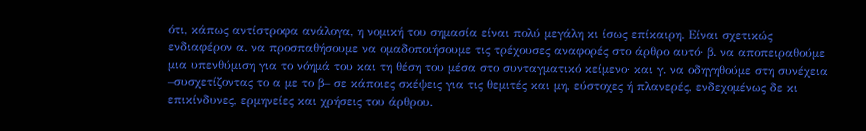ότι, κάπως αντίστροφα ανάλογα, η νομική του σημασία είναι πολύ μεγάλη κι ίσως επίκαιρη. Είναι σχετικώς ενδιαφέρον α. να προσπαθήσουμε να ομαδοποιήσουμε τις τρέχουσες αναφορές στο άρθρο αυτό· β. να αποπειραθούμε μια υπενθύμιση για το νόημά του και τη θέση του μέσα στο συνταγματικό κείμενο· και γ. να οδηγηθούμε στη συνέχεια –συσχετίζοντας το α με το β– σε κάποιες σκέψεις για τις θεμιτές και μη, εύστοχες ή πλανερές, ενδεχομένως δε κι επικίνδυνες, ερμηνείες και χρήσεις του άρθρου.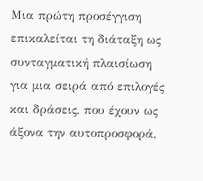Μια πρώτη προσέγγιση επικαλείται τη διάταξη ως συνταγματική πλαισίωση για μια σειρά από επιλογές και δράσεις, που έχουν ως άξονα την αυτοπροσφορά,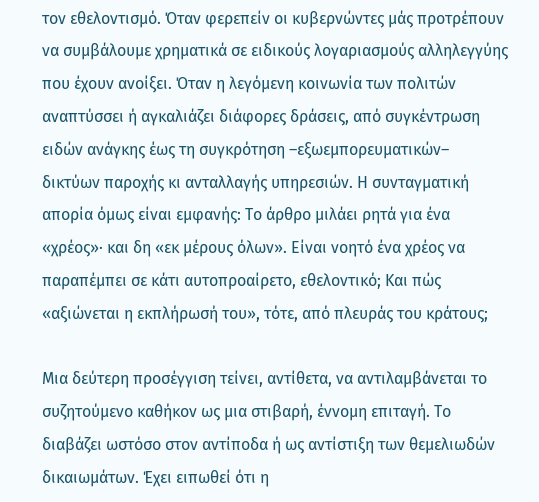τον εθελοντισμό. Όταν φερεπείν οι κυβερνώντες μάς προτρέπουν να συμβάλουμε χρηματικά σε ειδικούς λογαριασμούς αλληλεγγύης που έχουν ανοίξει. Όταν η λεγόμενη κοινωνία των πολιτών αναπτύσσει ή αγκαλιάζει διάφορες δράσεις, από συγκέντρωση ειδών ανάγκης έως τη συγκρότηση –εξωεμπορευματικών– δικτύων παροχής κι ανταλλαγής υπηρεσιών. Η συνταγματική απορία όμως είναι εμφανής: Το άρθρο μιλάει ρητά για ένα «χρέος»· και δη «εκ μέρους όλων». Είναι νοητό ένα χρέος να παραπέμπει σε κάτι αυτοπροαίρετο, εθελοντικό; Και πώς «αξιώνεται η εκπλήρωσή του», τότε, από πλευράς του κράτους;

Μια δεύτερη προσέγγιση τείνει, αντίθετα, να αντιλαμβάνεται το συζητούμενο καθήκον ως μια στιβαρή, έννομη επιταγή. Το διαβάζει ωστόσο στον αντίποδα ή ως αντίστιξη των θεμελιωδών δικαιωμάτων. Έχει ειπωθεί ότι η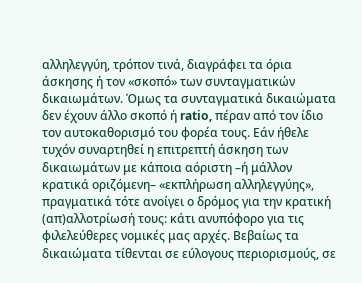αλληλεγγύη, τρόπον τινά, διαγράφει τα όρια άσκησης ή τον «σκοπό» των συνταγματικών δικαιωμάτων. Όμως τα συνταγματικά δικαιώματα δεν έχουν άλλο σκοπό ή ratio, πέραν από τον ίδιο τον αυτοκαθορισμό του φορέα τους. Εάν ήθελε τυχόν συναρτηθεί η επιτρεπτή άσκηση των δικαιωμάτων με κάποια αόριστη –ή μάλλον κρατικά οριζόμενη– «εκπλήρωση αλληλεγγύης», πραγματικά τότε ανοίγει ο δρόμος για την κρατική (απ)αλλοτρίωσή τους: κάτι ανυπόφορο για τις φιλελεύθερες νομικές μας αρχές. Βεβαίως τα δικαιώματα τίθενται σε εύλογους περιορισμούς, σε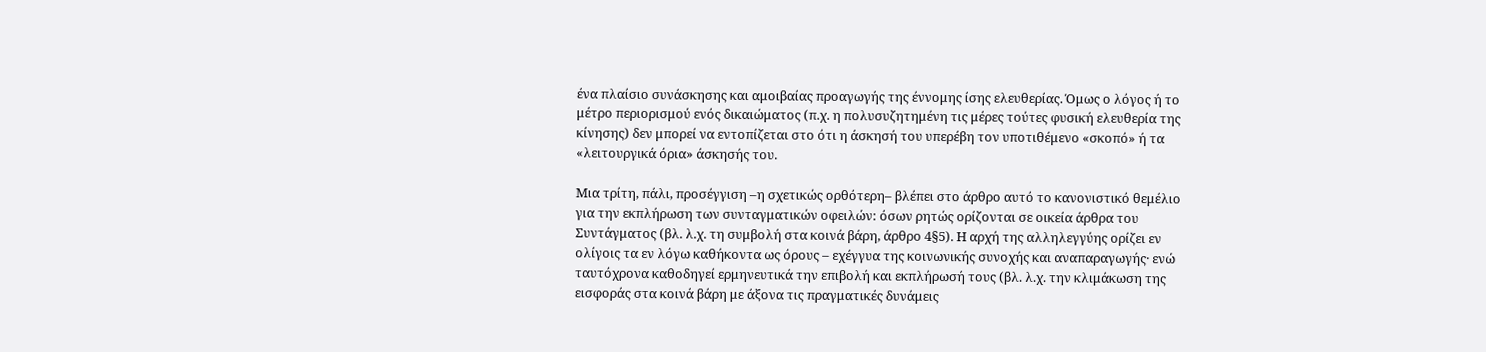ένα πλαίσιο συνάσκησης και αμοιβαίας προαγωγής της έννομης ίσης ελευθερίας. Όμως ο λόγος ή το μέτρο περιορισμού ενός δικαιώματος (π.χ. η πολυσυζητημένη τις μέρες τούτες φυσική ελευθερία της κίνησης) δεν μπορεί να εντοπίζεται στο ότι η άσκησή του υπερέβη τον υποτιθέμενο «σκοπό» ή τα «λειτουργικά όρια» άσκησής του.

Μια τρίτη, πάλι, προσέγγιση –η σχετικώς ορθότερη– βλέπει στο άρθρο αυτό το κανονιστικό θεμέλιο για την εκπλήρωση των συνταγματικών οφειλών: όσων ρητώς ορίζονται σε οικεία άρθρα του Συντάγματος (βλ. λ.χ. τη συμβολή στα κοινά βάρη, άρθρο 4§5). Η αρχή της αλληλεγγύης ορίζει εν ολίγοις τα εν λόγω καθήκοντα ως όρους – εχέγγυα της κοινωνικής συνοχής και αναπαραγωγής· ενώ ταυτόχρονα καθοδηγεί ερμηνευτικά την επιβολή και εκπλήρωσή τους (βλ. λ.χ. την κλιμάκωση της εισφοράς στα κοινά βάρη με άξονα τις πραγματικές δυνάμεις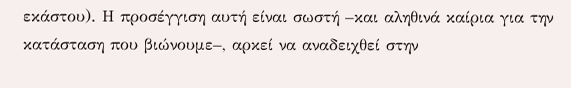εκάστου). Η προσέγγιση αυτή είναι σωστή –και αληθινά καίρια για την κατάσταση που βιώνουμε–, αρκεί να αναδειχθεί στην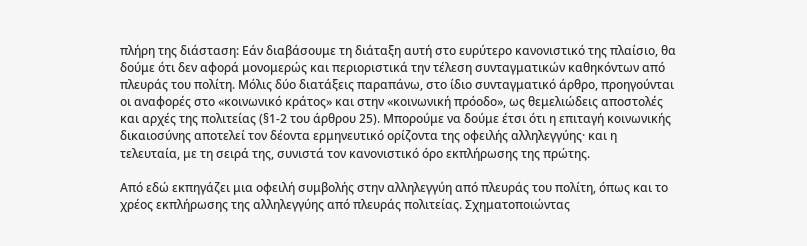πλήρη της διάσταση: Εάν διαβάσουμε τη διάταξη αυτή στο ευρύτερο κανονιστικό της πλαίσιο, θα δούμε ότι δεν αφορά μονομερώς και περιοριστικά την τέλεση συνταγματικών καθηκόντων από πλευράς του πολίτη. Μόλις δύο διατάξεις παραπάνω, στο ίδιο συνταγματικό άρθρο, προηγούνται οι αναφορές στο «κοινωνικό κράτος» και στην «κοινωνική πρόοδο», ως θεμελιώδεις αποστολές και αρχές της πολιτείας (§1-2 του άρθρου 25). Μπορούμε να δούμε έτσι ότι η επιταγή κοινωνικής δικαιοσύνης αποτελεί τον δέοντα ερμηνευτικό ορίζοντα της οφειλής αλληλεγγύης· και η τελευταία, με τη σειρά της, συνιστά τον κανονιστικό όρο εκπλήρωσης της πρώτης.

Από εδώ εκπηγάζει μια οφειλή συμβολής στην αλληλεγγύη από πλευράς του πολίτη, όπως και το χρέος εκπλήρωσης της αλληλεγγύης από πλευράς πολιτείας. Σχηματοποιώντας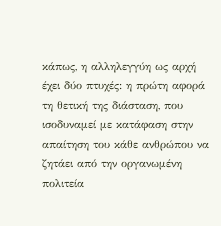κάπως, η αλληλεγγύη ως αρχή έχει δύο πτυχές: η πρώτη αφορά τη θετική της διάσταση, που ισοδυναμεί με κατάφαση στην απαίτηση του κάθε ανθρώπου να ζητάει από την οργανωμένη πολιτεία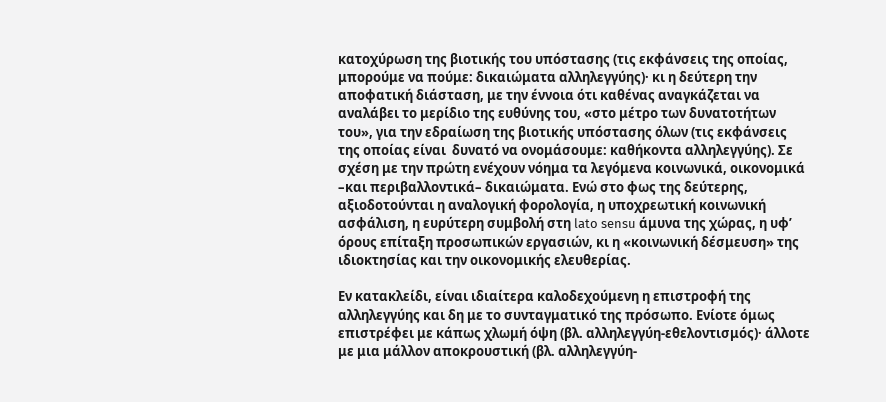κατοχύρωση της βιοτικής του υπόστασης (τις εκφάνσεις της οποίας, μπορούμε να πούμε: δικαιώματα αλληλεγγύης)· κι η δεύτερη την αποφατική διάσταση, με την έννοια ότι καθένας αναγκάζεται να αναλάβει το μερίδιο της ευθύνης του, «στο μέτρο των δυνατοτήτων του», για την εδραίωση της βιοτικής υπόστασης όλων (τις εκφάνσεις της οποίας είναι  δυνατό να ονομάσουμε: καθήκοντα αλληλεγγύης). Σε σχέση με την πρώτη ενέχουν νόημα τα λεγόμενα κοινωνικά, οικονομικά –και περιβαλλοντικά– δικαιώματα. Ενώ στο φως της δεύτερης, αξιοδοτούνται η αναλογική φορολογία, η υποχρεωτική κοινωνική ασφάλιση, η ευρύτερη συμβολή στη lato sensu άμυνα της χώρας, η υφ’ όρους επίταξη προσωπικών εργασιών, κι η «κοινωνική δέσμευση» της ιδιοκτησίας και την οικονομικής ελευθερίας.

Εν κατακλείδι, είναι ιδιαίτερα καλοδεχούμενη η επιστροφή της αλληλεγγύης και δη με το συνταγματικό της πρόσωπο. Ενίοτε όμως επιστρέφει με κάπως χλωμή όψη (βλ. αλληλεγγύη-εθελοντισμός)· άλλοτε με μια μάλλον αποκρουστική (βλ. αλληλεγγύη-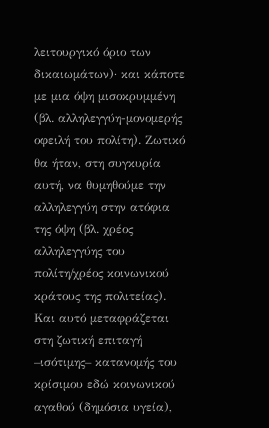λειτουργικό όριο των δικαιωμάτων)· και κάποτε με μια όψη μισοκρυμμένη (βλ. αλληλεγγύη-μονομερής οφειλή του πολίτη). Ζωτικό θα ήταν, στη συγκυρία αυτή, να θυμηθούμε την αλληλεγγύη στην ατόφια της όψη (βλ. χρέος αλληλεγγύης του πολίτη/χρέος κοινωνικού κράτους της πολιτείας). Και αυτό μεταφράζεται στη ζωτική επιταγή –ισότιμης– κατανομής του κρίσιμου εδώ κοινωνικού αγαθού (δημόσια υγεία),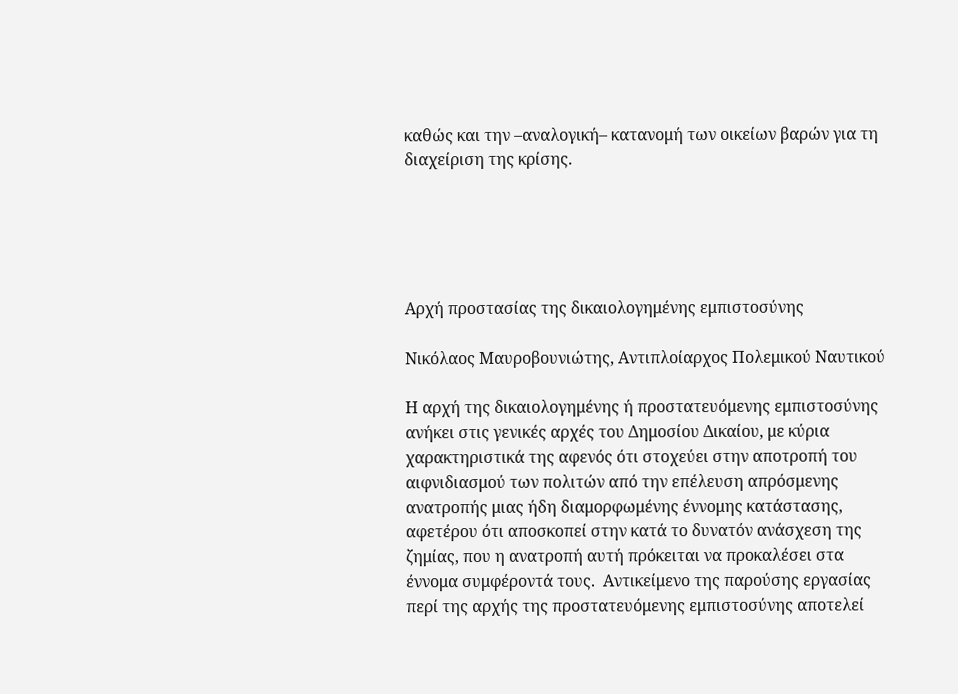καθώς και την –αναλογική– κατανομή των οικείων βαρών για τη διαχείριση της κρίσης.





Αρχή προστασίας της δικαιολογημένης εμπιστοσύνης

Νικόλαος Μαυροβουνιώτης, Αντιπλοίαρχος Πολεμικού Ναυτικού

Η αρχή της δικαιολογημένης ή προστατευόμενης εμπιστοσύνης ανήκει στις γενικές αρχές του Δημοσίου Δικαίου, με κύρια χαρακτηριστικά της αφενός ότι στοχεύει στην αποτροπή του αιφνιδιασμού των πολιτών από την επέλευση απρόσμενης ανατροπής μιας ήδη διαμορφωμένης έννομης κατάστασης, αφετέρου ότι αποσκοπεί στην κατά το δυνατόν ανάσχεση της ζημίας, που η ανατροπή αυτή πρόκειται να προκαλέσει στα έννομα συμφέροντά τους.  Αντικείμενο της παρούσης εργασίας περί της αρχής της προστατευόμενης εμπιστοσύνης αποτελεί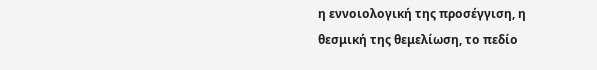η εννοιολογική της προσέγγιση, η θεσμική της θεμελίωση, το πεδίο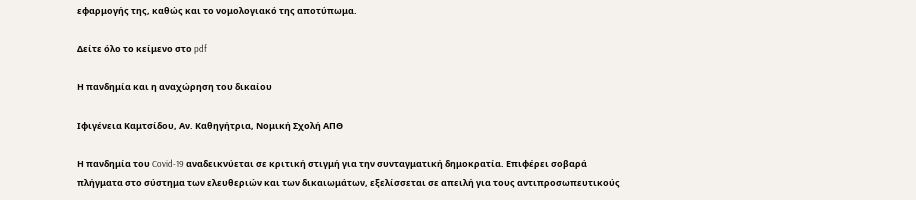εφαρμογής της, καθώς και το νομολογιακό της αποτύπωμα.

Δείτε όλο το κείμενο στο pdf

Η πανδημία και η αναχώρηση του δικαίου

Ιφιγένεια Καμτσίδου, Αν. Καθηγήτρια, Νομική Σχολή ΑΠΘ

Η πανδημία του Covid-19 αναδεικνύεται σε κριτική στιγμή για την συνταγματική δημοκρατία. Επιφέρει σοβαρά πλήγματα στο σύστημα των ελευθεριών και των δικαιωμάτων, εξελίσσεται σε απειλή για τους αντιπροσωπευτικούς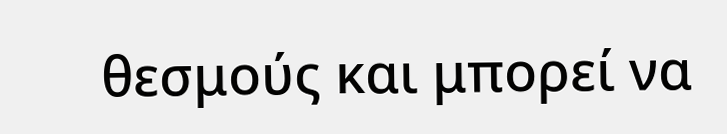θεσμούς και μπορεί να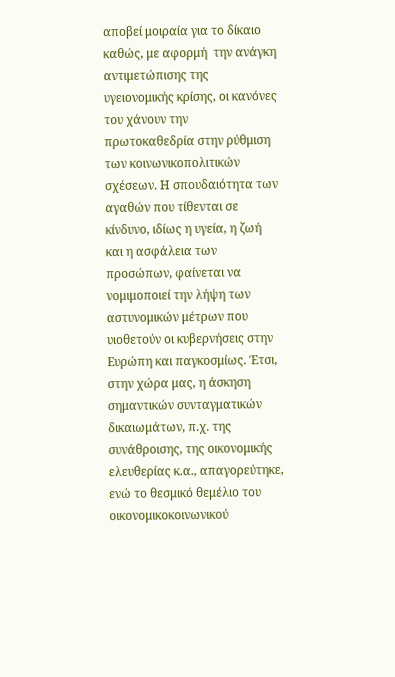αποβεί μοιραία για το δίκαιο καθώς, με αφορμή  την ανάγκη αντιμετώπισης της υγειονομικής κρίσης, οι κανόνες του χάνουν την πρωτοκαθεδρία στην ρύθμιση των κοινωνικοπολιτικών σχέσεων. Η σπουδαιότητα των αγαθών που τίθενται σε κίνδυνο, ιδίως η υγεία, η ζωή  και η ασφάλεια των προσώπων, φαίνεται να νομιμοποιεί την λήψη των αστυνομικών μέτρων που υιοθετούν οι κυβερνήσεις στην Ευρώπη και παγκοσμίως. Έτσι, στην χώρα μας, η άσκηση σημαντικών συνταγματικών δικαιωμάτων, π.χ. της συνάθροισης, της οικονομικής ελευθερίας κ.α., απαγορεύτηκε, ενώ το θεσμικό θεμέλιο του οικονομικοκοινωνικού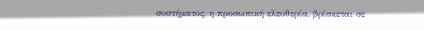συστήματος, η προσωπική ελευθερία, βρίσκεται σε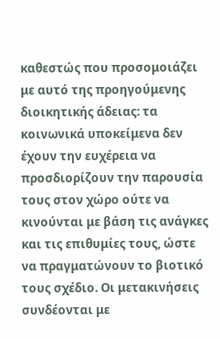καθεστώς που προσομοιάζει με αυτό της προηγούμενης διοικητικής άδειας: τα κοινωνικά υποκείμενα δεν έχουν την ευχέρεια να προσδιορίζουν την παρουσία τους στον χώρο ούτε να κινούνται με βάση τις ανάγκες και τις επιθυμίες τους, ώστε να πραγματώνουν το βιοτικό τους σχέδιο. Οι μετακινήσεις συνδέονται με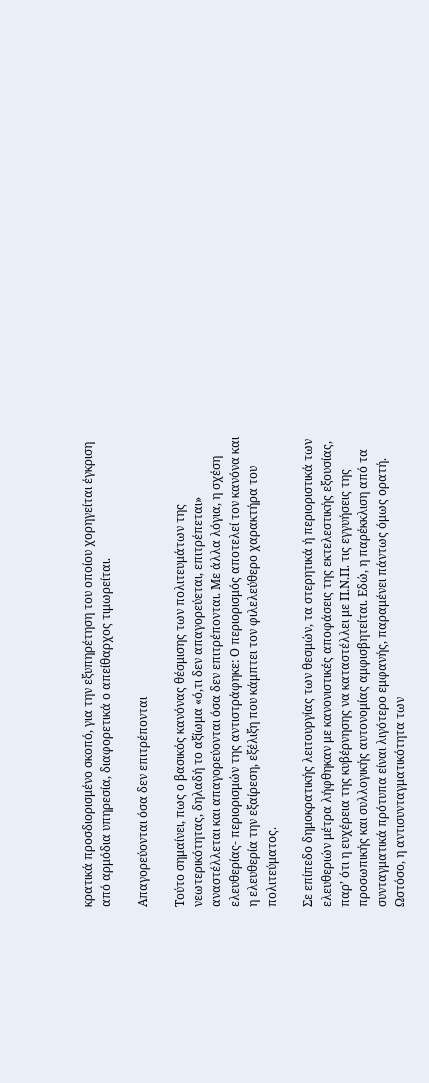κρατικά προσδιορισμένο σκοπό, για την εξυπηρέτηση του οποίου χορηγείται έγκριση από αρμόδια υπηρεσία, διαφορετικά ο απείθαρχος τιμωρείται.

Απαγορεύονται όσα δεν επιτρέπονται

Τούτο σημαίνει, πως ο βασικός κανόνας θέσμισης των πολιτευμάτων της νεωτερικότητας, δηλαδή το αξίωμα «ό,τι δεν απαγορεύεται, επιτρέπεται» αναστέλλεται και απαγορεύονται όσα δεν επιτρέπονται. Με άλλα λόγια, η σχέση ελευθερίας- περιορισμών της αντιστράφηκε: Ο περιορισμός αποτελεί τον κανόνα και η ελευθερία την εξαίρεση, εξέλιξη που κάμπτει τον φιλελεύθερο χαρακτήρα του πολιτεύματος.

Σε επίπεδο δημοκρατικής λειτουργίας των θεσμών, τα στερητικά ή περιοριστικά των ελευθεριών μέτρα λήφθηκαν με κανονιστικές αποφάσεις της εκτελεστικής εξουσίας, παρ’ ότι η ευχέρεια της κυβέρνησης να καταστέλλει με Π.Ν.Π. τις εγγυήσεις της προσωπικής και συλλογικής αυτονομίας αμφισβητείται. Εδώ, η παρέκκλιση από τα συνταγματικά πρότυπα είναι λιγότερο εμφανής, παραμένει πάντως όμως ορατή.  Ωστόσο, η αντισυνταγματικότητα των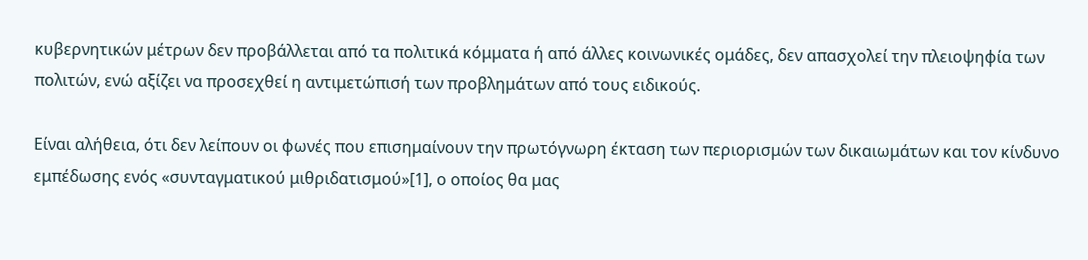κυβερνητικών μέτρων δεν προβάλλεται από τα πολιτικά κόμματα ή από άλλες κοινωνικές ομάδες, δεν απασχολεί την πλειοψηφία των πολιτών, ενώ αξίζει να προσεχθεί η αντιμετώπισή των προβλημάτων από τους ειδικούς.

Είναι αλήθεια, ότι δεν λείπουν οι φωνές που επισημαίνουν την πρωτόγνωρη έκταση των περιορισμών των δικαιωμάτων και τον κίνδυνο εμπέδωσης ενός «συνταγματικού μιθριδατισμού»[1], ο οποίος θα μας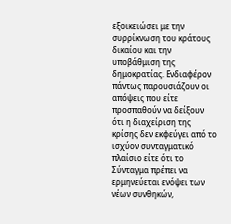εξοικειώσει με την συρρίκνωση του κράτους δικαίου και την υποβάθμιση της δημοκρατίας. Ενδιαφέρον πάντως παρουσιάζουν οι απόψεις που είτε προσπαθούν να δείξουν ότι η διαχείριση της κρίσης δεν εκφεύγει από το ισχύον συνταγματικό πλαίσιο είτε ότι το Σύνταγμα πρέπει να ερμηνεύεται ενόψει των νέων συνθηκών,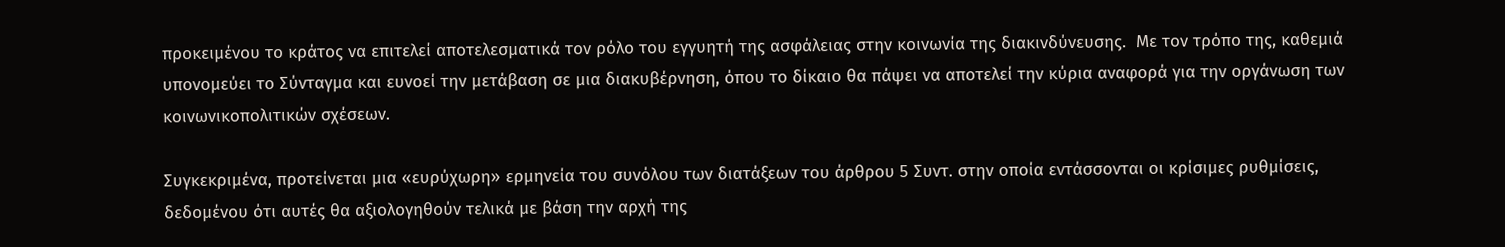προκειμένου το κράτος να επιτελεί αποτελεσματικά τον ρόλο του εγγυητή της ασφάλειας στην κοινωνία της διακινδύνευσης.  Με τον τρόπο της, καθεμιά υπονομεύει το Σύνταγμα και ευνοεί την μετάβαση σε μια διακυβέρνηση, όπου το δίκαιο θα πάψει να αποτελεί την κύρια αναφορά για την οργάνωση των κοινωνικοπολιτικών σχέσεων.

Συγκεκριμένα, προτείνεται μια «ευρύχωρη» ερμηνεία του συνόλου των διατάξεων του άρθρου 5 Συντ. στην οποία εντάσσονται οι κρίσιμες ρυθμίσεις, δεδομένου ότι αυτές θα αξιολογηθούν τελικά με βάση την αρχή της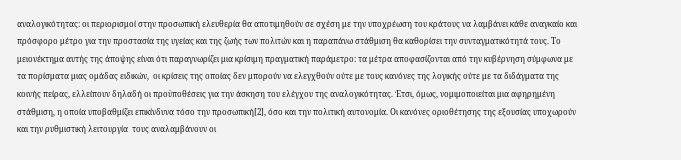αναλογικότητας: οι περιορισμοί στην προσωπική ελευθερία θα αποτιμηθούν σε σχέση με την υποχρέωση του κράτους να λαμβάνει κάθε αναγκαίο και πρόσφορο μέτρο για την προστασία της υγείας και της ζωής των πολιτών και η παραπάνω στάθμιση θα καθορίσει την συνταγματικότητά τους. Το μειονέκτημα αυτής της άποψης είναι ότι παραγνωρίζει μια κρίσιμη πραγματική παράμετρο: τα μέτρα αποφασίζονται από την κυβέρνηση σύμφωνα με τα πορίσματα μιας ομάδας ειδικών,  οι κρίσεις της οποίας δεν μπορούν να ελεγχθούν ούτε με τους κανόνες της λογικής ούτε με τα διδάγματα της κοινής πείρας, ελλείπουν δηλαδή οι προϋποθέσεις για την άσκηση του ελέγχου της αναλογικότητας. Έτσι, όμως, νομιμοποιείται μια αφηρημένη στάθμιση, η οποία υποβαθμίζει επικίνδυνα τόσο την προσωπική[2], όσο και την πολιτική αυτονομία. Οι κανόνες οριοθέτησης της εξουσίας υποχωρούν και την ρυθμιστική λειτουργία  τους αναλαμβάνουν οι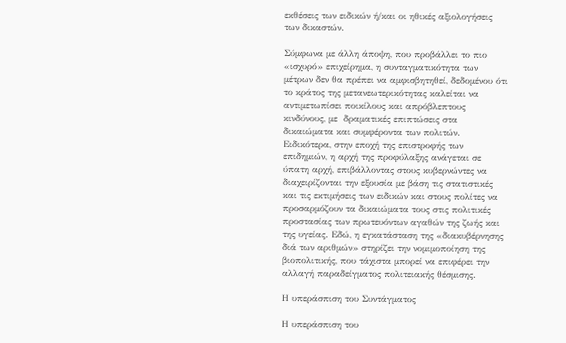εκθέσεις των ειδικών ή/και οι ηθικές αξιολογήσεις των δικαστών.

Σύμφωνα με άλλη άποψη, που προβάλλει το πιο «ισχυρό» επιχείρημα, η συνταγματικότητα των μέτρων δεν θα πρέπει να αμφισβητηθεί, δεδομένου ότι το κράτος της μετανεωτερικότητας καλείται να αντιμετωπίσει ποικίλους και απρόβλεπτους κινδύνους, με  δραματικές επιπτώσεις στα δικαιώματα και συμφέροντα των πολιτών.  Ειδικότερα, στην εποχή της επιστροφής των επιδημιών, η αρχή της προφύλαξης ανάγεται σε ύπατη αρχή, επιβάλλοντας στους κυβερνώντες να διαχειρίζονται την εξουσία με βάση τις στατιστικές και τις εκτιμήσεις των ειδικών και στους πολίτες να προσαρμόζουν τα δικαιώματα τους στις πολιτικές προστασίας των πρωτευόντων αγαθών της ζωής και της υγείας. Εδώ, η εγκατάσταση της «διακυβέρνησης διά των αριθμών» στηρίζει την νομιμοποίηση της βιοπολιτικής, που τάχιστα μπορεί να επιφέρει την αλλαγή παραδείγματος πολιτειακής θέσμισης.

Η υπεράσπιση του Συντάγματος

Η υπεράσπιση του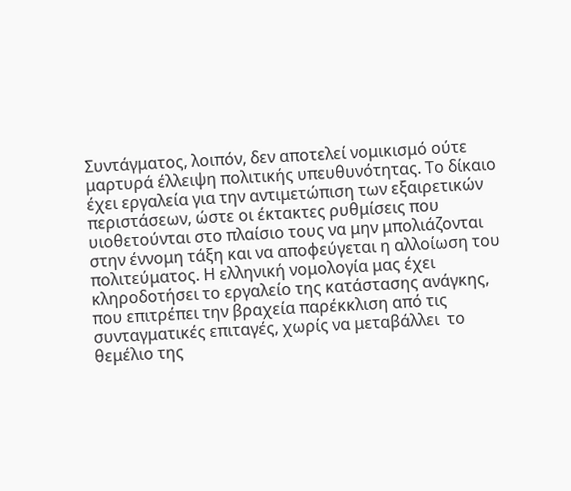Συντάγματος, λοιπόν, δεν αποτελεί νομικισμό ούτε μαρτυρά έλλειψη πολιτικής υπευθυνότητας. Το δίκαιο έχει εργαλεία για την αντιμετώπιση των εξαιρετικών περιστάσεων, ώστε οι έκτακτες ρυθμίσεις που υιοθετούνται στο πλαίσιο τους να μην μπολιάζονται στην έννομη τάξη και να αποφεύγεται η αλλοίωση του πολιτεύματος. Η ελληνική νομολογία μας έχει κληροδοτήσει το εργαλείο της κατάστασης ανάγκης, που επιτρέπει την βραχεία παρέκκλιση από τις συνταγματικές επιταγές, χωρίς να μεταβάλλει  το θεμέλιο της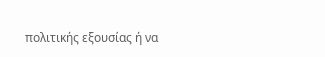πολιτικής εξουσίας ή να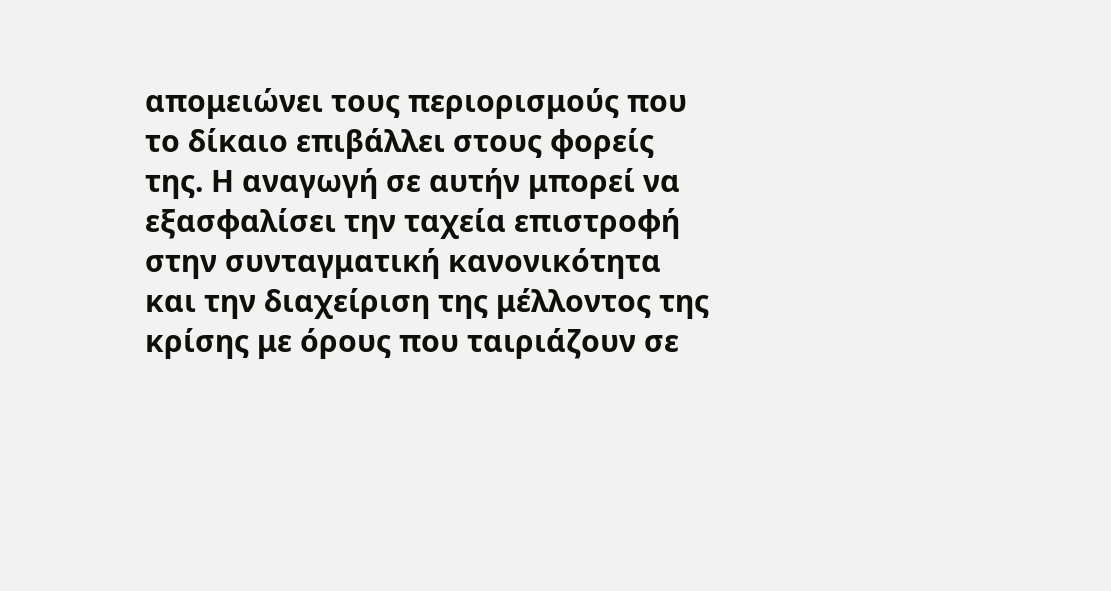απομειώνει τους περιορισμούς που το δίκαιο επιβάλλει στους φορείς της. Η αναγωγή σε αυτήν μπορεί να εξασφαλίσει την ταχεία επιστροφή στην συνταγματική κανονικότητα και την διαχείριση της μέλλοντος της κρίσης με όρους που ταιριάζουν σε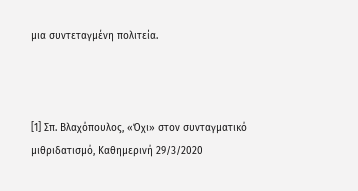μια συντεταγμένη πολιτεία.



[1] Σπ. Βλαχόπουλος, «Όχι» στον συνταγματικό μιθριδατισμό, Καθημερινή 29/3/2020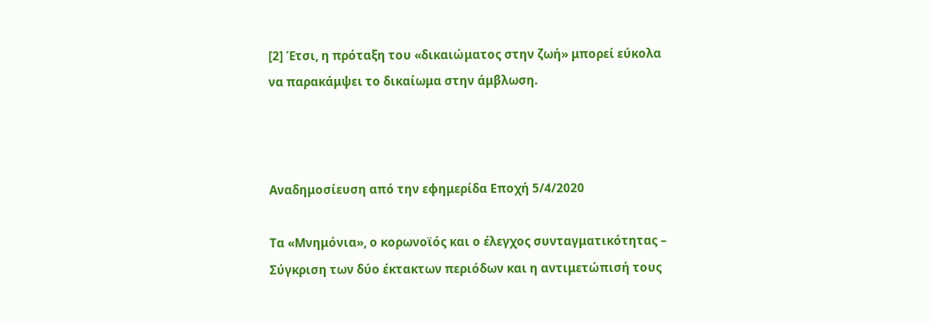[2] Έτσι, η πρόταξη του «δικαιώματος στην ζωή» μπορεί εύκολα να παρακάμψει το δικαίωμα στην άμβλωση.



Aναδημοσίευση από την εφημερίδα Εποχή 5/4/2020

Tα «Μνημόνια», ο κορωνοϊός και ο έλεγχος συνταγματικότητας – Σύγκριση των δύο έκτακτων περιόδων και η αντιμετώπισή τους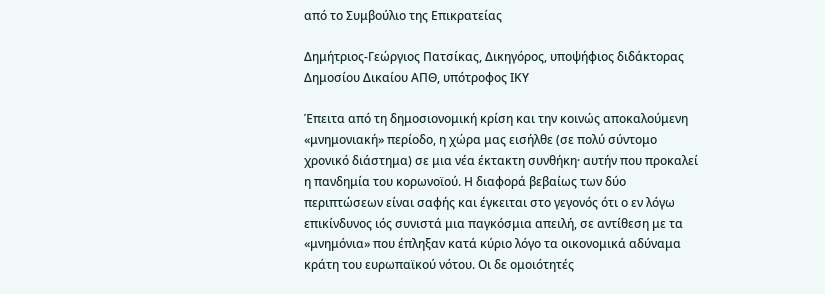από το Συμβούλιο της Επικρατείας

Δημήτριος-Γεώργιος Πατσίκας, Δικηγόρος, υποψήφιος διδάκτορας Δημοσίου Δικαίου ΑΠΘ, υπότροφος ΙΚΥ

Έπειτα από τη δημοσιονομική κρίση και την κοινώς αποκαλούμενη «μνημονιακή» περίοδο, η χώρα μας εισήλθε (σε πολύ σύντομο χρονικό διάστημα) σε μια νέα έκτακτη συνθήκη· αυτήν που προκαλεί η πανδημία του κορωνοϊού. Η διαφορά βεβαίως των δύο περιπτώσεων είναι σαφής και έγκειται στο γεγονός ότι ο εν λόγω επικίνδυνος ιός συνιστά μια παγκόσμια απειλή, σε αντίθεση με τα «μνημόνια» που έπληξαν κατά κύριο λόγο τα οικονομικά αδύναμα κράτη του ευρωπαϊκού νότου. Οι δε ομοιότητές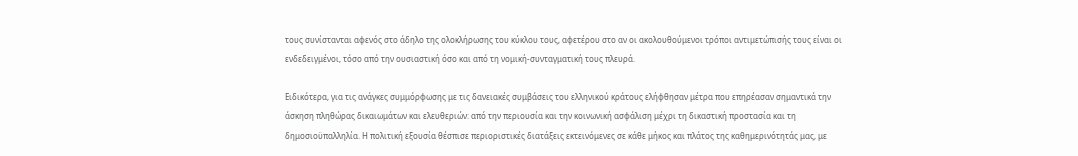τους συνίστανται αφενός στο άδηλο της ολοκλήρωσης του κύκλου τους, αφετέρου στο αν οι ακολουθούμενοι τρόποι αντιμετώπισής τους είναι οι ενδεδειγμένοι, τόσο από την ουσιαστική όσο και από τη νομική-συνταγματική τους πλευρά.

Ειδικότερα, για τις ανάγκες συμμόρφωσης με τις δανειακές συμβάσεις του ελληνικού κράτους ελήφθησαν μέτρα που επηρέασαν σημαντικά την άσκηση πληθώρας δικαιωμάτων και ελευθεριών: από την περιουσία και την κοινωνική ασφάλιση μέχρι τη δικαστική προστασία και τη δημοσιοϋπαλληλία. Η πολιτική εξουσία θέσπισε περιοριστικές διατάξεις εκτεινόμενες σε κάθε μήκος και πλάτος της καθημερινότητάς μας, με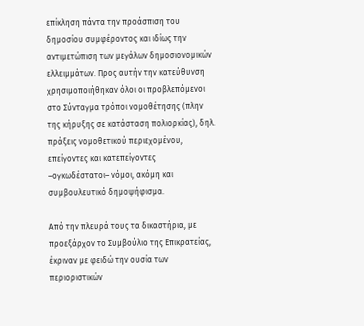επίκληση πάντα την προάσπιση του δημοσίου συμφέροντος και ιδίως την αντιμετώπιση των μεγάλων δημοσιονομικών ελλειμμάτων. Προς αυτήν την κατεύθυνση χρησιμοποιήθηκαν όλοι οι προβλεπόμενοι στο Σύνταγμα τρόποι νομοθέτησης (πλην της κήρυξης σε κατάσταση πολιορκίας), δηλ. πράξεις νομοθετικού περιεχομένου, επείγοντες και κατεπείγοντες –ογκωδέστατοι– νόμοι, ακόμη και συμβουλευτικό δημοψήφισμα.

Από την πλευρά τους τα δικαστήρια, με προεξάρχον το Συμβούλιο της Επικρατείας, έκριναν με φειδώ την ουσία των περιοριστικών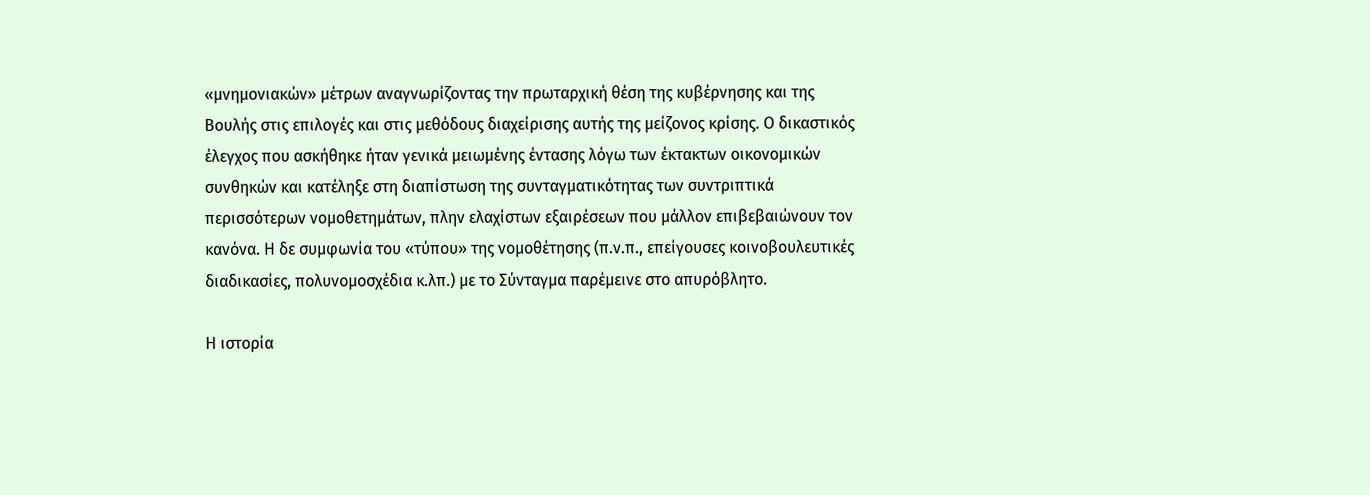«μνημονιακών» μέτρων αναγνωρίζοντας την πρωταρχική θέση της κυβέρνησης και της Βουλής στις επιλογές και στις μεθόδους διαχείρισης αυτής της μείζονος κρίσης. Ο δικαστικός έλεγχος που ασκήθηκε ήταν γενικά μειωμένης έντασης λόγω των έκτακτων οικονομικών συνθηκών και κατέληξε στη διαπίστωση της συνταγματικότητας των συντριπτικά περισσότερων νομοθετημάτων, πλην ελαχίστων εξαιρέσεων που μάλλον επιβεβαιώνουν τον κανόνα. Η δε συμφωνία του «τύπου» της νομοθέτησης (π.ν.π., επείγουσες κοινοβουλευτικές διαδικασίες, πολυνομοσχέδια κ.λπ.) με το Σύνταγμα παρέμεινε στο απυρόβλητο.

Η ιστορία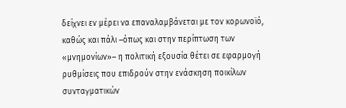δείχνει εν μέρει να επαναλαμβάνεται με τον κορωνοϊό, καθώς και πάλι –όπως και στην περίπτωση των «μνημονίων»– η πολιτική εξουσία θέτει σε εφαρμογή ρυθμίσεις που επιδρούν στην ενάσκηση ποικίλων συνταγματικών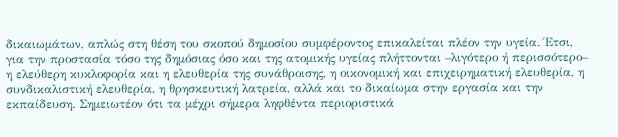δικαιωμάτων, απλώς στη θέση του σκοπού δημοσίου συμφέροντος επικαλείται πλέον την υγεία. Έτσι, για την προστασία τόσο της δημόσιας όσο και της ατομικής υγείας πλήττονται –λιγότερο ή περισσότερο– η ελεύθερη κυκλοφορία και η ελευθερία της συνάθροισης, η οικονομική και επιχειρηματική ελευθερία, η συνδικαλιστική ελευθερία, η θρησκευτική λατρεία, αλλά και το δικαίωμα στην εργασία και την εκπαίδευση. Σημειωτέον ότι τα μέχρι σήμερα ληφθέντα περιοριστικά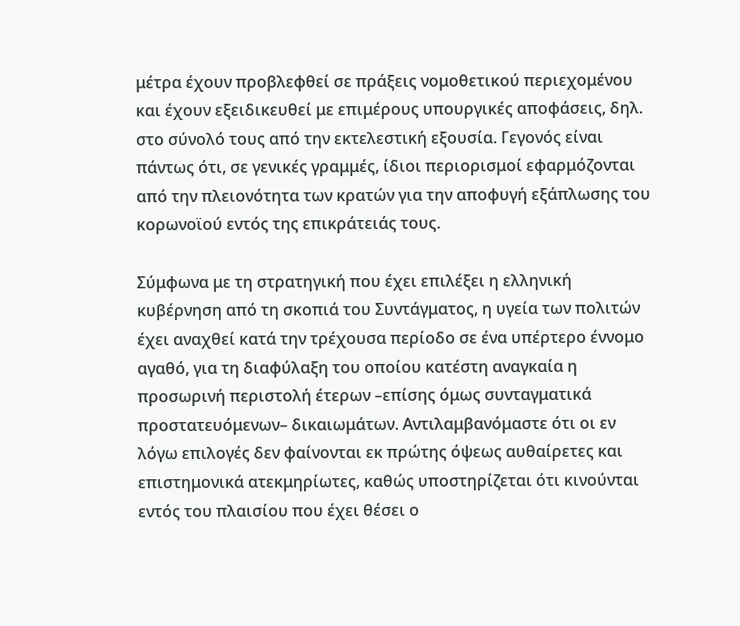μέτρα έχουν προβλεφθεί σε πράξεις νομοθετικού περιεχομένου και έχουν εξειδικευθεί με επιμέρους υπουργικές αποφάσεις, δηλ. στο σύνολό τους από την εκτελεστική εξουσία. Γεγονός είναι πάντως ότι, σε γενικές γραμμές, ίδιοι περιορισμοί εφαρμόζονται από την πλειονότητα των κρατών για την αποφυγή εξάπλωσης του κορωνοϊού εντός της επικράτειάς τους.

Σύμφωνα με τη στρατηγική που έχει επιλέξει η ελληνική κυβέρνηση από τη σκοπιά του Συντάγματος, η υγεία των πολιτών έχει αναχθεί κατά την τρέχουσα περίοδο σε ένα υπέρτερο έννομο αγαθό, για τη διαφύλαξη του οποίου κατέστη αναγκαία η προσωρινή περιστολή έτερων –επίσης όμως συνταγματικά προστατευόμενων– δικαιωμάτων. Αντιλαμβανόμαστε ότι οι εν λόγω επιλογές δεν φαίνονται εκ πρώτης όψεως αυθαίρετες και επιστημονικά ατεκμηρίωτες, καθώς υποστηρίζεται ότι κινούνται εντός του πλαισίου που έχει θέσει ο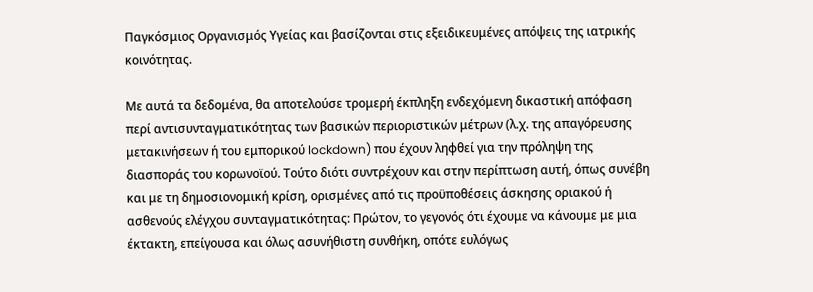Παγκόσμιος Οργανισμός Υγείας και βασίζονται στις εξειδικευμένες απόψεις της ιατρικής κοινότητας.

Με αυτά τα δεδομένα, θα αποτελούσε τρομερή έκπληξη ενδεχόμενη δικαστική απόφαση περί αντισυνταγματικότητας των βασικών περιοριστικών μέτρων (λ.χ. της απαγόρευσης μετακινήσεων ή του εμπορικού lockdown) που έχουν ληφθεί για την πρόληψη της διασποράς του κορωνοϊού. Τούτο διότι συντρέχουν και στην περίπτωση αυτή, όπως συνέβη και με τη δημοσιονομική κρίση, ορισμένες από τις προϋποθέσεις άσκησης οριακού ή ασθενούς ελέγχου συνταγματικότητας: Πρώτον, το γεγονός ότι έχουμε να κάνουμε με μια έκτακτη, επείγουσα και όλως ασυνήθιστη συνθήκη, οπότε ευλόγως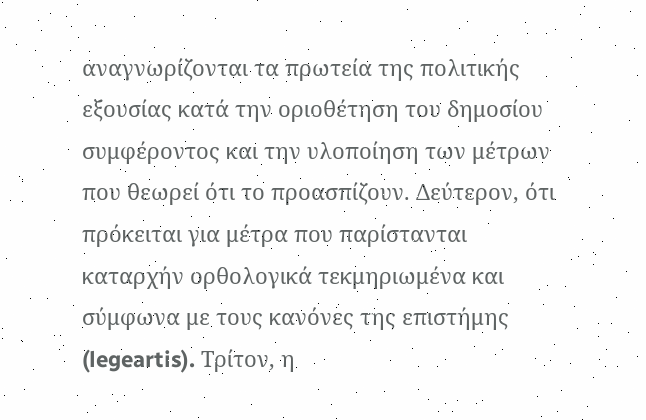αναγνωρίζονται τα πρωτεία της πολιτικής εξουσίας κατά την οριοθέτηση του δημοσίου συμφέροντος και την υλοποίηση των μέτρων που θεωρεί ότι το προασπίζουν. Δεύτερον, ότι πρόκειται για μέτρα που παρίστανται καταρχήν ορθολογικά τεκμηριωμένα και σύμφωνα με τους κανόνες της επιστήμης (legeartis). Τρίτον, η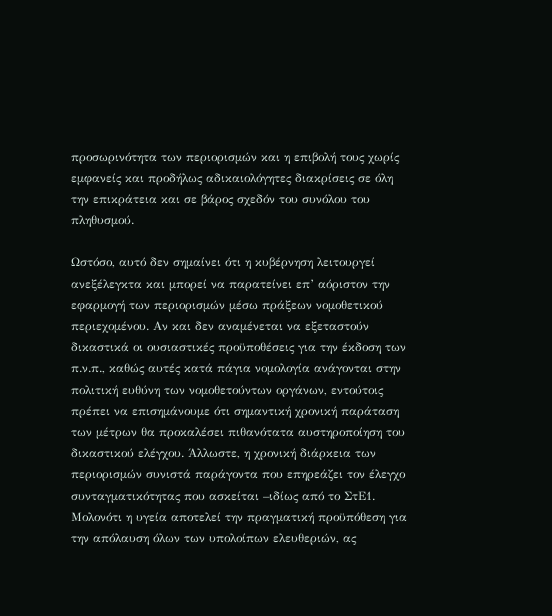προσωρινότητα των περιορισμών και η επιβολή τους χωρίς εμφανείς και προδήλως αδικαιολόγητες διακρίσεις σε όλη την επικράτεια και σε βάρος σχεδόν του συνόλου του πληθυσμού.

Ωστόσο, αυτό δεν σημαίνει ότι η κυβέρνηση λειτουργεί ανεξέλεγκτα και μπορεί να παρατείνει επ’ αόριστον την εφαρμογή των περιορισμών μέσω πράξεων νομοθετικού περιεχομένου. Αν και δεν αναμένεται να εξεταστούν δικαστικά οι ουσιαστικές προϋποθέσεις για την έκδοση των π.ν.π., καθώς αυτές κατά πάγια νομολογία ανάγονται στην πολιτική ευθύνη των νομοθετούντων οργάνων, εντούτοις πρέπει να επισημάνουμε ότι σημαντική χρονική παράταση των μέτρων θα προκαλέσει πιθανότατα αυστηροποίηση του δικαστικού ελέγχου. Άλλωστε, η χρονική διάρκεια των περιορισμών συνιστά παράγοντα που επηρεάζει τον έλεγχο συνταγματικότητας που ασκείται –ιδίως από το ΣτΕ1. Μολονότι η υγεία αποτελεί την πραγματική προϋπόθεση για την απόλαυση όλων των υπολοίπων ελευθεριών, ας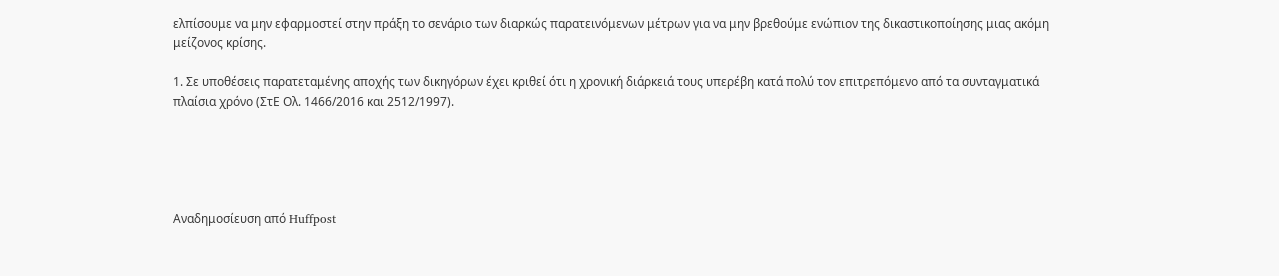ελπίσουμε να μην εφαρμοστεί στην πράξη το σενάριο των διαρκώς παρατεινόμενων μέτρων για να μην βρεθούμε ενώπιον της δικαστικοποίησης μιας ακόμη μείζονος κρίσης.

1. Σε υποθέσεις παρατεταμένης αποχής των δικηγόρων έχει κριθεί ότι η χρονική διάρκειά τους υπερέβη κατά πολύ τον επιτρεπόμενο από τα συνταγματικά πλαίσια χρόνο (ΣτΕ Ολ. 1466/2016 και 2512/1997).





Αναδημοσίευση από Huffpost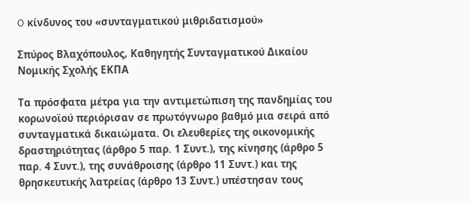O κίνδυνος του «συνταγματικού μιθριδατισμού»

Σπύρος Βλαχόπουλος, Καθηγητής Συνταγματικού Δικαίου Νομικής Σχολής ΕΚΠΑ

Τα πρόσφατα μέτρα για την αντιμετώπιση της πανδημίας του κορωνοϊού περιόρισαν σε πρωτόγνωρο βαθμό μια σειρά από συνταγματικά δικαιώματα. Οι ελευθερίες της οικονομικής δραστηριότητας (άρθρο 5 παρ. 1 Συντ.), της κίνησης (άρθρο 5 παρ. 4 Συντ.), της συνάθροισης (άρθρο 11 Συντ.) και της θρησκευτικής λατρείας (άρθρο 13 Συντ.) υπέστησαν τους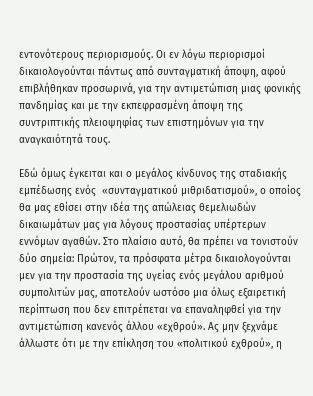εντονότερους περιορισμούς. Οι εν λόγω περιορισμοί  δικαιολογούνται πάντως από συνταγματική άποψη, αφού επιβλήθηκαν προσωρινά, για την αντιμετώπιση μιας φονικής πανδημίας και με την εκπεφρασμένη άποψη της συντριπτικής πλειοψηφίας των επιστημόνων για την αναγκαιότητά τους.

Εδώ όμως έγκειται και ο μεγάλος κίνδυνος της σταδιακής εμπέδωσης ενός  «συνταγματικού μιθριδατισμού», ο οποίος θα μας εθίσει στην ιδέα της απώλειας θεμελιωδών δικαιωμάτων μας για λόγους προστασίας υπέρτερων εννόμων αγαθών. Στο πλαίσιο αυτό, θα πρέπει να τονιστούν δύο σημεία: Πρώτον, τα πρόσφατα μέτρα δικαιολογούνται μεν για την προστασία της υγείας ενός μεγάλου αριθμού συμπολιτών μας, αποτελούν ωστόσο μια όλως εξαιρετική περίπτωση που δεν επιτρέπεται να επαναληφθεί για την αντιμετώπιση κανενός άλλου «εχθρού». Ας μην ξεχνάμε άλλωστε ότι με την επίκληση του «πολιτικού εχθρού», η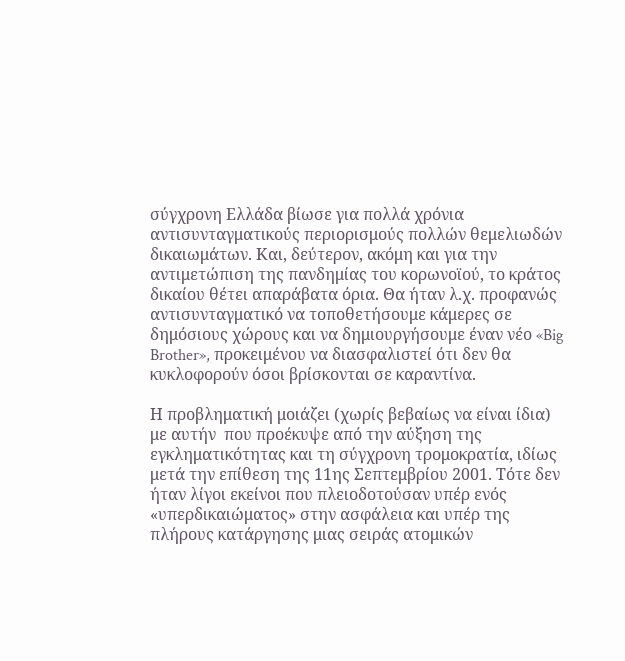σύγχρονη Ελλάδα βίωσε για πολλά χρόνια αντισυνταγματικούς περιορισμούς πολλών θεμελιωδών δικαιωμάτων. Και, δεύτερον, ακόμη και για την αντιμετώπιση της πανδημίας του κορωνοϊού, το κράτος δικαίου θέτει απαράβατα όρια. Θα ήταν λ.χ. προφανώς αντισυνταγματικό να τοποθετήσουμε κάμερες σε δημόσιους χώρους και να δημιουργήσουμε έναν νέο «Big Brother», προκειμένου να διασφαλιστεί ότι δεν θα κυκλοφορούν όσοι βρίσκονται σε καραντίνα.

Η προβληματική μοιάζει (χωρίς βεβαίως να είναι ίδια) με αυτήν  που προέκυψε από την αύξηση της εγκληματικότητας και τη σύγχρονη τρομοκρατία, ιδίως μετά την επίθεση της 11ης Σεπτεμβρίου 2001. Τότε δεν ήταν λίγοι εκείνοι που πλειοδοτούσαν υπέρ ενός «υπερδικαιώματος» στην ασφάλεια και υπέρ της πλήρους κατάργησης μιας σειράς ατομικών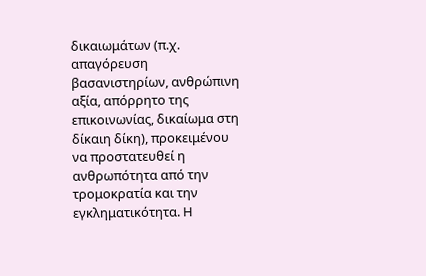δικαιωμάτων (π.χ. απαγόρευση βασανιστηρίων, ανθρώπινη αξία, απόρρητο της επικοινωνίας, δικαίωμα στη δίκαιη δίκη), προκειμένου να προστατευθεί η ανθρωπότητα από την τρομοκρατία και την εγκληματικότητα. Η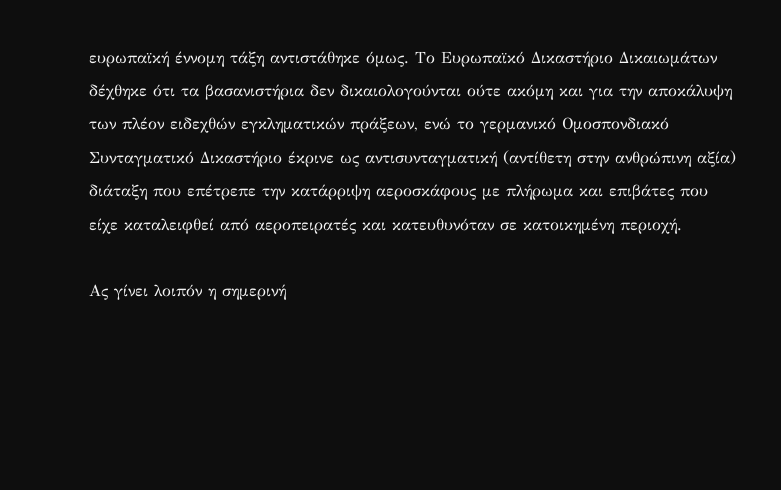ευρωπαϊκή έννομη τάξη αντιστάθηκε όμως. Το Ευρωπαϊκό Δικαστήριο Δικαιωμάτων δέχθηκε ότι τα βασανιστήρια δεν δικαιολογούνται ούτε ακόμη και για την αποκάλυψη των πλέον ειδεχθών εγκληματικών πράξεων, ενώ το γερμανικό Ομοσπονδιακό Συνταγματικό Δικαστήριο έκρινε ως αντισυνταγματική (αντίθετη στην ανθρώπινη αξία) διάταξη που επέτρεπε την κατάρριψη αεροσκάφους με πλήρωμα και επιβάτες που είχε καταλειφθεί από αεροπειρατές και κατευθυνόταν σε κατοικημένη περιοχή.

Ας γίνει λοιπόν η σημερινή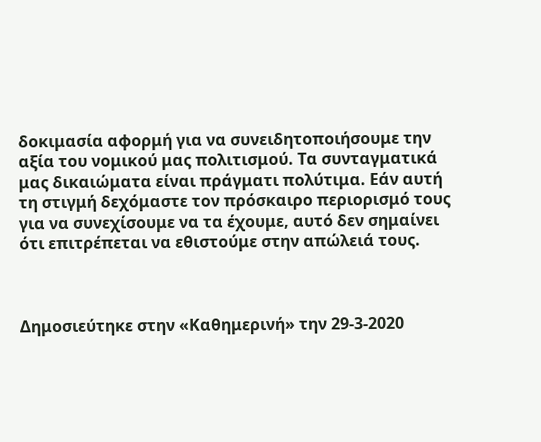δοκιμασία αφορμή για να συνειδητοποιήσουμε την αξία του νομικού μας πολιτισμού. Τα συνταγματικά μας δικαιώματα είναι πράγματι πολύτιμα. Εάν αυτή τη στιγμή δεχόμαστε τον πρόσκαιρο περιορισμό τους για να συνεχίσουμε να τα έχουμε, αυτό δεν σημαίνει ότι επιτρέπεται να εθιστούμε στην απώλειά τους.



Δημοσιεύτηκε στην «Καθημερινή» την 29-3-2020